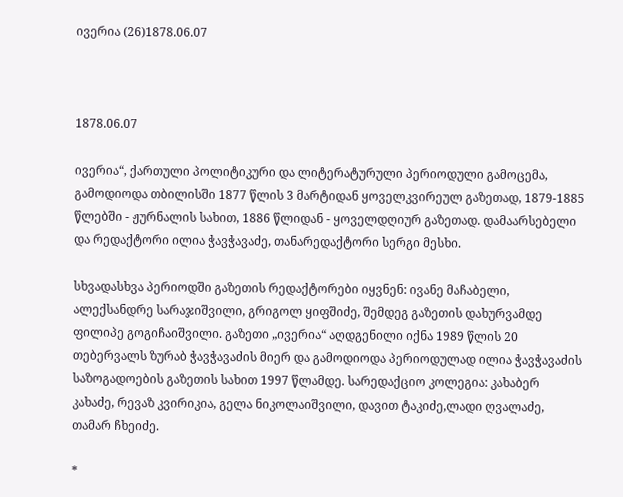ივერია (26)1878.06.07



1878.06.07

ივერია“, ქართული პოლიტიკური და ლიტერატურული პერიოდული გამოცემა, გამოდიოდა თბილისში 1877 წლის 3 მარტიდან ყოველკვირეულ გაზეთად, 1879-1885 წლებში - ჟურნალის სახით, 1886 წლიდან - ყოველდღიურ გაზეთად. დამაარსებელი და რედაქტორი ილია ჭავჭავაძე, თანარედაქტორი სერგი მესხი.

სხვადასხვა პერიოდში გაზეთის რედაქტორები იყვნენ: ივანე მაჩაბელი, ალექსანდრე სარაჯიშვილი, გრიგოლ ყიფშიძე, შემდეგ გაზეთის დახურვამდე ფილიპე გოგიჩაიშვილი. გაზეთი „ივერია“ აღდგენილი იქნა 1989 წლის 20 თებერვალს ზურაბ ჭავჭავაძის მიერ და გამოდიოდა პერიოდულად ილია ჭავჭავაძის საზოგადოების გაზეთის სახით 1997 წლამდე. სარედაქციო კოლეგია: კახაბერ კახაძე, რევაზ კვირიკია, გელა ნიკოლაიშვილი, დავით ტაკიძე,ლადი ღვალაძე, თამარ ჩხეიძე.

*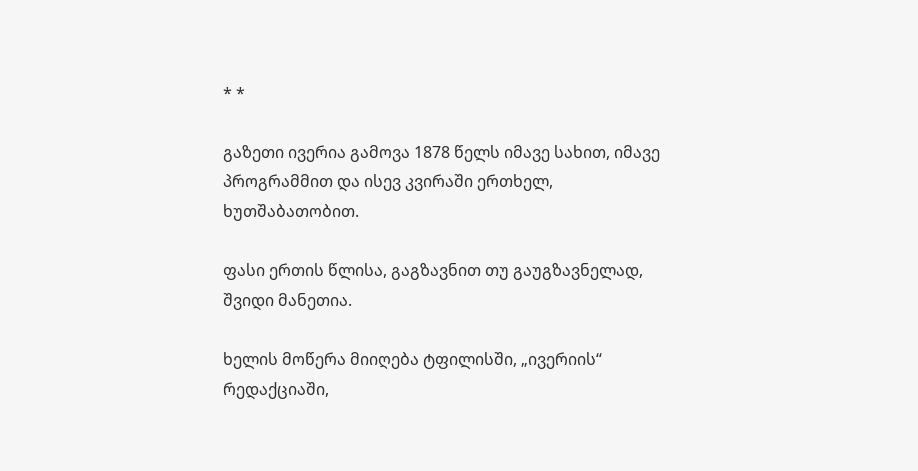* *

გაზეთი ივერია გამოვა 1878 წელს იმავე სახით, იმავე პროგრამმით და ისევ კვირაში ერთხელ, ხუთშაბათობით.

ფასი ერთის წლისა, გაგზავნით თუ გაუგზავნელად, შვიდი მანეთია.

ხელის მოწერა მიიღება ტფილისში, „ივერიის“ რედაქციაში,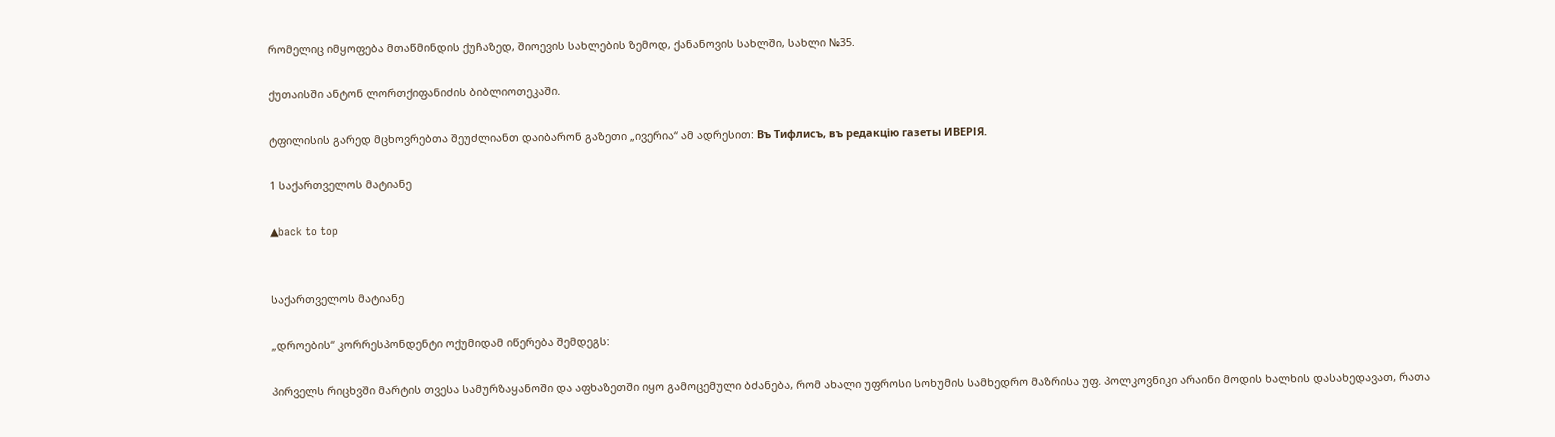რომელიც იმყოფება მთაწმინდის ქუჩაზედ, შიოევის სახლების ზემოდ, ქანანოვის სახლში, სახლი №35.

ქუთაისში ანტონ ლორთქიფანიძის ბიბლიოთეკაში.

ტფილისის გარედ მცხოვრებთა შეუძლიანთ დაიბარონ გაზეთი „ივერია“ ამ ადრესით: Въ Тифлисъ, въ редакцiю газеты ИВЕРІЯ.

1 საქართველოს მატიანე

▲back to top


საქართველოს მატიანე

„დროების“ კორრესპონდენტი ოქუმიდამ იწერება შემდეგს:

პირველს რიცხვში მარტის თვესა სამურზაყანოში და აფხაზეთში იყო გამოცემული ბძანება, რომ ახალი უფროსი სოხუმის სამხედრო მაზრისა უფ. პოლკოვნიკი არაინი მოდის ხალხის დასახედავათ, რათა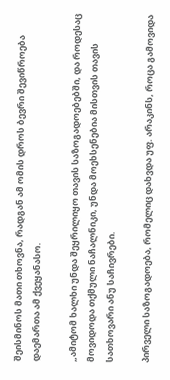შეისმინოს მათი თხოვნა, რადგან ამ ომის დროს ბევრი შევიწროება დაემართა ამ ქვეყანასო.

„ამიტომ ხალხი უნდა შეყრილიყო თავის საზოგადოებებში, და როდესაც მოვიდოდა თქმული ნაჩალნიკი, უნდა მოეხსენებია მისთვის თავის სათხოვარი ანუ საჩივრები.

პირველი საზოგადოება, რომელიც დახვდა უფ. არაკინს, როცა გამოვიდა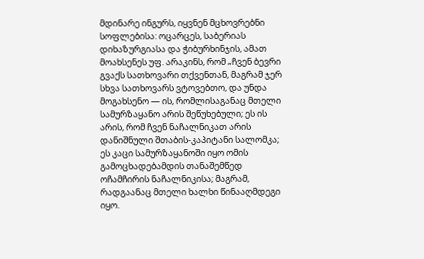მდინარე ინგურს, იყვნენ მცხოვრებნი სოფლებისა: ოცარცეს, საბერიას დიხაზურგიასა და ჭიბურხინჯის, ამათ მოახსენეს უფ. არაკინს, რომ „ჩვენ ბევრი გვაქს სათხოვარი თქვენთან, მაგრამ ჯერ სხვა სათხოვარს ვტოვებთო, და უნდა მოგახსენო — ის, რომლისაგანაც მთელი სამურზაყანო არის შეწუხებული; ეს ის არის, რომ ჩვენ ნაჩალნიკათ არის დანიშნული შთაბის-კაპიტანი სალომკა; ეს კაცი სამურზაყანოში იყო ომის გამოცხადებამდის თანაშემწედ ოჩამჩირის ნაჩალნიკისა; მაგრამ, რადგაანაც მთელი ხალხი წინააღმდეგი იყო.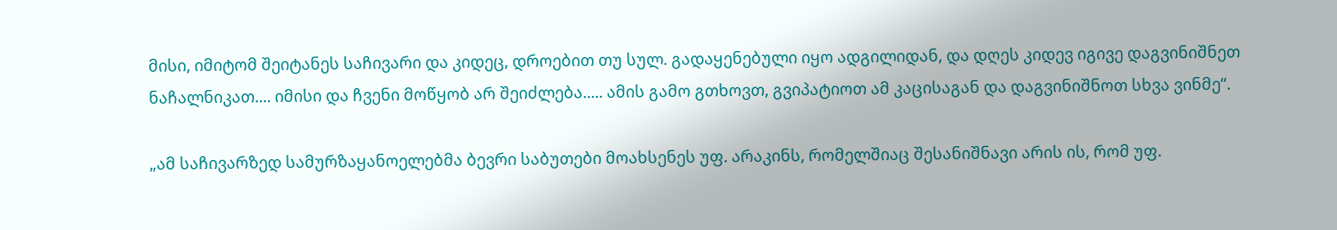მისი, იმიტომ შეიტანეს საჩივარი და კიდეც, დროებით თუ სულ. გადაყენებული იყო ადგილიდან, და დღეს კიდევ იგივე დაგვინიშნეთ ნაჩალნიკათ.... იმისი და ჩვენი მოწყობ არ შეიძლება..... ამის გამო გთხოვთ, გვიპატიოთ ამ კაცისაგან და დაგვინიშნოთ სხვა ვინმე“.

„ამ საჩივარზედ სამურზაყანოელებმა ბევრი საბუთები მოახსენეს უფ. არაკინს, რომელშიაც შესანიშნავი არის ის, რომ უფ.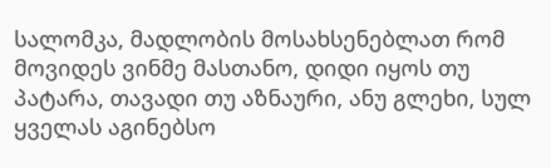სალომკა, მადლობის მოსახსენებლათ რომ მოვიდეს ვინმე მასთანო, დიდი იყოს თუ პატარა, თავადი თუ აზნაური, ანუ გლეხი, სულ ყველას აგინებსო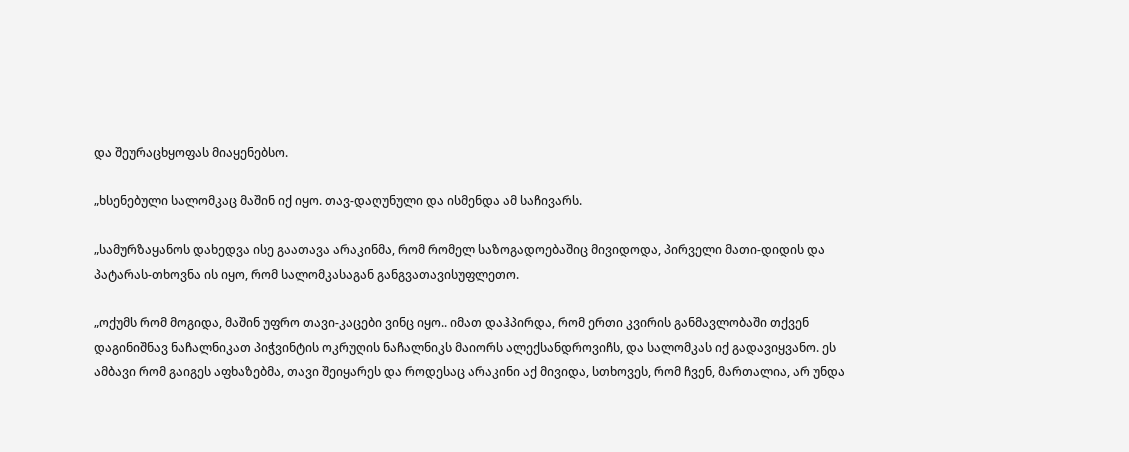და შეურაცხყოფას მიაყენებსო.

„ხსენებული სალომკაც მაშინ იქ იყო. თავ-დაღუნული და ისმენდა ამ საჩივარს.

„სამურზაყანოს დახედვა ისე გაათავა არაკინმა, რომ რომელ საზოგადოებაშიც მივიდოდა, პირველი მათი-დიდის და პატარას-თხოვნა ის იყო, რომ სალომკასაგან განგვათავისუფლეთო.

„ოქუმს რომ მოგიდა, მაშინ უფრო თავი-კაცები ვინც იყო.. იმათ დაჰპირდა, რომ ერთი კვირის განმავლობაში თქვენ დაგინიშნავ ნაჩალნიკათ პიჭვინტის ოკრუღის ნაჩალნიკს მაიორს ალექსანდროვიჩს, და სალომკას იქ გადავიყვანო. ეს ამბავი რომ გაიგეს აფხაზებმა, თავი შეიყარეს და როდესაც არაკინი აქ მივიდა, სთხოვეს, რომ ჩვენ, მართალია, არ უნდა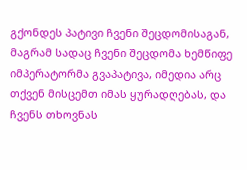გქონდეს პატივი ჩვენი შეცდომისაგან, მაგრამ სადაც ჩვენი შეცდომა ხემწიფე იმპერატორმა გვაპატივა, იმედია არც თქვენ მისცემთ იმას ყურადღებას, და ჩვენს თხოვნას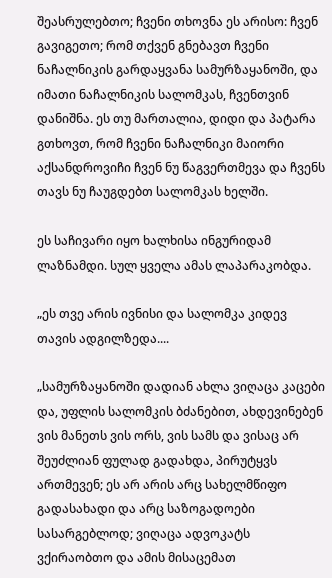შეასრულებთო; ჩვენი თხოვნა ეს არისო: ჩვენ გავიგეთო; რომ თქვენ გნებავთ ჩვენი ნაჩალნიკის გარდაყვანა სამურზაყანოში, და იმათი ნაჩალნიკის სალომკას, ჩვენთვინ დანიშნა. ეს თუ მართალია, დიდი და პატარა გთხოვთ, რომ ჩვენი ნაჩალნიკი მაიორი აქსანდროვიჩი ჩვენ ნუ წაგვერთმევა და ჩვენს თავს ნუ ჩაუგდებთ სალომკას ხელში.

ეს საჩივარი იყო ხალხისა ინგურიდამ ლაზნამდი. სულ ყველა ამას ლაპარაკობდა.

„ეს თვე არის ივნისი და სალომკა კიდევ თავის ადგილზედა....

„სამურზაყანოში დადიან ახლა ვიღაცა კაცები და, უფლის სალომკის ბძანებით, ახდევინებენ ვის მანეთს ვის ორს, ვის სამს და ვისაც არ შეუძლიან ფულად გადახდა, პირუტყვს ართმევენ; ეს არ არის არც სახელმწიფო გადასახადი და არც საზოგადოები სასარგებლოდ; ვიღაცა ადვოკატს ვქირაობთო და ამის მისაცემათ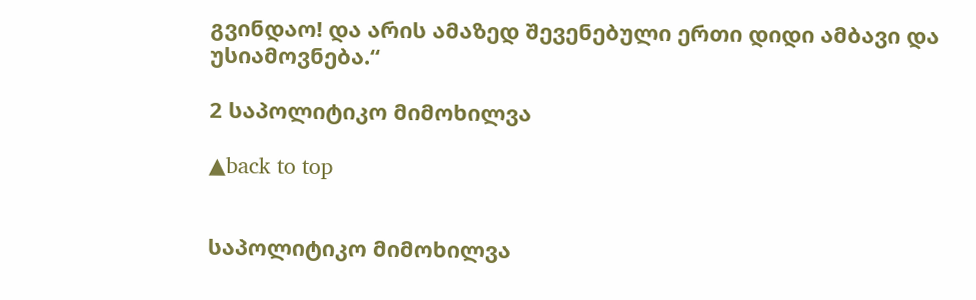გვინდაო! და არის ამაზედ შევენებული ერთი დიდი ამბავი და უსიამოვნება.“

2 საპოლიტიკო მიმოხილვა

▲back to top


საპოლიტიკო მიმოხილვა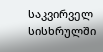საკვირველ სისხრულში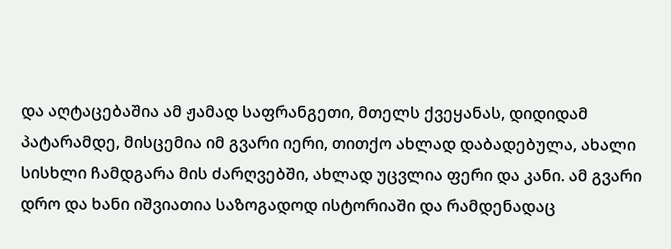და აღტაცებაშია ამ ჟამად საფრანგეთი, მთელს ქვეყანას, დიდიდამ პატარამდე, მისცემია იმ გვარი იერი, თითქო ახლად დაბადებულა, ახალი სისხლი ჩამდგარა მის ძარღვებში, ახლად უცვლია ფერი და კანი. ამ გვარი დრო და ხანი იშვიათია საზოგადოდ ისტორიაში და რამდენადაც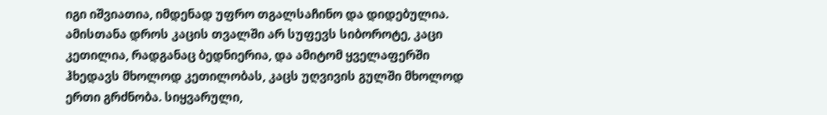იგი იშვიათია, იმდენად უფრო თგალსაჩინო და დიდებულია. ამისთანა დროს კაცის თვალში არ სუფევს სიბოროტე, კაცი კეთილია, რადგანაც ბედნიერია, და ამიტომ ყველაფერში ჰხედავს მხოლოდ კეთილობას, კაცს უღვივის გულში მხოლოდ ერთი გრძნობა. სიყვარული,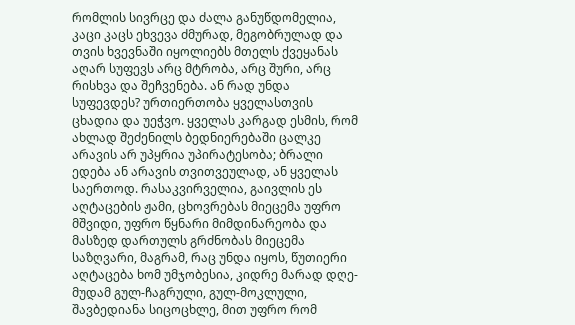რომლის სივრცე და ძალა განუწდომელია, კაცი კაცს ეხვევა ძმურად, მეგობრულად და თვის ხვევნაში იყოლიებს მთელს ქვეყანას აღარ სუფევს არც მტრობა, არც შური, არც რისხვა და შეჩვენება. ან რად უნდა სუფევდეს? ურთიერთობა ყველასთვის ცხადია და უეჭვო. ყველას კარგად ესმის, რომ ახლად შეძენილს ბედნიერებაში ცალკე არავის არ უპყრია უპირატესობა; ბრალი ედება ან არავის თვითვეულად, ან ყველას საერთოდ. რასაკვირველია, გაივლის ეს აღტაცების ჟამი, ცხოვრებას მიეცემა უფრო მშვიდი, უფრო წყნარი მიმდინარეობა და მასზედ დართულს გრძნობას მიეცემა საზღვარი, მაგრამ, რაც უნდა იყოს, წუთიერი აღტაცება ხომ უმჯობესია, კიდრე მარად დღე-მუდამ გულ-ჩაგრული, გულ-მოკლული, შავბედიანა სიცოცხლე, მით უფრო რომ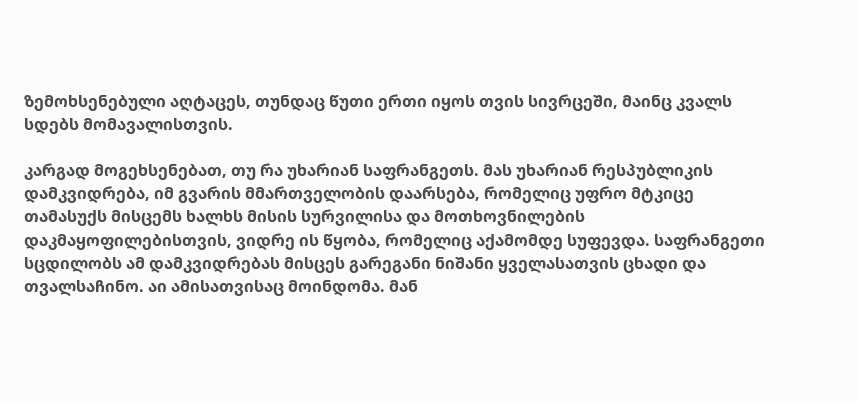ზემოხსენებული აღტაცეს, თუნდაც წუთი ერთი იყოს თვის სივრცეში, მაინც კვალს სდებს მომავალისთვის.

კარგად მოგეხსენებათ, თუ რა უხარიან საფრანგეთს. მას უხარიან რესპუბლიკის დამკვიდრება, იმ გვარის მმართველობის დაარსება, რომელიც უფრო მტკიცე თამასუქს მისცემს ხალხს მისის სურვილისა და მოთხოვნილების დაკმაყოფილებისთვის, ვიდრე ის წყობა, რომელიც აქამომდე სუფევდა. საფრანგეთი სცდილობს ამ დამკვიდრებას მისცეს გარეგანი ნიშანი ყველასათვის ცხადი და თვალსაჩინო. აი ამისათვისაც მოინდომა. მან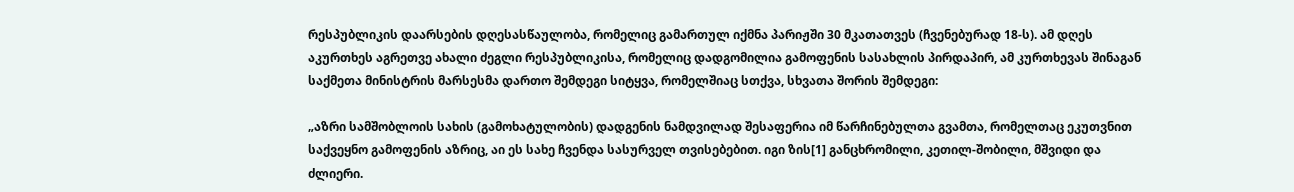რესპუბლიკის დაარსების დღესასწაულობა, რომელიც გამართულ იქმნა პარიჟში 30 მკათათვეს (ჩვენებურად 18-ს). ამ დღეს აკურთხეს აგრეთვე ახალი ძეგლი რესპუბლიკისა, რომელიც დადგომილია გამოფენის სასახლის პირდაპირ, ამ კურთხევას შინაგან საქმეთა მინისტრის მარსესმა დართო შემდეგი სიტყვა, რომელშიაც სთქვა, სხვათა შორის შემდეგი:

„აზრი სამშობლოის სახის (გამოხატულობის) დადგენის ნამდვილად შესაფერია იმ წარჩინებულთა გვამთა, რომელთაც ეკუთვნით საქვეყნო გამოფენის აზრიც, აი ეს სახე ჩვენდა სასურველ თვისებებით. იგი ზის[1] განცხრომილი, კეთილ-შობილი, მშვიდი და ძლიერი.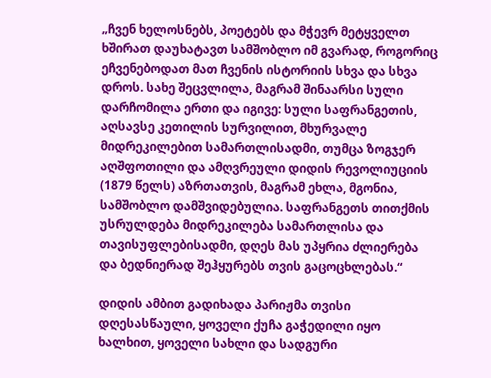„ჩვენ ხელოსნებს, პოეტებს და მჭევრ მეტყველთ ხშირათ დაუხატავთ სამშობლო იმ გვარად, როგორიც ეჩვენებოდათ მათ ჩვენის ისტორიის სხვა და სხვა დროს. სახე შეცვლილა, მაგრამ შინაარსი სული დარჩომილა ერთი და იგივე: სული საფრანგეთის, აღსავსე კეთილის სურვილით, მხურვალე მიდრეკილებით სამართლისადმი, თუმცა ზოგჯერ აღშფოთილი და ამღვრეული დიდის რევოლიუციის (1879 წელს) აზრთათვის, მაგრამ ეხლა, მგონია, სამშობლო დამშვიდებულია. საფრანგეთს თითქმის უსრულდება მიდრეკილება სამართლისა და თავისუფლებისადმი, დღეს მას უპყრია ძლიერება და ბედნიერად შეჰყურებს თვის გაცოცხლებას.“

დიდის ამბით გადიხადა პარიჟმა თვისი დღესასწაული, ყოველი ქუჩა გაჭედილი იყო ხალხით, ყოველი სახლი და სადგური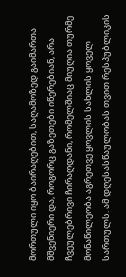მორთული იყო ბაირაღებით, საღამოზედ გაიმართა მშვენიერი და, როგორც გაზეთები იწერებიან, არა ჩვეულებრივი ჩირაღდანი, რომელშიაც მიუღია თურმე მონაწილეობა აგრეთვე ყოვლის სახლის ყოველ სართულს. ამ დღესასწაულობას თვით რესპუბლიკის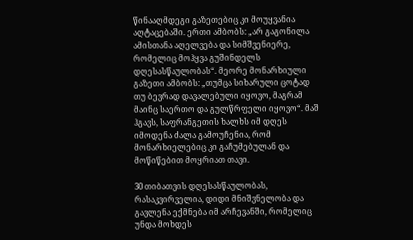წინააღმდეგი გაზეთებიც კი მოუყვანია აღტაცებაში. ერთი ამბობს: „არ გაგონილა ამისთანა აღელვება და სიმშვენიერე, რომელიც მოჰყვა გუშინდელს დღესასწაულობას“. მეორე მონარხიული გაზეთი ამბობს: „თუმცა სიხარული ცოტად თუ ბევრად დავალებული იყოვო, მაგრამ მაინც საერთო და გულწრფელი იყოვო“. მაშ ჰგავს, საფრანგეთის ხალხს იმ დღეს იმოდენა ძალა გამოუჩენია, რომ მონარხიელებიც კი გაჩუმებულან და მოწიწებით მოყრიათ თავი.

30 თიბათვის დღესასწაულობას, რასაკვირველია, დიდი მნიშვნელობა და გავლენა ექმნება იმ არჩევანში, რომელიც უნდა მოხდეს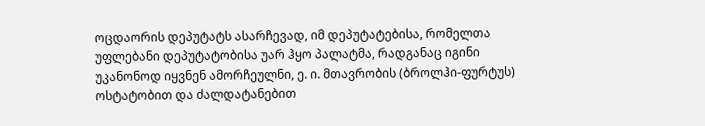ოცდაორის დეპუტატს ასარჩევად, იმ დეპუტატებისა, რომელთა უფლებანი დეპუტატობისა უარ ჰყო პალატმა, რადგანაც იგინი უკანონოდ იყვნენ ამორჩეულნი, ე. ი. მთავრობის (ბროლჰი-ფურტუს) ოსტატობით და ძალდატანებით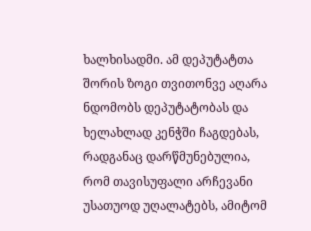ხალხისადმი. ამ დეპუტატთა შორის ზოგი თვითონვე აღარა ნდომობს დეპუტატობას და ხელახლად კენჭში ჩაგდებას, რადგანაც დარწმუნებულია, რომ თავისუფალი არჩევანი უსათუოდ უღალატებს, ამიტომ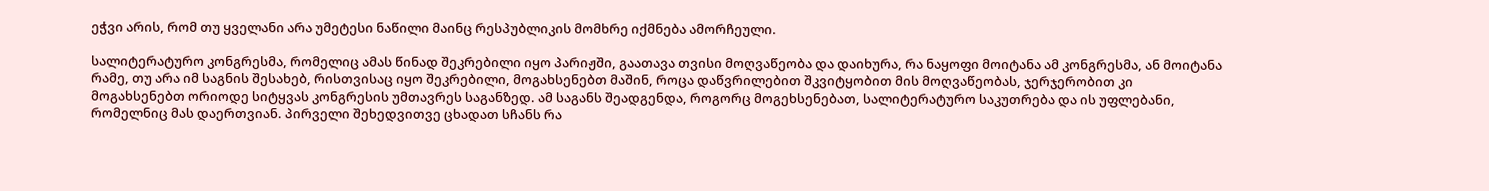ეჭვი არის, რომ თუ ყველანი არა უმეტესი ნაწილი მაინც რესპუბლიკის მომხრე იქმნება ამორჩეული.

სალიტერატურო კონგრესმა, რომელიც ამას წინად შეკრებილი იყო პარიჟში, გაათავა თვისი მოღვაწეობა და დაიხურა, რა ნაყოფი მოიტანა ამ კონგრესმა, ან მოიტანა რამე, თუ არა იმ საგნის შესახებ, რისთვისაც იყო შეკრებილი, მოგახსენებთ მაშინ, როცა დაწვრილებით შკვიტყობით მის მოღვაწეობას, ჯერჯერობით კი მოგახსენებთ ორიოდე სიტყვას კონგრესის უმთავრეს საგანზედ. ამ საგანს შეადგენდა, როგორც მოგეხსენებათ, სალიტერატურო საკუთრება და ის უფლებანი, რომელნიც მას დაერთვიან. პირველი შეხედვითვე ცხადათ სჩანს რა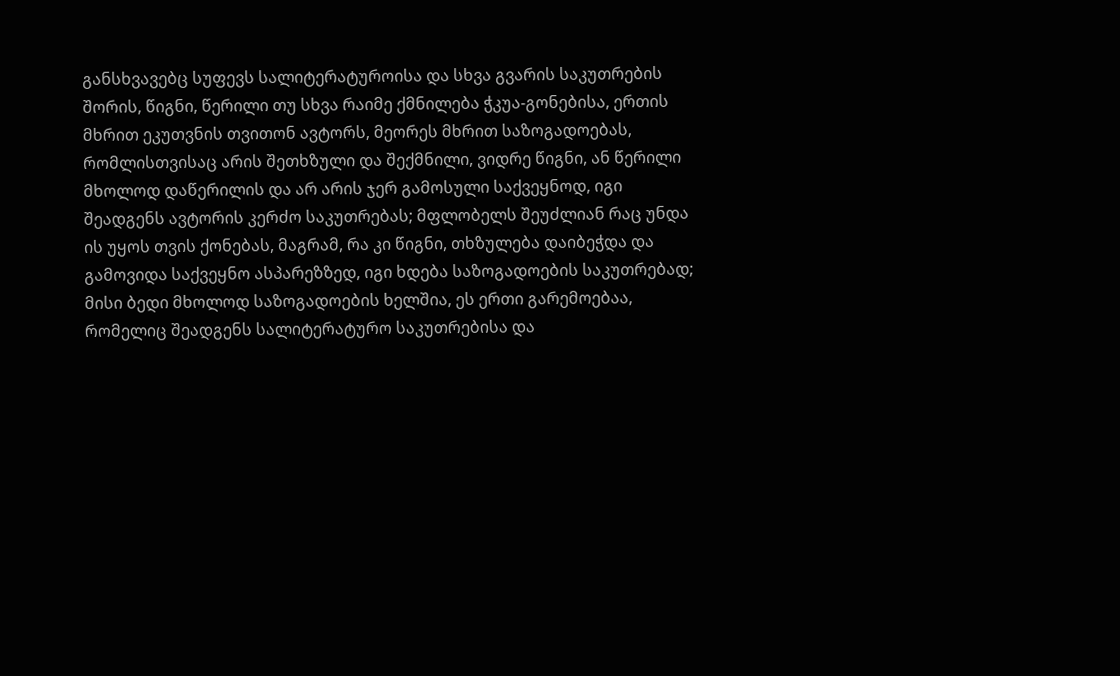განსხვავებც სუფევს სალიტერატუროისა და სხვა გვარის საკუთრების შორის, წიგნი, წერილი თუ სხვა რაიმე ქმნილება ჭკუა-გონებისა, ერთის მხრით ეკუთვნის თვითონ ავტორს, მეორეს მხრით საზოგადოებას, რომლისთვისაც არის შეთხზული და შექმნილი, ვიდრე წიგნი, ან წერილი მხოლოდ დაწერილის და არ არის ჯერ გამოსული საქვეყნოდ, იგი შეადგენს ავტორის კერძო საკუთრებას; მფლობელს შეუძლიან რაც უნდა ის უყოს თვის ქონებას, მაგრამ, რა კი წიგნი, თხზულება დაიბეჭდა და გამოვიდა საქვეყნო ასპარეზზედ, იგი ხდება საზოგადოების საკუთრებად; მისი ბედი მხოლოდ საზოგადოების ხელშია, ეს ერთი გარემოებაა, რომელიც შეადგენს სალიტერატურო საკუთრებისა და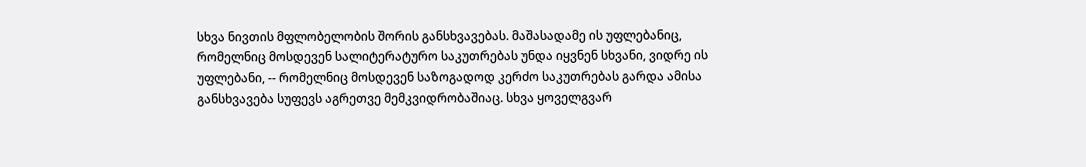სხვა ნივთის მფლობელობის შორის განსხვავებას. მაშასადამე ის უფლებანიც, რომელნიც მოსდევენ სალიტერატურო საკუთრებას უნდა იყვნენ სხვანი, ვიდრე ის უფლებანი, -- რომელნიც მოსდევენ საზოგადოდ კერძო საკუთრებას გარდა ამისა განსხვავება სუფევს აგრეთვე მემკვიდრობაშიაც. სხვა ყოველგვარ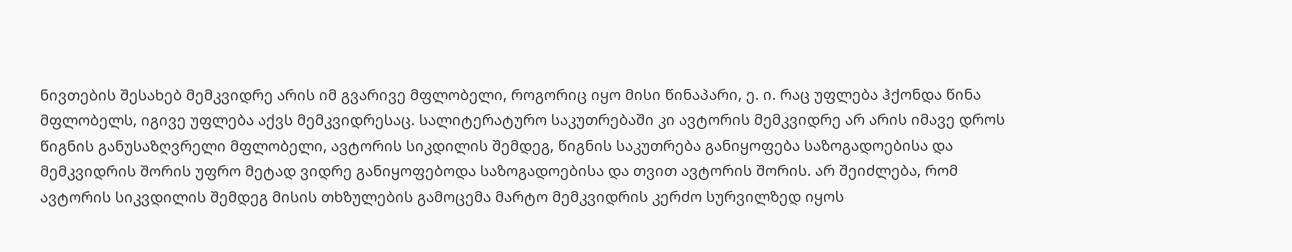ნივთების შესახებ მემკვიდრე არის იმ გვარივე მფლობელი, როგორიც იყო მისი წინაპარი, ე. ი. რაც უფლება ჰქონდა წინა მფლობელს, იგივე უფლება აქვს მემკვიდრესაც. სალიტერატურო საკუთრებაში კი ავტორის მემკვიდრე არ არის იმავე დროს წიგნის განუსაზღვრელი მფლობელი, ავტორის სიკდილის შემდეგ, წიგნის საკუთრება განიყოფება საზოგადოებისა და მემკვიდრის შორის უფრო მეტად ვიდრე განიყოფებოდა საზოგადოებისა და თვით ავტორის შორის. არ შეიძლება, რომ ავტორის სიკვდილის შემდეგ მისის თხზულების გამოცემა მარტო მემკვიდრის კერძო სურვილზედ იყოს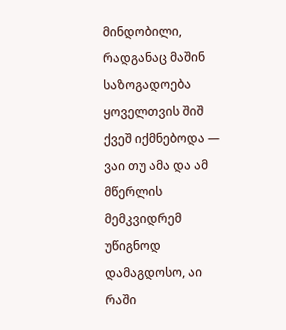მინდობილი, რადგანაც მაშინ საზოგადოება ყოველთვის შიშ ქვეშ იქმნებოდა — ვაი თუ ამა და ამ მწერლის მემკვიდრემ უწიგნოდ დამაგდოსო, აი რაში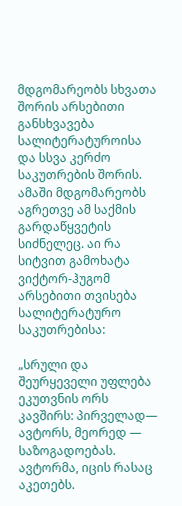მდგომარეობს სხვათა შორის არსებითი განსხვავება სალიტერატუროისა და სსვა კერძო საკუთრების შორის. ამაში მდგომარეობს აგრეთვე ამ საქმის გარდაწყვეტის სიძნელეც. აი რა სიტვით გამოხატა ვიქტორ-ჰუგომ არსებითი თვისება სალიტერატურო საკუთრებისა:

„სრული და შეურყეველი უფლება ეკუთვნის ორს კავშირს: პირველად— ავტორს, მეორედ — საზოგადოებას. ავტორმა, იცის რასაც აკეთებს.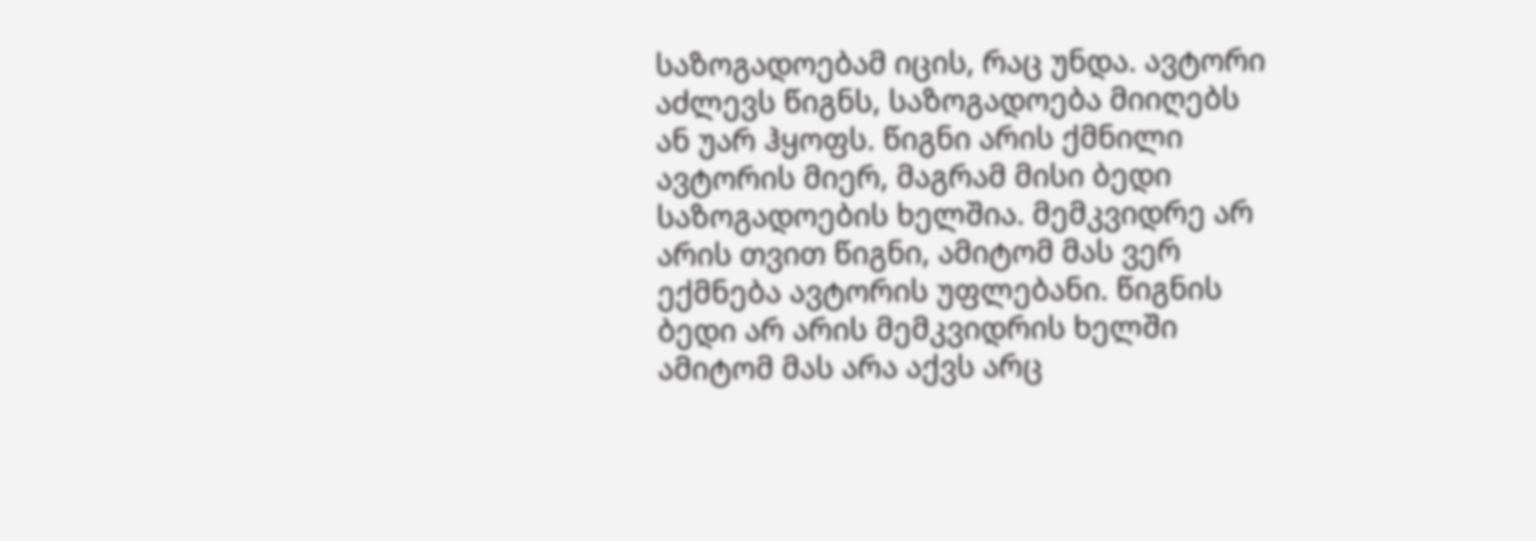საზოგადოებამ იცის, რაც უნდა. ავტორი აძლევს წიგნს, საზოგადოება მიიღებს ან უარ ჰყოფს. წიგნი არის ქმნილი ავტორის მიერ, მაგრამ მისი ბედი საზოგადოების ხელშია. მემკვიდრე არ არის თვით წიგნი, ამიტომ მას ვერ ექმნება ავტორის უფლებანი. წიგნის ბედი არ არის მემკვიდრის ხელში ამიტომ მას არა აქვს არც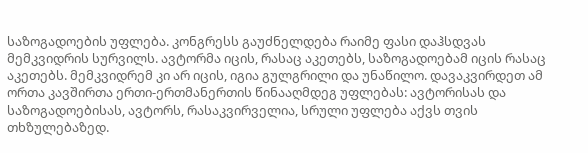საზოგადოების უფლება. კონგრესს გაუძნელდება რაიმე ფასი დაჰსდვას მემკვიდრის სურვილს. ავტორმა იცის, რასაც აკეთებს, საზოგადოებამ იცის რასაც აკეთებს. მემკვიდრემ კი არ იცის, იგია გულგრილი და უნაწილო. დავაკვირდეთ ამ ორთა კავშირთა ერთი-ერთმანერთის წინააღმდეგ უფლებას: ავტორისას და საზოგადოებისას, ავტორს, რასაკვირველია, სრული უფლება აქვს თვის თხზულებაზედ.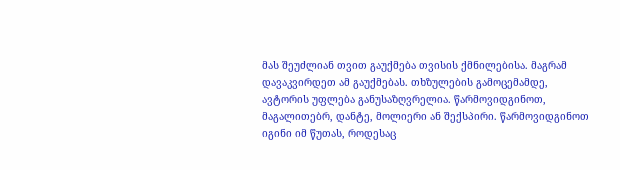მას შეუძლიან თვით გაუქმება თვისის ქმნილებისა. მაგრამ დავაკვირდეთ ამ გაუქმებას. თხზულების გამოცემამდე, ავტორის უფლება განუსაზღვრელია. წარმოვიდგინოთ, მაგალითებრ, დანტე, მოლიერი ან შექსპირი. წარმოვიდგინოთ იგინი იმ წუთას, როდესაც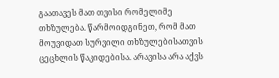გაათავეს მათ თვისი რომელიმე თხზულება. წარმოიდგინეთ, რომ მათ მოუვიდათ სურვილი თხზულებისათვის ცეცხლის წაკიდებისა. არავისა არა აქვს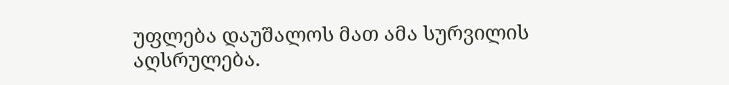უფლება დაუშალოს მათ ამა სურვილის აღსრულება.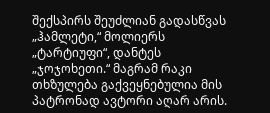შექსპირს შეუძლიან გადასწვას „ჰამლეტი,“ მოლიერს „ტარტიუფი“, დანტეს „ჯოჯოხეთი.“ მაგრამ რაკი თხზულება გაქვეყნებულია მის პატრონად ავტორი აღარ არის.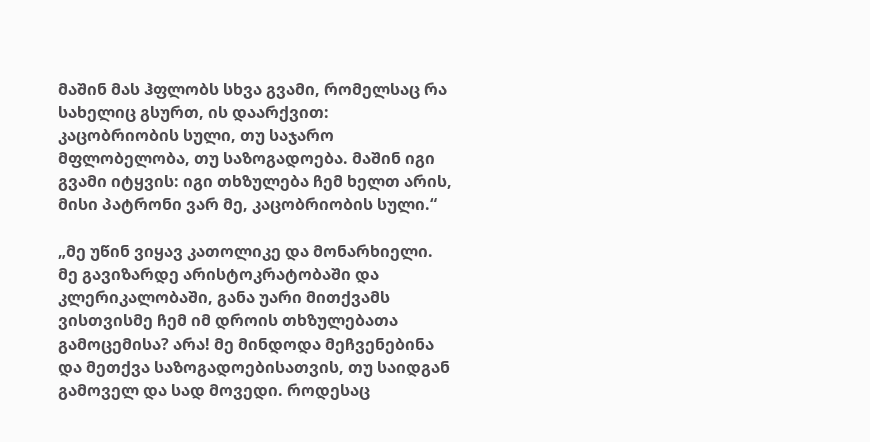მაშინ მას ჰფლობს სხვა გვამი, რომელსაც რა სახელიც გსურთ, ის დაარქვით: კაცობრიობის სული, თუ საჯარო მფლობელობა, თუ საზოგადოება. მაშინ იგი გვამი იტყვის: იგი თხზულება ჩემ ხელთ არის, მისი პატრონი ვარ მე, კაცობრიობის სული.“

„მე უწინ ვიყავ კათოლიკე და მონარხიელი. მე გავიზარდე არისტოკრატობაში და კლერიკალობაში, განა უარი მითქვამს ვისთვისმე ჩემ იმ დროის თხზულებათა გამოცემისა? არა! მე მინდოდა მეჩვენებინა და მეთქვა საზოგადოებისათვის, თუ საიდგან გამოველ და სად მოვედი. როდესაც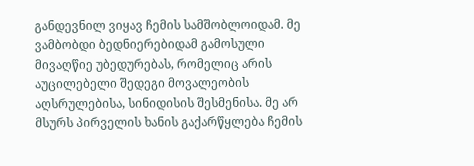განდევნილ ვიყავ ჩემის სამშობლოიდამ. მე ვამბობდი ბედნიერებიდამ გამოსული მივაღწიე უბედურებას, რომელიც არის აუცილებელი შედეგი მოვალეობის აღსრულებისა, სინიდისის შესმენისა. მე არ მსურს პირველის ხანის გაქარწყლება ჩემის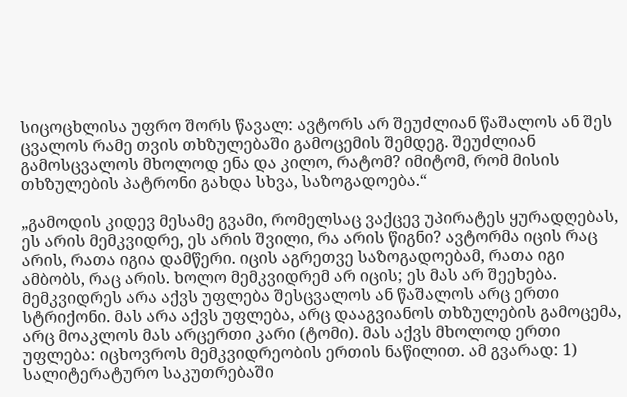სიცოცხლისა უფრო შორს წავალ: ავტორს არ შეუძლიან წაშალოს ან შეს ცვალოს რამე თვის თხზულებაში გამოცემის შემდეგ. შეუძლიან გამოსცვალოს მხოლოდ ენა და კილო, რატომ? იმიტომ, რომ მისის თხზულების პატრონი გახდა სხვა, საზოგადოება.“

„გამოდის კიდევ მესამე გვამი, რომელსაც ვაქცევ უპირატეს ყურადღებას, ეს არის მემკვიდრე, ეს არის შვილი, რა არის წიგნი? ავტორმა იცის რაც არის, რათა იგია დამწერი. იცის აგრეთვე საზოგადოებამ, რათა იგი ამბობს, რაც არის. ხოლო მემკვიდრემ არ იცის; ეს მას არ შეეხება. მემკვიდრეს არა აქვს უფლება შესცვალოს ან წაშალოს არც ერთი სტრიქონი. მას არა აქვს უფლება, არც დააგვიანოს თხზულების გამოცემა, არც მოაკლოს მას არცერთი კარი (ტომი). მას აქვს მხოლოდ ერთი უფლება: იცხოვროს მემკვიდრეობის ერთის ნაწილით. ამ გვარად: 1) სალიტერატურო საკუთრებაში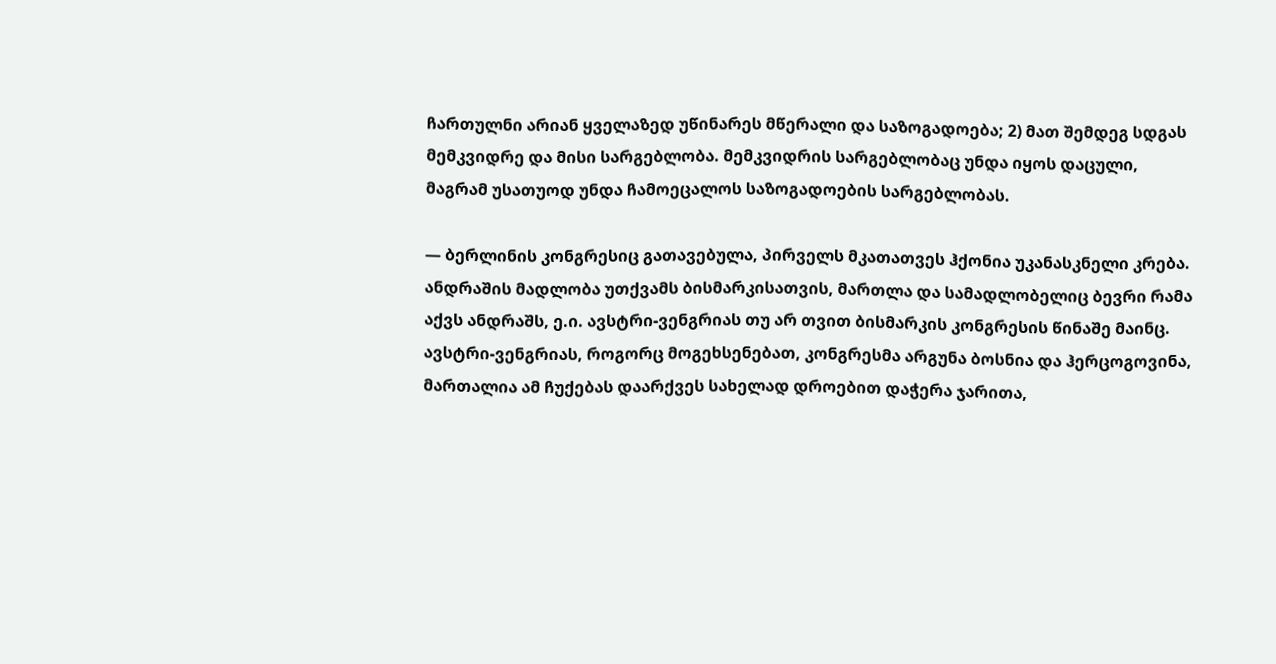ჩართულნი არიან ყველაზედ უწინარეს მწერალი და საზოგადოება; 2) მათ შემდეგ სდგას მემკვიდრე და მისი სარგებლობა. მემკვიდრის სარგებლობაც უნდა იყოს დაცული, მაგრამ უსათუოდ უნდა ჩამოეცალოს საზოგადოების სარგებლობას.

— ბერლინის კონგრესიც გათავებულა, პირველს მკათათვეს ჰქონია უკანასკნელი კრება. ანდრაშის მადლობა უთქვამს ბისმარკისათვის, მართლა და სამადლობელიც ბევრი რამა აქვს ანდრაშს, ე.ი. ავსტრი-ვენგრიას თუ არ თვით ბისმარკის კონგრესის წინაშე მაინც. ავსტრი-ვენგრიას, როგორც მოგეხსენებათ, კონგრესმა არგუნა ბოსნია და ჰერცოგოვინა, მართალია ამ ჩუქებას დაარქვეს სახელად დროებით დაჭერა ჯარითა,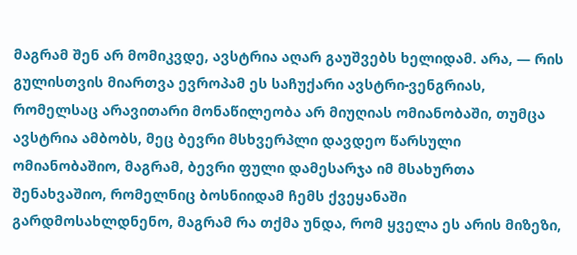მაგრამ შენ არ მომიკვდე, ავსტრია აღარ გაუშვებს ხელიდამ. არა, — რის გულისთვის მიართვა ევროპამ ეს საჩუქარი ავსტრი-ვენგრიას, რომელსაც არავითარი მონაწილეობა არ მიუღიას ომიანობაში, თუმცა ავსტრია ამბობს, მეც ბევრი მსხვერპლი დავდეო წარსული ომიანობაშიო, მაგრამ, ბევრი ფული დამესარჯა იმ მსახურთა შენახვაშიო, რომელნიც ბოსნიიდამ ჩემს ქვეყანაში გარდმოსახლდნენო, მაგრამ რა თქმა უნდა, რომ ყველა ეს არის მიზეზი,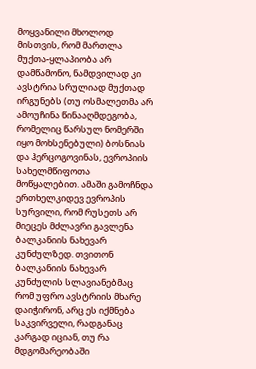მოყვანილი მხოლოდ მისთვის, რომ მართლა მუქთა-ყლაპიობა არ დამწამონო, ნამდვილად კი ავსტრია სრულიად მუქთად ირგუნებს (თუ ოსმალეთმა არ ამოუჩინა წინააღმდეგობა, რომელიც წარსულ ნომერში იყო მოხსენებული) ბოსნიას და ჰერცოგოვინას, ევროპიის სახელმწიფოთა მოწყალებით. ამაში გამოჩნდა ერთხელკიდევ ევროპის სურვილი, რომ რუსეთს არ მიეცეს მძლავრი გავლენა ბალკანიის ნახევარ კუნძულზედ. თვითონ ბალკანიის ნახევარ კუნძულის სლავიანებმაც რომ უფრო ავსტრიის მხარე დაიჭირონ, არც ეს იქმნება საკვირველი, რადგანაც კარგად იციან, თუ რა მდგომარეობაში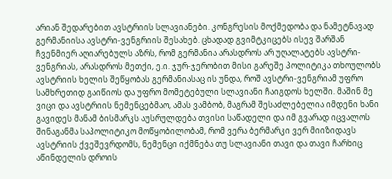არიან შედარებით ავსტრიის სლავიანები. კონგრესის მოქმედობა და ნამეტნავად გერმანიისა ავსტრი-ვენგრიის შესახებ. ცხადად გვიმტკიცებს ისევ შარშან ჩვენმიერ აღიარებულს აზრს, რომ გერმანია არასდროს არ უღალატებს ავსტრი-ვენგრიას, არასდროს მეთქი, ე.ი. ჯურ-ჯერობით მისი გარეშე პოლიტიკა თხოულობს ავსტრიის ხელის შეწყობას გერმანიასაც ის უნდა, როშ ავსტრი-ვენგრიამ უფრო სამხრეთიდ გაიწიოს და უფრო მომეტებული სლავიანი ჩაიგდოს ხელში. მაშინ მე ვიცი და ავსტრიის ნემენცებმაო, ამას ვამბობ, მაგრამ შესაძლებელია იმდენი ხანი გავიდეს მანამ ბისმარკს აუსრულდება თვისი საწადელი და იმ გვარად იცვალოს შინაგანმა საპოლიტიკო მოწყობილობამ, რომ ვერა ბერმარკი ვერ მიიზიდავს ავსტრიის ქვეშევრდომს, ნემენცი იქმნება თუ სლავიანი თავი და თავი ჩარხიც აწინდელის დროის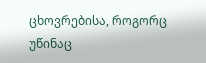ცხოვრებისა, როგორც უწინაც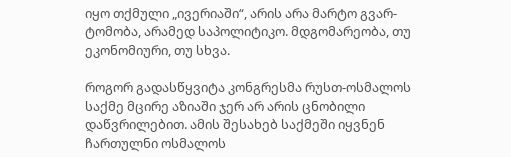იყო თქმული „ივერიაში“, არის არა მარტო გვარ-ტომობა, არამედ საპოლიტიკო. მდგომარეობა, თუ ეკონომიური, თუ სხვა.

როგორ გადასწყვიტა კონგრესმა რუსთ-ოსმალოს საქმე მცირე აზიაში ჯერ არ არის ცნობილი დაწვრილებით. ამის შესახებ საქმეში იყვნენ ჩართულნი ოსმალოს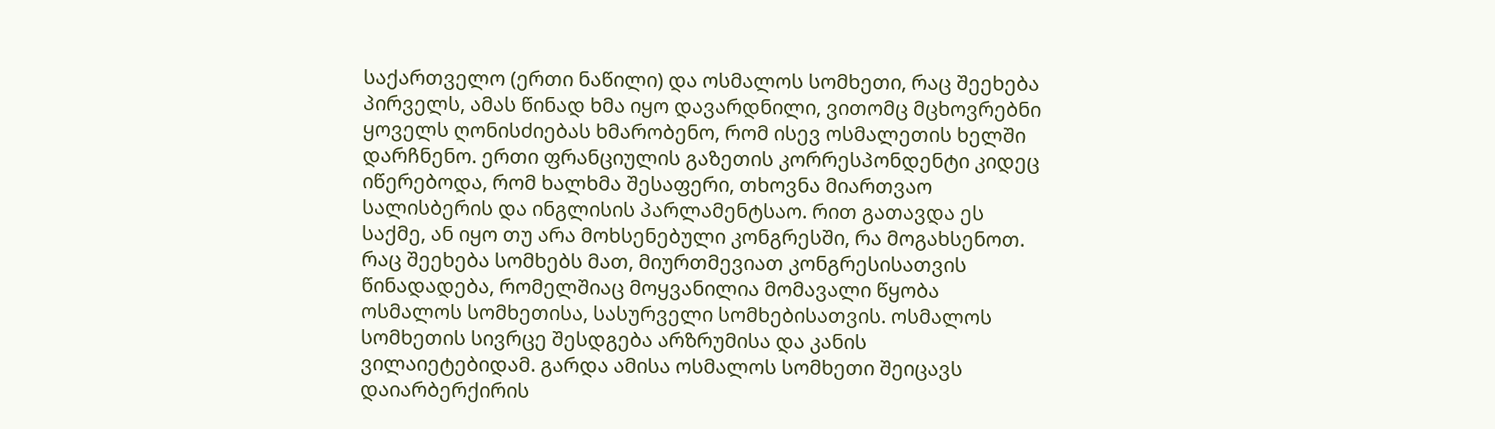საქართველო (ერთი ნაწილი) და ოსმალოს სომხეთი, რაც შეეხება პირველს, ამას წინად ხმა იყო დავარდნილი, ვითომც მცხოვრებნი ყოველს ღონისძიებას ხმარობენო, რომ ისევ ოსმალეთის ხელში დარჩნენო. ერთი ფრანციულის გაზეთის კორრესპონდენტი კიდეც იწერებოდა, რომ ხალხმა შესაფერი, თხოვნა მიართვაო სალისბერის და ინგლისის პარლამენტსაო. რით გათავდა ეს საქმე, ან იყო თუ არა მოხსენებული კონგრესში, რა მოგახსენოთ. რაც შეეხება სომხებს მათ, მიურთმევიათ კონგრესისათვის წინადადება, რომელშიაც მოყვანილია მომავალი წყობა ოსმალოს სომხეთისა, სასურველი სომხებისათვის. ოსმალოს სომხეთის სივრცე შესდგება არზრუმისა და კანის ვილაიეტებიდამ. გარდა ამისა ოსმალოს სომხეთი შეიცავს დაიარბერქირის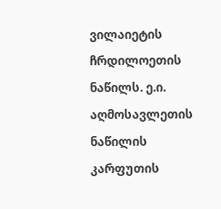ვილაიეტის ჩრდილოეთის ნაწილს. ე.ი. აღმოსავლეთის ნაწილის კარფუთის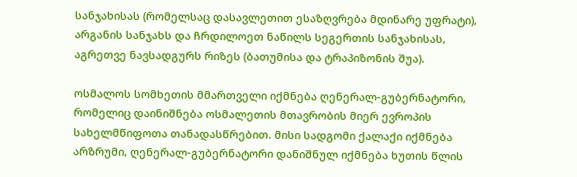სანჯახისას (რომელსაც დასავლეთით ესაზღვრება მდინარე უფრატი), არგანის სანჯახს და ჩრდილოეთ ნაწილს სეგერთის სანჯახისას, აგრეთვე ნავსადგურს რიზეს (ბათუმისა და ტრაპიზონის შუა).

ოსმალოს სომხეთის მმართველი იქმნება ღენერალ-გუბერნატორი, რომელიც დაინიშნება ოსმალეთის მთავრობის მიერ ევროპის სახელმწიფოთა თანადასწრებით. მისი სადგომი ქალაქი იქმნება არზრუმი, ღენერალ-გუბერნატორი დანიშნულ იქმნება ხუთის წლის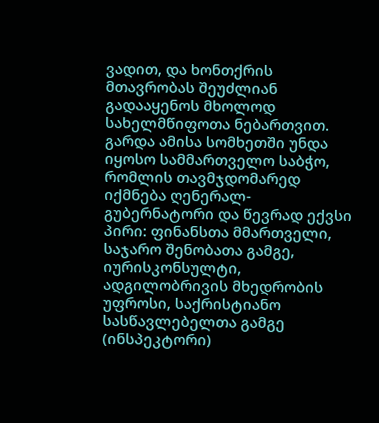ვადით, და ხონთქრის მთავრობას შეუძლიან გადააყენოს მხოლოდ სახელმწიფოთა ნებართვით. გარდა ამისა სომხეთში უნდა იყოსო სამმართველო საბჭო, რომლის თავმჯდომარედ იქმნება ღენერალ-გუბერნატორი და წევრად ექვსი პირი: ფინანსთა მმართველი, საჯარო შენობათა გამგე, იურისკონსულტი, ადგილობრივის მხედრობის უფროსი, საქრისტიანო სასწავლებელთა გამგე (ინსპეკტორი)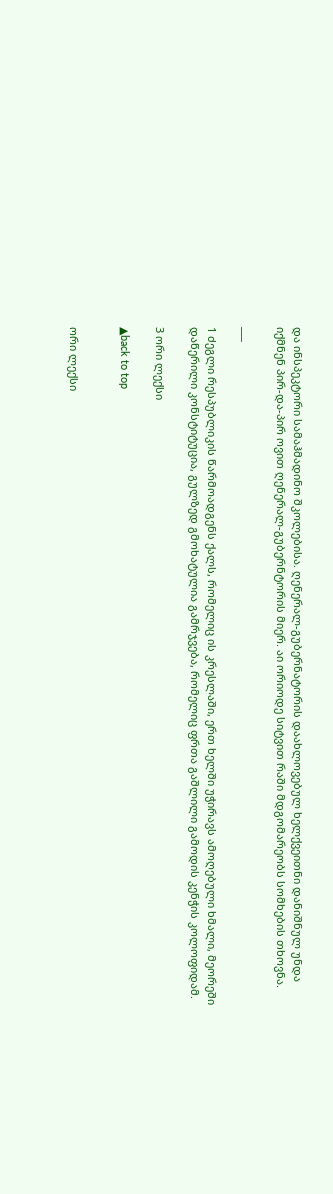და ინსპეკტორი სამაჰმადინო შკოლებისა. ღენერალ-გუბერნატორის დაახლოვებულ ხელქვეითნი დანიშნულ უნდა იქმნენ პირ-და-პირ ოვით ღენერალ-გუბერნტორის მიერ. აი ორიოდე სიტვით რაში მდგომარეობს სომხების თხოვნა.

___

1 ძეგლი რესპუბლიკის წარმოადგენს ქალს, რომელიც ის კრესლაში, ერთ ხელში უჭირავს ამოღებული ხმალი, მეორეში დაწერილი კონსტიტუცია, გულზედ გმოხატულია გამრჯვება, რომელიც ფრთა გაშლილი გამოდის კენჭის კოლოფიდამ.

3 ორი ლექსი

▲back to top


ორი ლექსი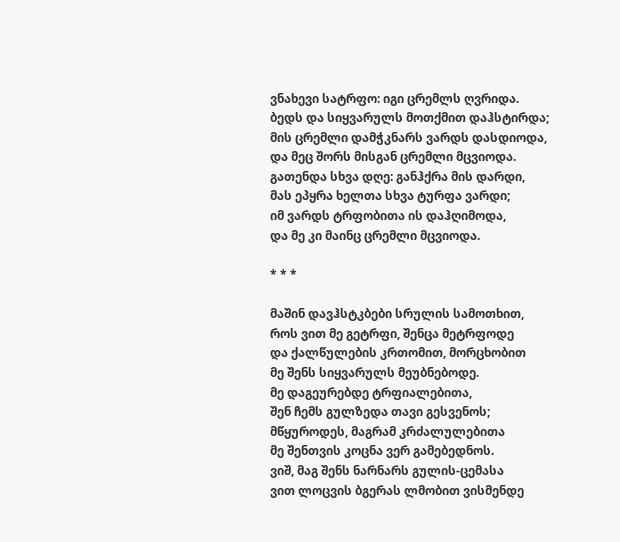ვნახევი სატრფო: იგი ცრემლს ღვრიდა.
ბედს და სიყვარულს მოთქმით დაჰსტირდა;
მის ცრემლი დამჭკნარს ვარდს დასდიოდა,
და მეც შორს მისგან ცრემლი მცვიოდა.
გათენდა სხვა დღე: განჰქრა მის დარდი,
მას ეპყრა ხელთა სხვა ტურფა ვარდი;
იმ ვარდს ტრფობითა ის დაჰღიმოდა,
და მე კი მაინც ცრემლი მცვიოდა.

* * *

მაშინ დავჰსტკბები სრულის სამოთხით,
როს ვით მე გეტრფი, შენცა მეტრფოდე
და ქალწულების კრთომით, მორცხობით
მე შენს სიყვარულს მეუბნებოდე.
მე დაგეურებდე ტრფიალებითა,
შენ ჩემს გულზედა თავი გესვენოს;
მწყუროდეს, მაგრამ კრძალულებითა
მე შენთვის კოცნა ვერ გამებედნოს.
ვიშ, მაგ შენს ნარნარს გულის-ცემასა
ვით ლოცვის ბგერას ლმობით ვისმენდე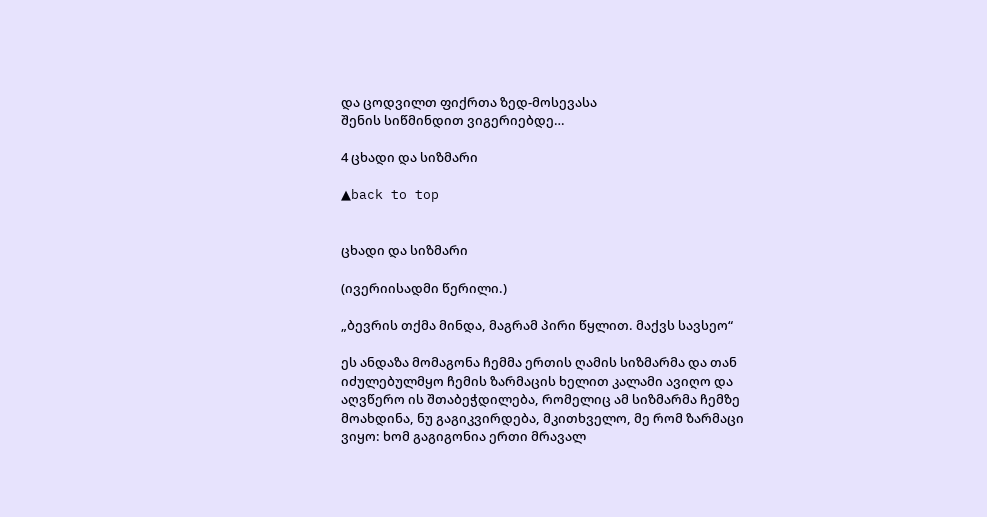და ცოდვილთ ფიქრთა ზედ-მოსევასა
შენის სიწმინდით ვიგერიებდე…

4 ცხადი და სიზმარი

▲back to top


ცხადი და სიზმარი

(ივერიისადმი წერილი.)

„ბევრის თქმა მინდა, მაგრამ პირი წყლით. მაქვს სავსეო“

ეს ანდაზა მომაგონა ჩემმა ერთის ღამის სიზმარმა და თან იძულებულმყო ჩემის ზარმაცის ხელით კალამი ავიღო და აღვწერო ის შთაბეჭდილება, რომელიც ამ სიზმარმა ჩემზე მოახდინა, ნუ გაგიკვირდება, მკითხველო, მე რომ ზარმაცი ვიყო: ხომ გაგიგონია ერთი მრავალ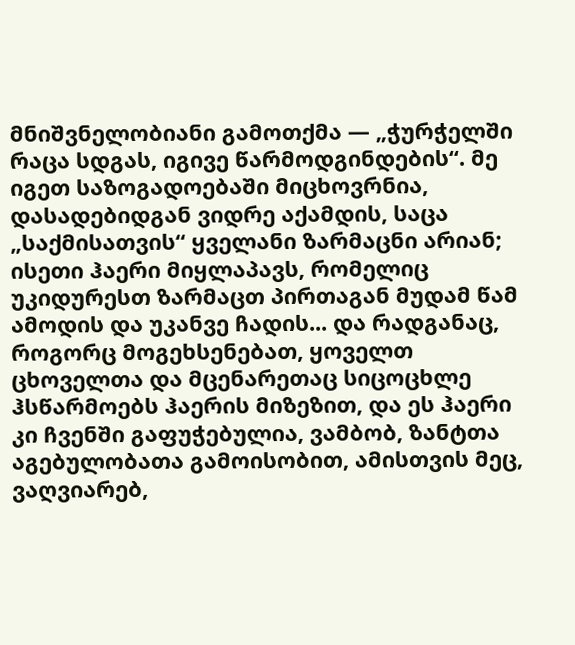მნიშვნელობიანი გამოთქმა — „ჭურჭელში რაცა სდგას, იგივე წარმოდგინდების“. მე იგეთ საზოგადოებაში მიცხოვრნია, დასადებიდგან ვიდრე აქამდის, საცა „საქმისათვის“ ყველანი ზარმაცნი არიან; ისეთი ჰაერი მიყლაპავს, რომელიც უკიდურესთ ზარმაცთ პირთაგან მუდამ წამ ამოდის და უკანვე ჩადის... და რადგანაც, როგორც მოგეხსენებათ, ყოველთ ცხოველთა და მცენარეთაც სიცოცხლე ჰსწარმოებს ჰაერის მიზეზით, და ეს ჰაერი კი ჩვენში გაფუჭებულია, ვამბობ, ზანტთა აგებულობათა გამოისობით, ამისთვის მეც, ვაღვიარებ,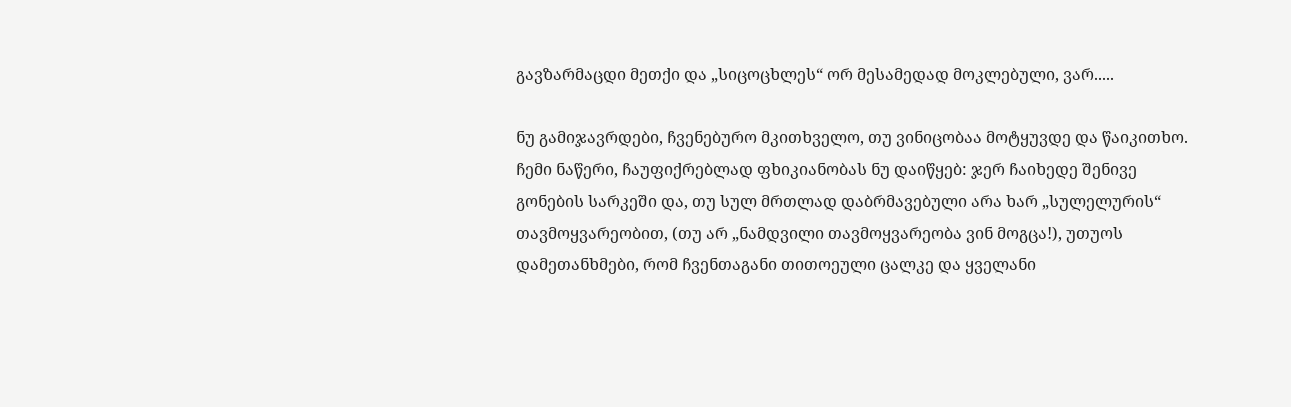გავზარმაცდი მეთქი და „სიცოცხლეს“ ორ მესამედად მოკლებული, ვარ.....

ნუ გამიჯავრდები, ჩვენებურო მკითხველო, თუ ვინიცობაა მოტყუვდე და წაიკითხო. ჩემი ნაწერი, ჩაუფიქრებლად ფხიკიანობას ნუ დაიწყებ: ჯერ ჩაიხედე შენივე გონების სარკეში და, თუ სულ მრთლად დაბრმავებული არა ხარ „სულელურის“ თავმოყვარეობით, (თუ არ „ნამდვილი თავმოყვარეობა ვინ მოგცა!), უთუოს დამეთანხმები, რომ ჩვენთაგანი თითოეული ცალკე და ყველანი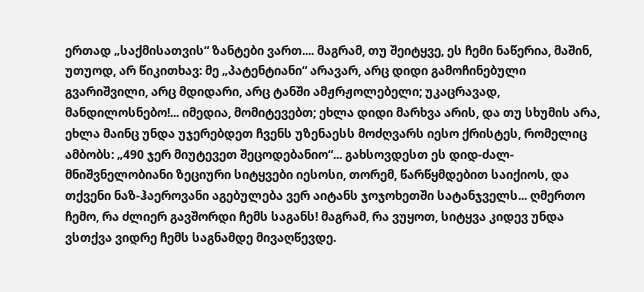ერთად „საქმისათვის“ ზანტები ვართ.... მაგრამ, თუ შეიტყვე, ეს ჩემი ნაწერია, მაშინ, უთუოდ, არ წიკითხავ: მე „პატენტიანი“ არავარ, არც დიდი გამოჩინებული გვარიშვილი, არც მდიდარი, არც ტანში ამჟრჟოლებელი; უკაცრავად, მანდილოსნებო!... იმედია, მომიტევებთ; ეხლა დიდი მარხვა არის, და თუ სხუმის არა, ეხლა მაინც უნდა უჯერებდეთ ჩვენს უზენაესს მოძღვარს იესო ქრისტეს, რომელიც ამბობს: „490 ჯერ მიუტევეთ შეცოდებანიო“... გახსოვდესთ ეს დიდ-ძალ-მნიშვნელობიანი ზეციური სიტყვები იესოსი, თორემ, წარწყმდებით საიქიოს, და თქვენი ნაზ-ჰაეროვანი აგებულება ვერ აიტანს ჯოჯოხეთში სატანჯველს... ღმერთო ჩემო, რა ძლიერ გავშორდი ჩემს საგანს! მაგრამ, რა ვუყოთ, სიტყვა კიდევ უნდა ვსთქვა ვიდრე ჩემს საგნამდე მივაღწევდე.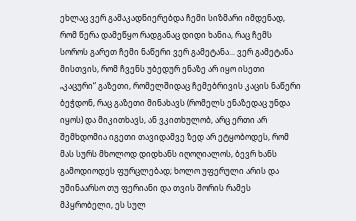ეხლაც ვერ გამაკადნიერებდა ჩემი სიზმარი იმდენად, რომ წერა დამეწყო რადგანაც დიდი ხანია, რაც ჩემს სოროს გარეთ ჩემი ნაწერი ვერ გამეტანა... ვერ გამეტანა მისთვის, რომ ჩვენს უბედურ ენაზე არ იყო ისეთი „კაცური“ გაზეთი, რომელშიდაც ჩემებრივის კაცის ნაწერი ბეჭდონ, რაც გაზეთი მინახავს (რომელს ენაზედაც უნდა იყოს) და მიკითხავს, ან ვკითხულობ, არც ერთი არ შემხდომია იგეთი თავიდამვე ზედ არ ეტყობოდეს, რომ მას სურს მხოლოდ დიდხანს იღოღიალოს, ბევრ ხანს გამოდიოდეს ფურცლებად; ხოლო უფერული არის და უშინაარსო თუ ფერიანი და თვის შორის რამეს მპყრობელი, ეს სულ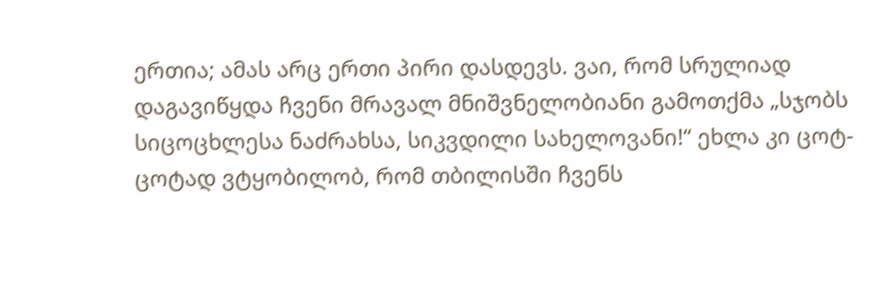ერთია; ამას არც ერთი პირი დასდევს. ვაი, რომ სრულიად დაგავიწყდა ჩვენი მრავალ მნიშვნელობიანი გამოთქმა „სჯობს სიცოცხლესა ნაძრახსა, სიკვდილი სახელოვანი!“ ეხლა კი ცოტ-ცოტად ვტყობილობ, რომ თბილისში ჩვენს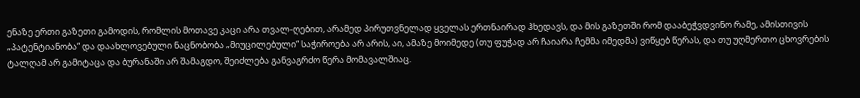ენაზე ერთი გაზეთი გამოდის, რომლის მოთავე კაცი არა თვალ-ღებით, არამედ პირუთვნელად ყველას ერთნაირად ჰხედავს, და მის გაზეთში რომ დააბეჭვდვინო რამე, ამისთივის „პატენტიანობა“ და დაახლოვებული ნაცნობობა „მიუცილებული“ საჭიროება არ არის, აი, ამაზე მოიმედე (თუ ფუჭად არ ჩაიარა ჩემმა იმედმა) ვიწყებ წერას, და თუ უღმერთო ცხოვრების ტალღამ არ გამიტაცა და ბურანაში არ შამაგდო, შეიძლება განვაგრძო წერა მომავალშიაც.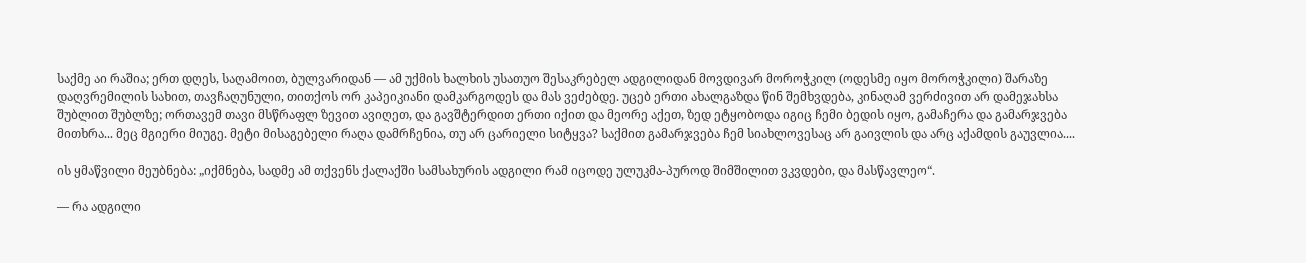საქმე აი რაშია; ერთ დღეს, საღამოით, ბულვარიდან — ამ უქმის ხალხის უსათუო შესაკრებელ ადგილიდან მოვდივარ მოროჭკილ (ოდესმე იყო მოროჭკილი) შარაზე დაღვრემილის სახით, თავჩაღუნული, თითქოს ორ კაპეიკიანი დამკარგოდეს და მას ვეძებდე. უცებ ერთი ახალგაზდა წინ შემხვდება, კინაღამ ვერძივით არ დამეჯახსა შუბლით შუბლზე; ორთავემ თავი მსწრაფლ ზევით ავიღეთ, და გავშტერდით ერთი იქით და მეორე აქეთ, ზედ ეტყობოდა იგიც ჩემი ბედის იყო, გამაჩერა და გამარჯვება მითხრა... მეც მგიერი მიუგე. მეტი მისაგებელი რაღა დამრჩენია, თუ არ ცარიელი სიტყვა? საქმით გამარჯვება ჩემ სიახლოვესაც არ გაივლის და არც აქამდის გაუვლია....

ის ყმაწვილი მეუბნება: „იქმნება, სადმე ამ თქვენს ქალაქში სამსახურის ადგილი რამ იცოდე ულუკმა-პუროდ შიმშილით ვკვდები, და მასწავლეო“.

— რა ადგილი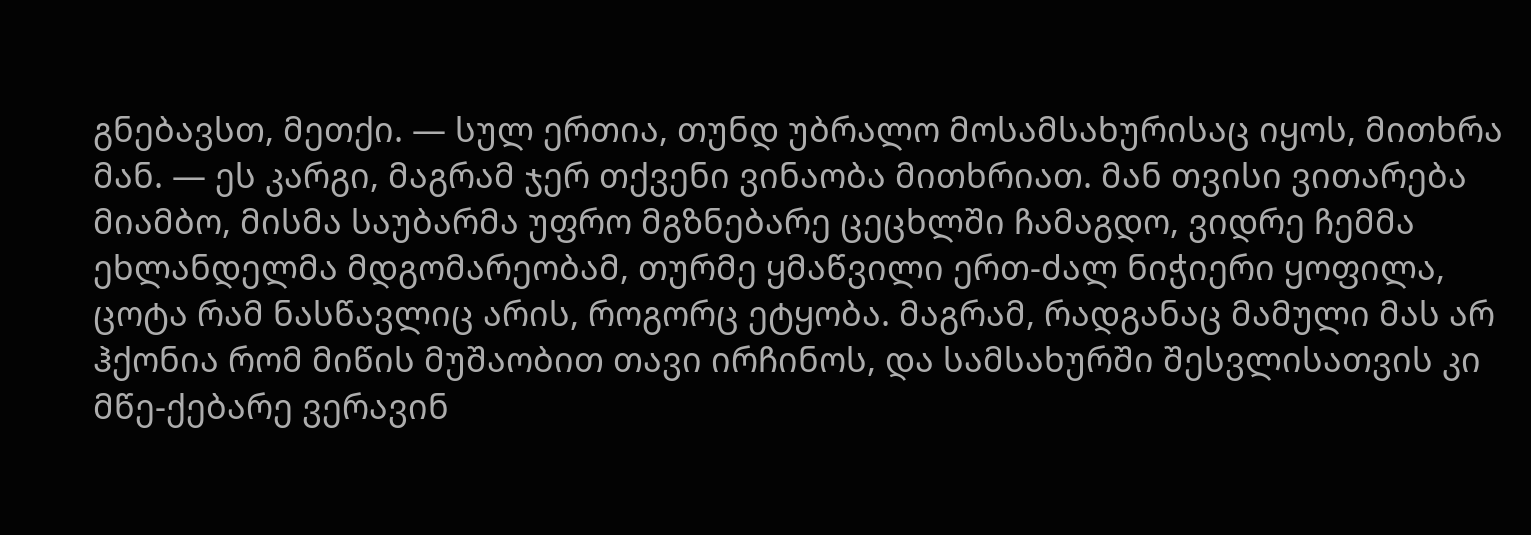გნებავსთ, მეთქი. — სულ ერთია, თუნდ უბრალო მოსამსახურისაც იყოს, მითხრა მან. — ეს კარგი, მაგრამ ჯერ თქვენი ვინაობა მითხრიათ. მან თვისი ვითარება მიამბო, მისმა საუბარმა უფრო მგზნებარე ცეცხლში ჩამაგდო, ვიდრე ჩემმა ეხლანდელმა მდგომარეობამ, თურმე ყმაწვილი ერთ-ძალ ნიჭიერი ყოფილა, ცოტა რამ ნასწავლიც არის, როგორც ეტყობა. მაგრამ, რადგანაც მამული მას არ ჰქონია რომ მიწის მუშაობით თავი ირჩინოს, და სამსახურში შესვლისათვის კი მწე-ქებარე ვერავინ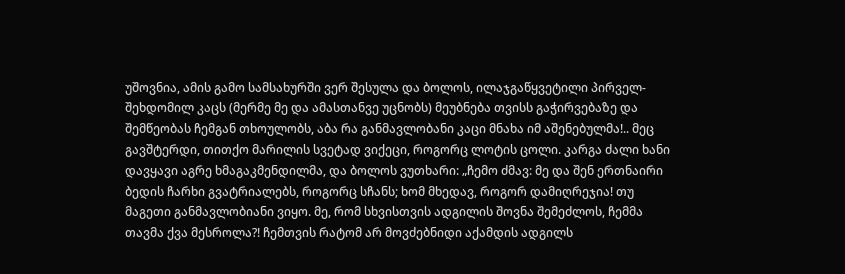უშოვნია, ამის გამო სამსახურში ვერ შესულა და ბოლოს, ილაჯგაწყვეტილი პირველ-შეხდომილ კაცს (მერმე მე და ამასთანვე უცნობს) მეუბნება თვისს გაჭირვებაზე და შემწეობას ჩემგან თხოულობს, აბა რა განმავლობანი კაცი მნახა იმ აშენებულმა!.. მეც გავშტერდი, თითქო მარილის სვეტად ვიქეცი, როგორც ლოტის ცოლი. კარგა ძალი ხანი დავყავი აგრე ხმაგაკმენდილმა, და ბოლოს ვუთხარი: „ჩემო ძმავ: მე და შენ ერთნაირი ბედის ჩარხი გვატრიალებს, როგორც სჩანს; ხომ მხედავ, როგორ დამიღრეჯია! თუ მაგეთი განმავლობიანი ვიყო. მე, რომ სხვისთვის ადგილის შოვნა შემეძლოს, ჩემმა თავმა ქვა მესროლა?! ჩემთვის რატომ არ მოვძებნიდი აქამდის ადგილს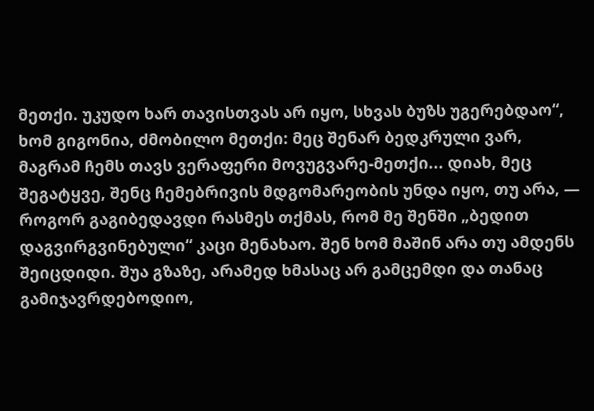მეთქი. უკუდო ხარ თავისთვას არ იყო, სხვას ბუზს უგერებდაო“, ხომ გიგონია, ძმობილო მეთქი: მეც შენარ ბედკრული ვარ, მაგრამ ჩემს თავს ვერაფერი მოვუგვარე-მეთქი... დიახ, მეც შეგატყვე, შენც ჩემებრივის მდგომარეობის უნდა იყო, თუ არა, — როგორ გაგიბედავდი რასმეს თქმას, რომ მე შენში „ბედით დაგვირგვინებული“ კაცი მენახაო. შენ ხომ მაშინ არა თუ ამდენს შეიცდიდი. შუა გზაზე, არამედ ხმასაც არ გამცემდი და თანაც გამიჯავრდებოდიო,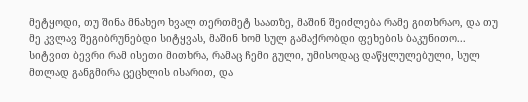მეტყოდი, თუ შინა მნახეო ხვალ თერთმეტ საათზე, მაშინ შეიძლება რამე გითხრაო, და თუ მე კვლავ შეგიბრუნებდი სიტყვას, მაშინ ხომ სულ გამაქრობდი ფეხების ბაკუნითო... სიტვით ბევრი რამ ისეთი მითხრა, რამაც ჩემი გული, უმისოდაც დაწყლულებული, სულ მთლად განგმირა ცეცხლის ისარით, და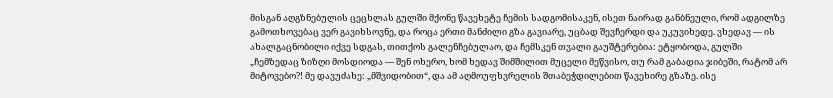მისგან აღგზნებულის ცეცხლას გულში მქონე წავეხეტე ჩემის სადგომისაკენ, ისეთ ნაირად განბნეული, რომ ადგილზე გამოთხოვებაც ვერ გავიხსოვნე, და როცა ერთი მანძილი გზა გავიარე, უცბად შევჩერდი და უკუვიხედე. ვხედავ — ის ახალგაცნობილი იქვე სდგას, თითქოს გალენჩებულაო, და ჩემსკენ თვალი გაუშტერებია: ეტყობოდა, გულში „ჩემზედაც ზიზღი მოსდიოდა — შენ ოხერო, ხომ ხედავ შიმშილით მუცელი მეწვისო, თუ რამ გაბადია ჯიბეში, რატომ არ მიტოვებო?! მე დავუძახე: „მშვიდობით“, და ამ აღმოუფხვრელის შთაბეჭდილებით წავეხირე გზაზე. ისე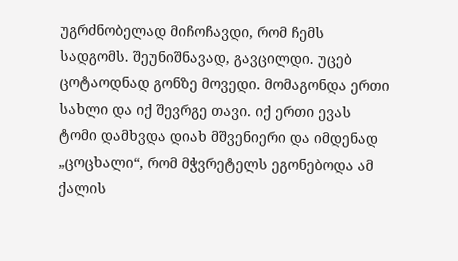უგრძნობელად მიჩოჩავდი, რომ ჩემს სადგომს. შეუნიშნავად, გავცილდი. უცებ ცოტაოდნად გონზე მოვედი. მომაგონდა ერთი სახლი და იქ შევრგე თავი. იქ ერთი ევას ტომი დამხვდა დიახ მშვენიერი და იმდენად „ცოცხალი“, რომ მჭვრეტელს ეგონებოდა ამ ქალის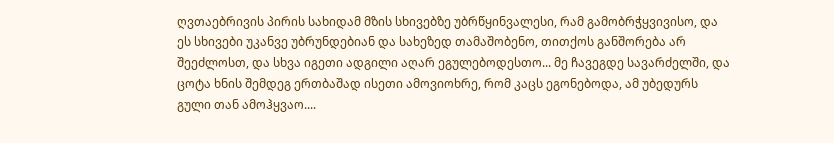ღვთაებრივის პირის სახიდამ მზის სხივებზე უბრწყინვალესი, რამ გამობრჭყვივისო, და ეს სხივები უკანვე უბრუნდებიან და სახეზედ თამაშობენო, თითქოს განშორება არ შეეძლოსთ, და სხვა იგეთი ადგილი აღარ ეგულებოდესთო... მე ჩავეგდე სავარძელში, და ცოტა ხნის შემდეგ ერთბაშად ისეთი ამოვიოხრე, რომ კაცს ეგონებოდა, ამ უბედურს გული თან ამოჰყვაო....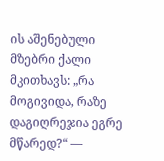ის აშენებული მზებრი ქალი მკითხავს: „რა მოგივიდა, რაზე დაგიღრეჯია ეგრე მწარედ?“ —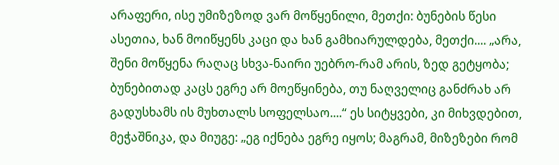არაფერი, ისე უმიზეზოდ ვარ მოწყენილი, მეთქი: ბუნების წესი ასეთია, ხან მოიწყენს კაცი და ხან გამხიარულდება, მეთქი.... „არა, შენი მოწყენა რაღაც სხვა-ნაირი უებრო-რამ არის, ზედ გეტყობა; ბუნებითად კაცს ეგრე არ მოეწყინება, თუ ნაღველიც განძრახ არ გადუსხამს ის მუხთალს სოფელსაო....“ ეს სიტყვები, კი მიხვდებით, მეჭაშნიკა, და მიუგე: „ეგ იქნება ეგრე იყოს; მაგრამ, მიზეზები რომ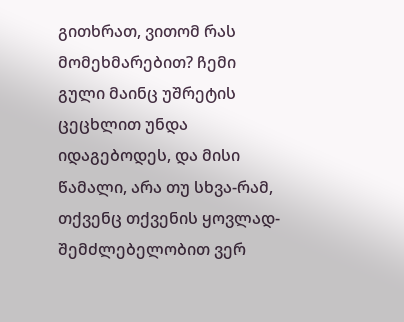გითხრათ, ვითომ რას მომეხმარებით? ჩემი გული მაინც უშრეტის ცეცხლით უნდა იდაგებოდეს, და მისი წამალი, არა თუ სხვა-რამ, თქვენც თქვენის ყოვლად-შემძლებელობით ვერ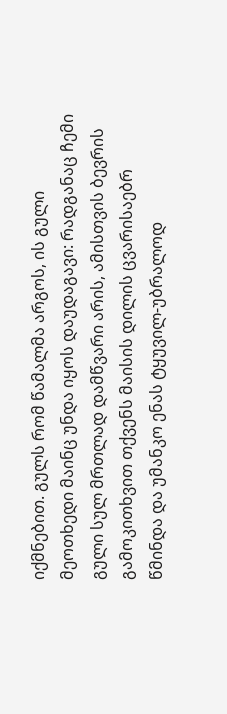იქმნებით. გულს რომ წამალმა არგოს, ის გული მეოთხედი მაინც უნდა იყოს დაუდაგავი: რადგანაც ჩემი გული სულ მრთლად დამწვარი არის, ამისთვის ბევრის გამოკითხვით თქვენს მაისის დილის ცვარისაებრ წმინდა და უმანკო ენას ტყუვილ-უბრალოდ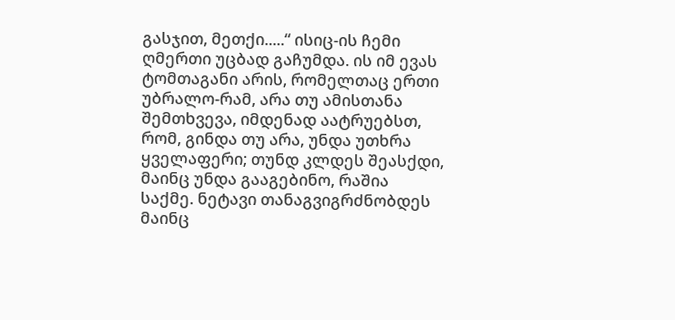გასჯით, მეთქი.....“ ისიც-ის ჩემი ღმერთი უცბად გაჩუმდა. ის იმ ევას ტომთაგანი არის, რომელთაც ერთი უბრალო-რამ, არა თუ ამისთანა შემთხვევა, იმდენად აატრუებსთ, რომ, გინდა თუ არა, უნდა უთხრა ყველაფერი; თუნდ კლდეს შეასქდი, მაინც უნდა გააგებინო, რაშია საქმე. ნეტავი თანაგვიგრძნობდეს მაინც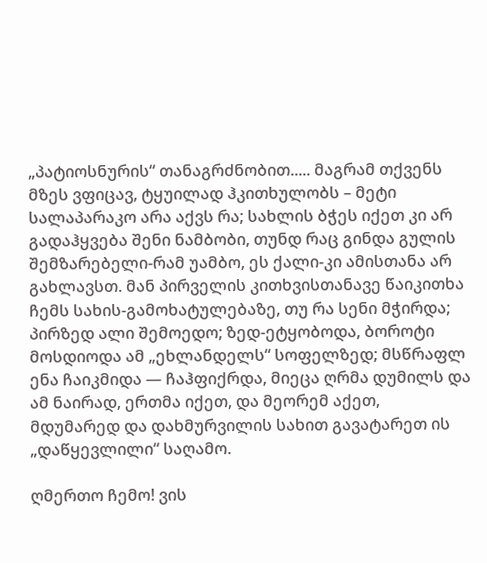„პატიოსნურის“ თანაგრძნობით..... მაგრამ თქვენს მზეს ვფიცავ, ტყუილად ჰკითხულობს – მეტი სალაპარაკო არა აქვს რა; სახლის ბჭეს იქეთ კი არ გადაჰყვება შენი ნამბობი, თუნდ რაც გინდა გულის შემზარებელი-რამ უამბო, ეს ქალი-კი ამისთანა არ გახლავსთ. მან პირველის კითხვისთანავე წაიკითხა ჩემს სახის-გამოხატულებაზე, თუ რა სენი მჭირდა; პირზედ ალი შემოედო; ზედ-ეტყობოდა, ბოროტი მოსდიოდა ამ „ეხლანდელს“ სოფელზედ; მსწრაფლ ენა ჩაიკმიდა — ჩაჰფიქრდა, მიეცა ღრმა დუმილს და ამ ნაირად, ერთმა იქეთ, და მეორემ აქეთ, მდუმარედ და დახმურვილის სახით გავატარეთ ის „დაწყევლილი“ საღამო.

ღმერთო ჩემო! ვის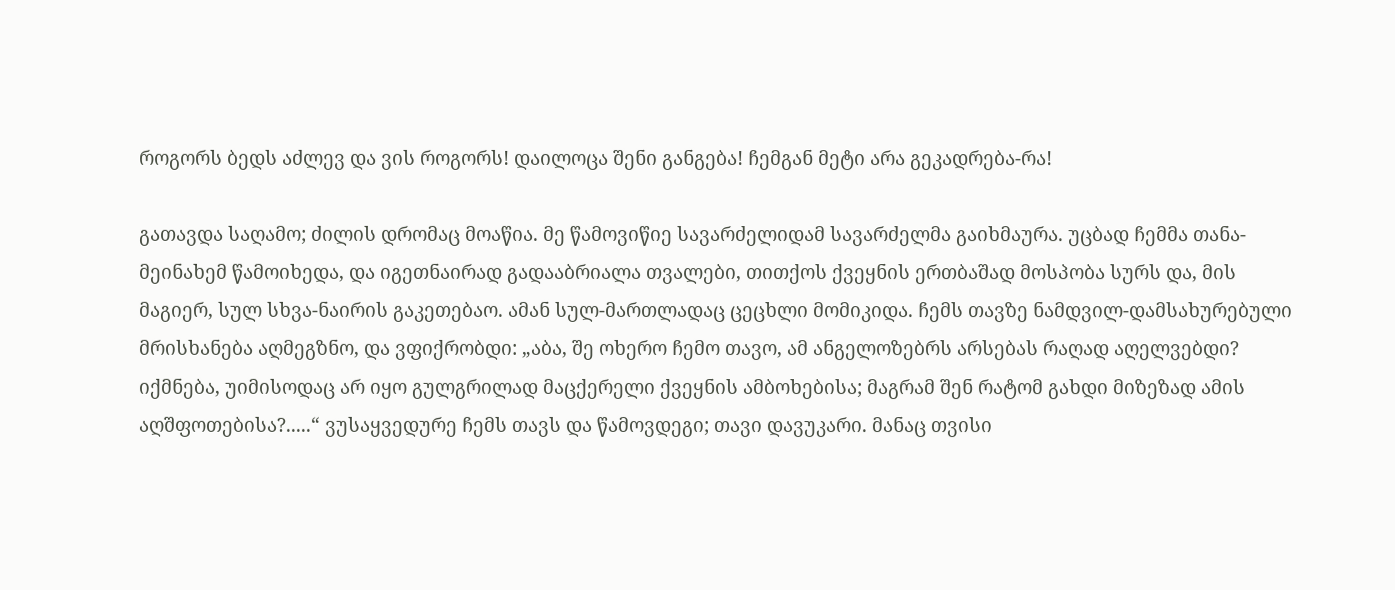როგორს ბედს აძლევ და ვის როგორს! დაილოცა შენი განგება! ჩემგან მეტი არა გეკადრება-რა!

გათავდა საღამო; ძილის დრომაც მოაწია. მე წამოვიწიე სავარძელიდამ სავარძელმა გაიხმაურა. უცბად ჩემმა თანა-მეინახემ წამოიხედა, და იგეთნაირად გადააბრიალა თვალები, თითქოს ქვეყნის ერთბაშად მოსპობა სურს და, მის მაგიერ, სულ სხვა-ნაირის გაკეთებაო. ამან სულ-მართლადაც ცეცხლი მომიკიდა. ჩემს თავზე ნამდვილ-დამსახურებული მრისხანება აღმეგზნო, და ვფიქრობდი: „აბა, შე ოხერო ჩემო თავო, ამ ანგელოზებრს არსებას რაღად აღელვებდი? იქმნება, უიმისოდაც არ იყო გულგრილად მაცქერელი ქვეყნის ამბოხებისა; მაგრამ შენ რატომ გახდი მიზეზად ამის აღშფოთებისა?.....“ ვუსაყვედურე ჩემს თავს და წამოვდეგი; თავი დავუკარი. მანაც თვისი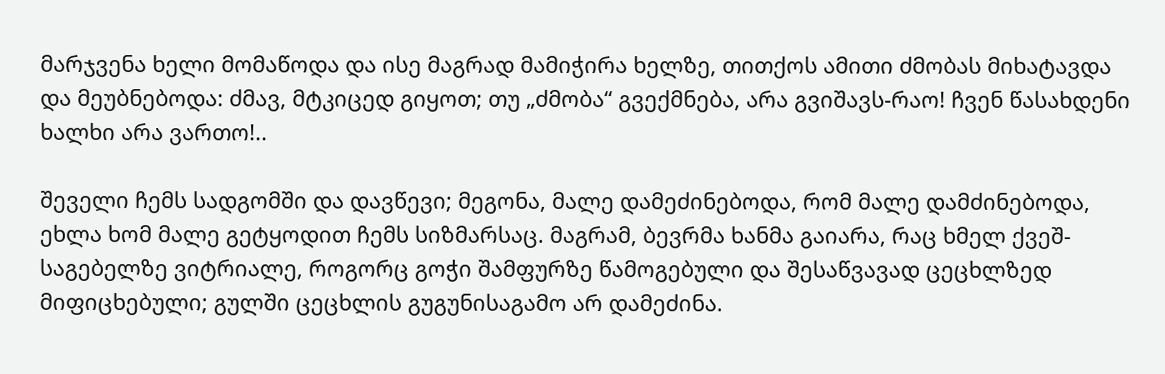მარჯვენა ხელი მომაწოდა და ისე მაგრად მამიჭირა ხელზე, თითქოს ამითი ძმობას მიხატავდა და მეუბნებოდა: ძმავ, მტკიცედ გიყოთ; თუ „ძმობა“ გვექმნება, არა გვიშავს-რაო! ჩვენ წასახდენი ხალხი არა ვართო!..

შეველი ჩემს სადგომში და დავწევი; მეგონა, მალე დამეძინებოდა, რომ მალე დამძინებოდა, ეხლა ხომ მალე გეტყოდით ჩემს სიზმარსაც. მაგრამ, ბევრმა ხანმა გაიარა, რაც ხმელ ქვეშ-საგებელზე ვიტრიალე, როგორც გოჭი შამფურზე წამოგებული და შესაწვავად ცეცხლზედ მიფიცხებული; გულში ცეცხლის გუგუნისაგამო არ დამეძინა.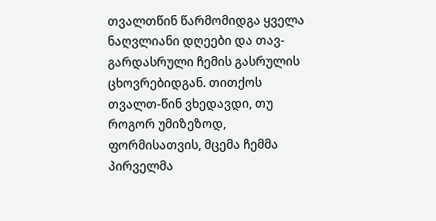თვალთწინ წარმომიდგა ყველა ნაღვლიანი დღეები და თავ-გარდასრული ჩემის გასრულის ცხოვრებიდგან. თითქოს თვალთ-წინ ვხედავდი, თუ როგორ უმიზეზოდ, ფორმისათვის, მცემა ჩემმა პირველმა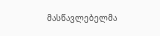მასწავლებელმა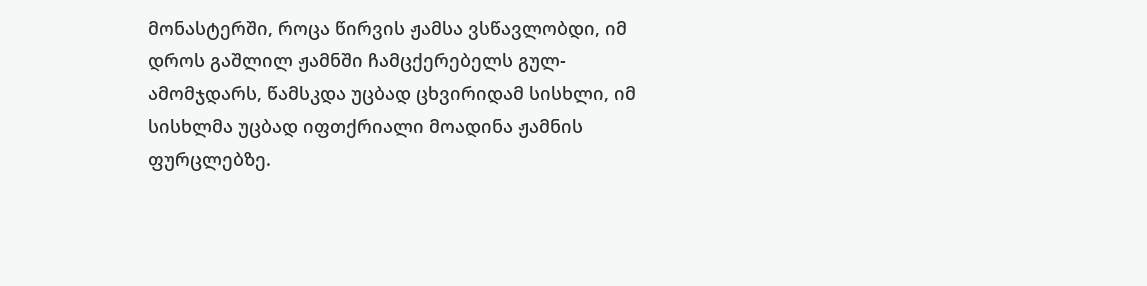მონასტერში, როცა წირვის ჟამსა ვსწავლობდი, იმ დროს გაშლილ ჟამნში ჩამცქერებელს გულ-ამომჯდარს, წამსკდა უცბად ცხვირიდამ სისხლი, იმ სისხლმა უცბად იფთქრიალი მოადინა ჟამნის ფურცლებზე.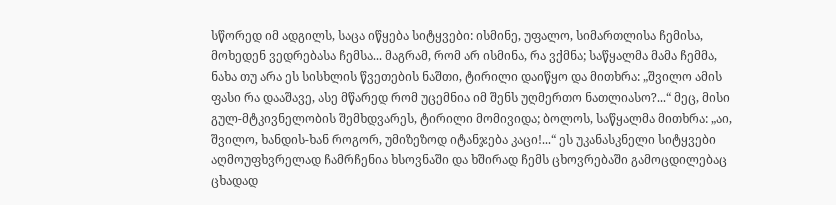სწორედ იმ ადგილს, საცა იწყება სიტყვები: ისმინე, უფალო, სიმართლისა ჩემისა, მოხედენ ვედრებასა ჩემსა... მაგრამ, რომ არ ისმინა, რა ვქმნა; საწყალმა მამა ჩემმა, ნახა თუ არა ეს სისხლის წვეთების ნაშთი, ტირილი დაიწყო და მითხრა: „შვილო ამის ფასი რა დააშავე, ასე მწარედ რომ უცემნია იმ შენს უღმერთო ნათლიასო?...“ მეც, მისი გულ-მტკივნელობის შემხდვარეს, ტირილი მომივიდა; ბოლოს, საწყალმა მითხრა: „აი, შვილო, ხანდის-ხან როგორ, უმიზეზოდ იტანჯება კაცი!...“ ეს უკანასკნელი სიტყვები აღმოუფხვრელად ჩამრჩენია ხსოვნაში და ხშირად ჩემს ცხოვრებაში გამოცდილებაც ცხადად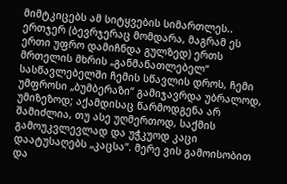მიმტკიცებს ამ სიტყვების სიმართლეს.. ერთჯერ (ბევრჯერაც მომდარა, მაგრამ ეს ერთი უფრო დამიჩნდა გულზედ) ერთს მრთელის მხრის „განმანათლებელ“ სასწავლებელში ჩემის სწავლის დროს, ჩემი უმფროსი „ბუმბერაზი“ გამიჯავრდა უბრალოდ, უმიზეზოდ; აქამდისაც წარმოდგენა არ შამიძლია, თუ ასე უღმერთოდ, საქმის გამოუკვლევლად და უჭკუოდ კაცი დაატუსაღებს „კაცსა“. მერე ვის გამოისობით და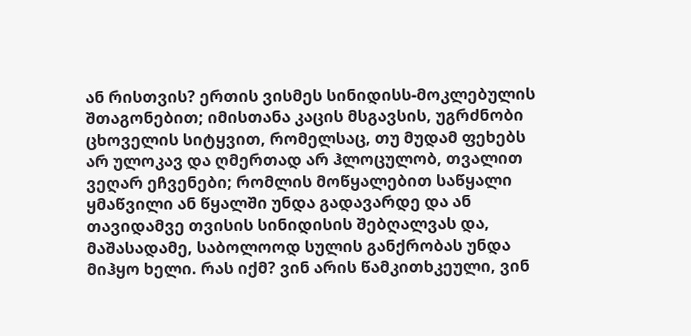ან რისთვის? ერთის ვისმეს სინიდისს-მოკლებულის შთაგონებით; იმისთანა კაცის მსგავსის, უგრძნობი ცხოველის სიტყვით, რომელსაც, თუ მუდამ ფეხებს არ ულოკავ და ღმერთად არ ჰლოცულობ, თვალით ვეღარ ეჩვენები; რომლის მოწყალებით საწყალი ყმაწვილი ან წყალში უნდა გადავარდე და ან თავიდამვე თვისის სინიდისის შებღალვას და, მაშასადამე, საბოლოოდ სულის განქრობას უნდა მიჰყო ხელი. რას იქმ? ვინ არის წამკითხკეული, ვინ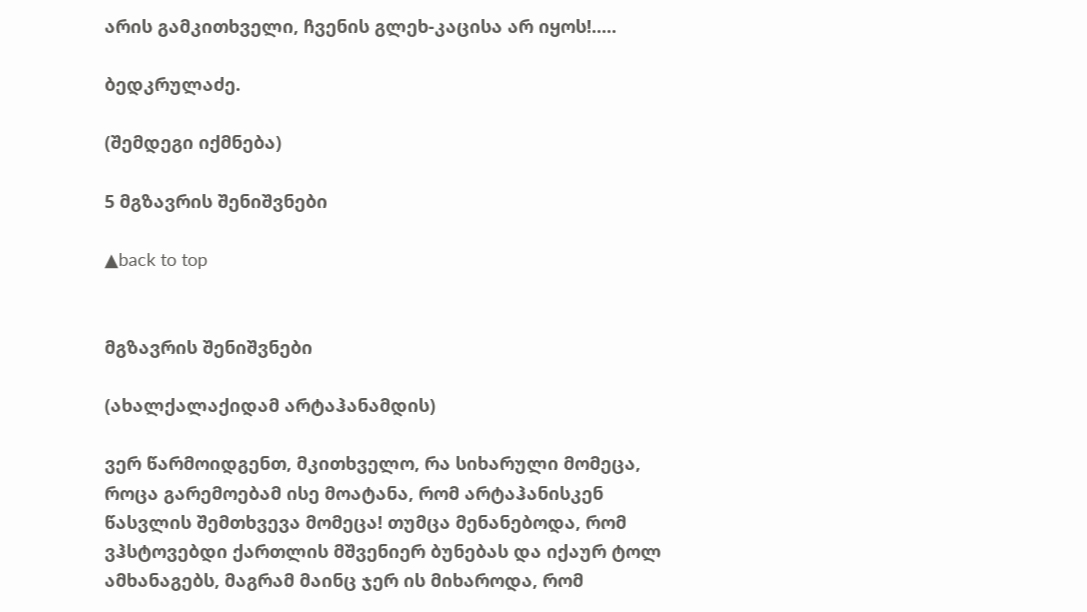არის გამკითხველი, ჩვენის გლეხ-კაცისა არ იყოს!.....

ბედკრულაძე.

(შემდეგი იქმნება)

5 მგზავრის შენიშვნები

▲back to top


მგზავრის შენიშვნები

(ახალქალაქიდამ არტაჰანამდის)

ვერ წარმოიდგენთ, მკითხველო, რა სიხარული მომეცა, როცა გარემოებამ ისე მოატანა, რომ არტაჰანისკენ წასვლის შემთხვევა მომეცა! თუმცა მენანებოდა, რომ ვჰსტოვებდი ქართლის მშვენიერ ბუნებას და იქაურ ტოლ ამხანაგებს, მაგრამ მაინც ჯერ ის მიხაროდა, რომ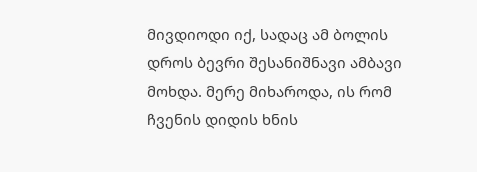მივდიოდი იქ, სადაც ამ ბოლის დროს ბევრი შესანიშნავი ამბავი მოხდა. მერე მიხაროდა, ის რომ ჩვენის დიდის ხნის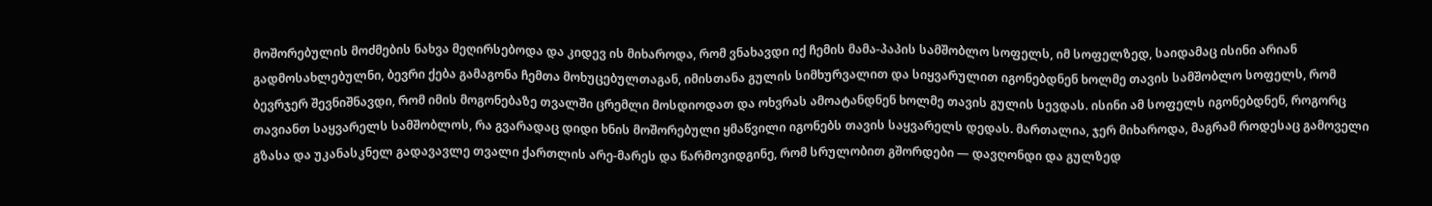მოშორებულის მოძმების ნახვა მეღირსებოდა და კიდევ ის მიხაროდა, რომ ვნახავდი იქ ჩემის მამა-პაპის სამშობლო სოფელს, იმ სოფელზედ, საიდამაც ისინი არიან გადმოსახლებულნი, ბევრი ქება გამაგონა ჩემთა მოხუცებულთაგან, იმისთანა გულის სიმხურვალით და სიყვარულით იგონებდნენ ხოლმე თავის სამშობლო სოფელს, რომ ბევრჯერ შევნიშნავდი, რომ იმის მოგონებაზე თვალში ცრემლი მოსდიოდათ და ოხვრას ამოატანდნენ ხოლმე თავის გულის სევდას. ისინი ამ სოფელს იგონებდნენ, როგორც თავიანთ საყვარელს სამშობლოს, რა გვარადაც დიდი ხნის მოშორებული ყმაწვილი იგონებს თავის საყვარელს დედას. მართალია, ჯერ მიხაროდა, მაგრამ როდესაც გამოველი გზასა და უკანასკნელ გადავავლე თვალი ქართლის არე-მარეს და წარმოვიდგინე, რომ სრულობით გშორდები — დავღონდი და გულზედ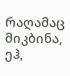რაღამაც მიკბინა, ეჰ,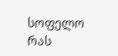სოფელო რას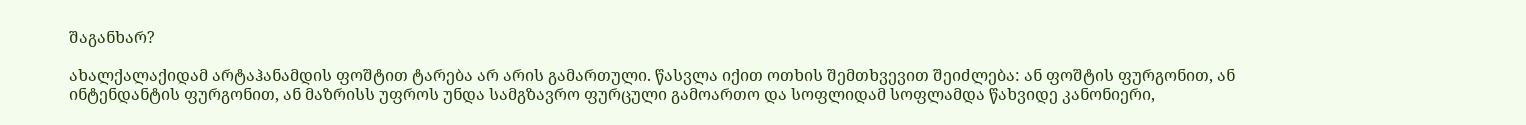შაგანხარ?

ახალქალაქიდამ არტაჰანამდის ფოშტით ტარება არ არის გამართული. წასვლა იქით ოთხის შემთხვევით შეიძლება: ან ფოშტის ფურგონით, ან ინტენდანტის ფურგონით, ან მაზრისს უფროს უნდა სამგზავრო ფურცული გამოართო და სოფლიდამ სოფლამდა წახვიდე კანონიერი,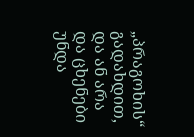„პრაგოხის“ გადახდით, და ან არა და ცხენები უნდა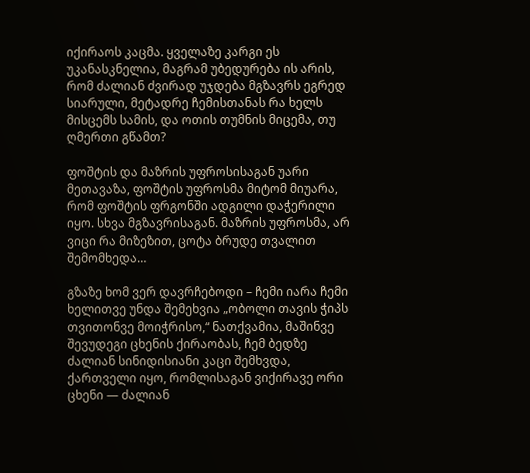იქირაოს კაცმა. ყველაზე კარგი ეს უკანასკნელია, მაგრამ უბედურება ის არის, რომ ძალიან ძვირად უჯდება მგზავრს ეგრედ სიარული, მეტადრე ჩემისთანას რა ხელს მისცემს სამის, და ოთის თუმნის მიცემა, თუ ღმერთი გწამთ?

ფოშტის და მაზრის უფროსისაგან უარი მეთავაზა, ფოშტის უფროსმა მიტომ მიუარა, რომ ფოშტის ფრგონში ადგილი დაჭერილი იყო. სხვა მგზავრისაგან. მაზრის უფროსმა, არ ვიცი რა მიზეზით, ცოტა ბრუდე თვალით შემომხედა…

გზაზე ხომ ვერ დავრჩებოდი – ჩემი იარა ჩემი ხელითვე უნდა შემეხვია „ობოლი თავის ჭიპს თვითონვე მოიჭრისო,“ ნათქვამია, მაშინვე შევუდეგი ცხენის ქირაობას, ჩემ ბედზე ძალიან სინიდისიანი კაცი შემხვდა, ქართველი იყო, რომლისაგან ვიქირავე ორი ცხენი — ძალიან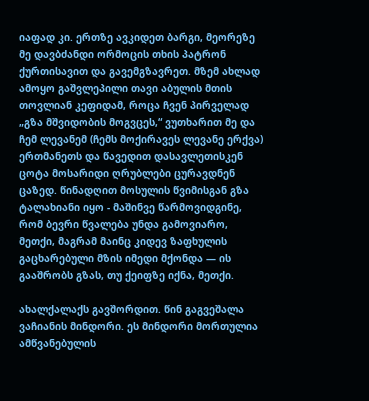იაფად კი. ერთზე ავკიდეთ ბარგი, მეორეზე მე დავბძანდი ორმოცის თხის პატრონ ქურთისავით და გავემგზავრეთ. მზემ ახლად ამოყო გაშვლეპილი თავი აბულის მთის თოვლიან კეფიდამ, როცა ჩვენ პირველად „გზა მშვიდობის მოგვცეს,“ ვუთხარით მე და ჩემ ლევანემ (ჩემს მოქირავეს ლევანე ერქვა) ერთმანეთს და წავედით დასავლეთისკენ ცოტა მოსარიდი ღრუბლები ცურავდნენ ცაზედ. წინადღით მოსულის წვიმისგან გზა ტალახიანი იყო - მაშინვე წარმოვიდგინე, რომ ბევრი წვალება უნდა გამოვიარო, მეთქი, მაგრამ მაინც კიდევ ზაფხულის გაცხარებული მზის იმედი მქონდა — ის გააშრობს გზას, თუ ქეიფზე იქნა, მეთქი.

ახალქალაქს გავშორდით. წინ გაგვეშალა ვაჩიანის მინდორი. ეს მინდორი მორთულია ამწვანებულის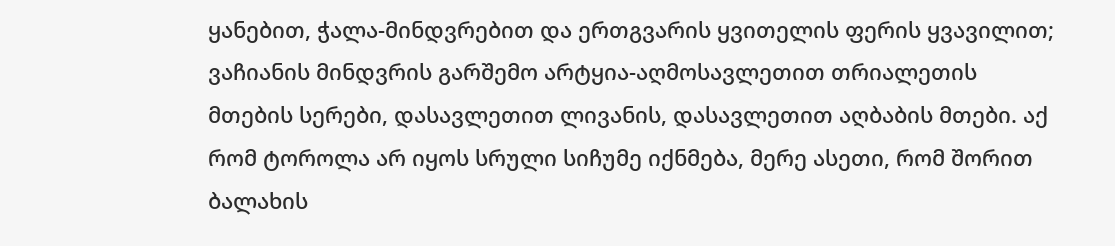ყანებით, ჭალა-მინდვრებით და ერთგვარის ყვითელის ფერის ყვავილით; ვაჩიანის მინდვრის გარშემო არტყია-აღმოსავლეთით თრიალეთის მთების სერები, დასავლეთით ლივანის, დასავლეთით აღბაბის მთები. აქ რომ ტოროლა არ იყოს სრული სიჩუმე იქნმება, მერე ასეთი, რომ შორით ბალახის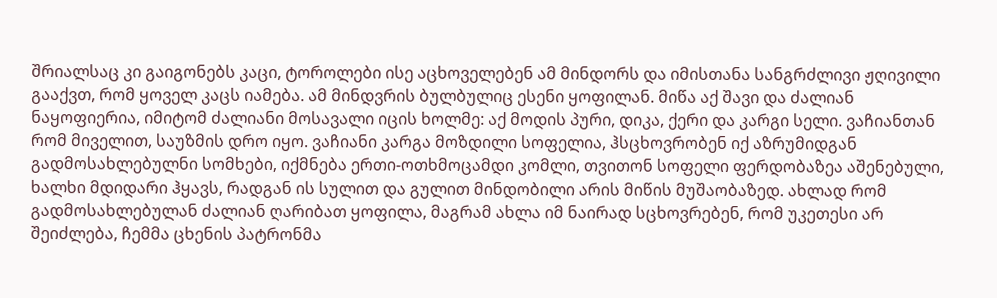შრიალსაც კი გაიგონებს კაცი, ტოროლები ისე აცხოველებენ ამ მინდორს და იმისთანა სანგრძლივი ჟღივილი გააქვთ, რომ ყოველ კაცს იამება. ამ მინდვრის ბულბულიც ესენი ყოფილან. მიწა აქ შავი და ძალიან ნაყოფიერია, იმიტომ ძალიანი მოსავალი იცის ხოლმე: აქ მოდის პური, დიკა, ქერი და კარგი სელი. ვაჩიანთან რომ მიველით, საუზმის დრო იყო. ვაჩიანი კარგა მოზდილი სოფელია, ჰსცხოვრობენ იქ აზრუმიდგან გადმოსახლებულნი სომხები, იქმნება ერთი-ოთხმოცამდი კომლი, თვითონ სოფელი ფერდობაზეა აშენებული, ხალხი მდიდარი ჰყავს, რადგან ის სულით და გულით მინდობილი არის მიწის მუშაობაზედ. ახლად რომ გადმოსახლებულან ძალიან ღარიბათ ყოფილა, მაგრამ ახლა იმ ნაირად სცხოვრებენ, რომ უკეთესი არ შეიძლება, ჩემმა ცხენის პატრონმა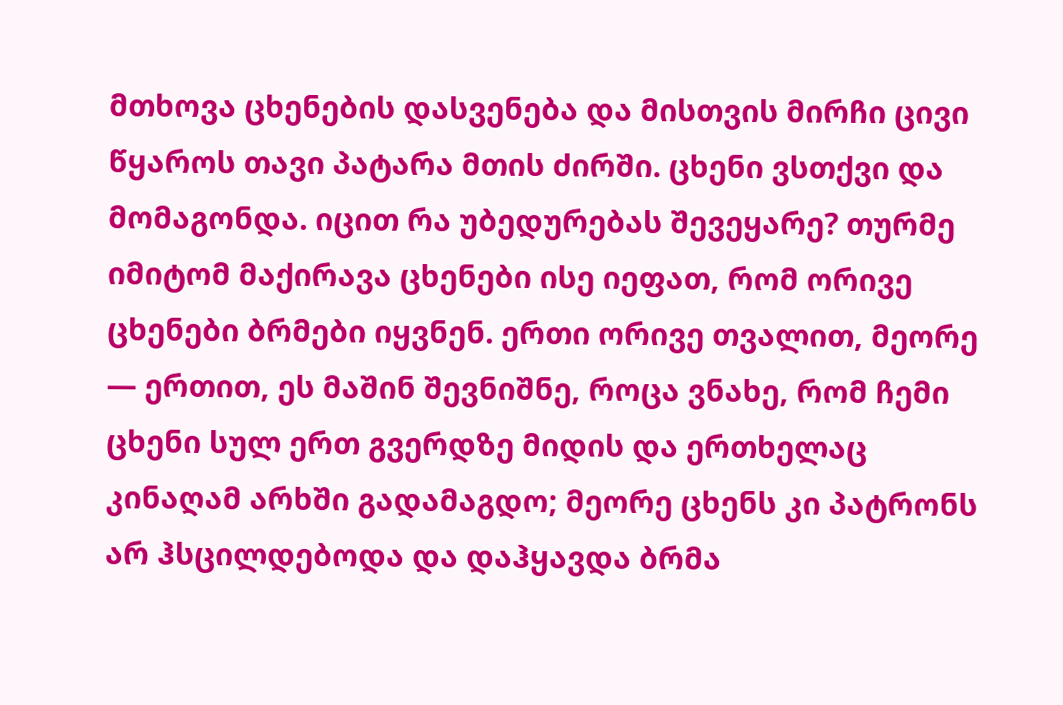მთხოვა ცხენების დასვენება და მისთვის მირჩი ცივი წყაროს თავი პატარა მთის ძირში. ცხენი ვსთქვი და მომაგონდა. იცით რა უბედურებას შევეყარე? თურმე იმიტომ მაქირავა ცხენები ისე იეფათ, რომ ორივე ცხენები ბრმები იყვნენ. ერთი ორივე თვალით, მეორე — ერთით, ეს მაშინ შევნიშნე, როცა ვნახე, რომ ჩემი ცხენი სულ ერთ გვერდზე მიდის და ერთხელაც კინაღამ არხში გადამაგდო; მეორე ცხენს კი პატრონს არ ჰსცილდებოდა და დაჰყავდა ბრმა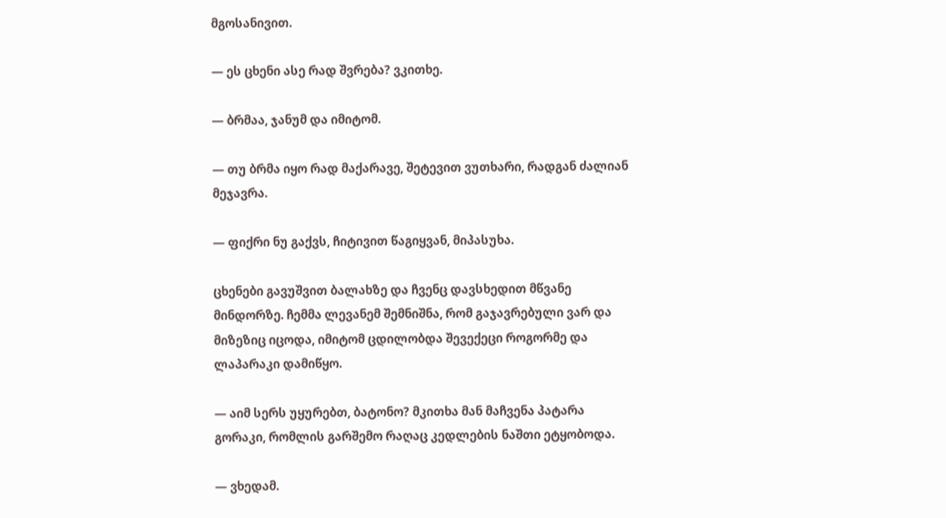მგოსანივით.

— ეს ცხენი ასე რად შვრება? ვკითხე.

— ბრმაა, ჯანუმ და იმიტომ.

— თუ ბრმა იყო რად მაქარავე, შეტევით ვუთხარი, რადგან ძალიან მეჯავრა.

— ფიქრი ნუ გაქვს, ჩიტივით წაგიყვან, მიპასუხა.

ცხენები გავუშვით ბალახზე და ჩვენც დავსხედით მწვანე მინდორზე. ჩემმა ლევანემ შემნიშნა, რომ გაჯავრებული ვარ და მიზეზიც იცოდა, იმიტომ ცდილობდა შევექეცი როგორმე და ლაპარაკი დამიწყო.

— აიმ სერს უყურებთ, ბატონო? მკითხა მან მაჩვენა პატარა გორაკი, რომლის გარშემო რაღაც კედლების ნაშთი ეტყობოდა.

— ვხედამ.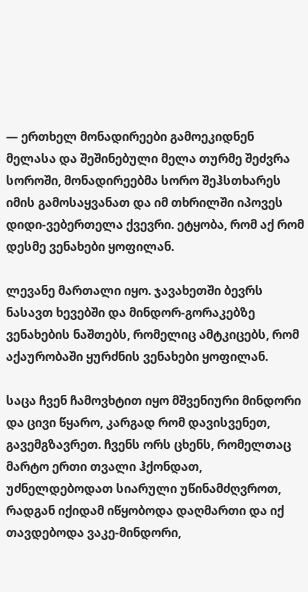— ერთხელ მონადირეები გამოეკიდნენ მელასა და შეშინებული მელა თურმე შეძვრა სოროში, მონადირეებმა სორო შეჰსთხარეს იმის გამოსაყვანათ და იმ თხრილში იპოვეს დიდი-ვებერთელა ქვევრი. ეტყობა, რომ აქ რომ დესმე ვენახები ყოფილან.

ლევანე მართალი იყო. ჯავახეთში ბევრს ნასავთ ხევებში და მინდორ-გორაკებზე ვენახების ნაშთებს, რომელიც ამტკიცებს, რომ აქაურობაში ყურძნის ვენახები ყოფილან.

საცა ჩვენ ჩამოვხტით იყო მშვენიური მინდორი და ცივი წყარო, კარგად რომ დავისვენეთ, გავემგზავრეთ. ჩვენს ორს ცხენს, რომელთაც მარტო ერთი თვალი ჰქონდათ, უძნელდებოდათ სიარული უწინამძღვროთ, რადგან იქიდამ იწყობოდა დაღმართი და იქ თავდებოდა ვაკე-მინდორი,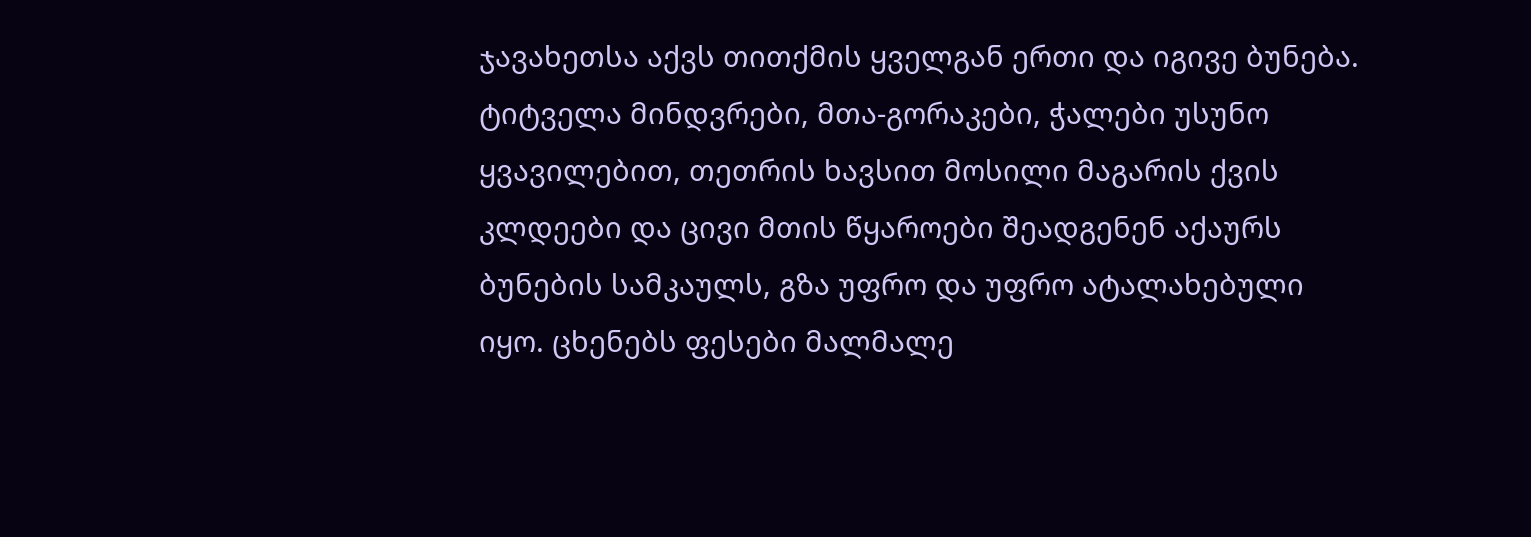ჯავახეთსა აქვს თითქმის ყველგან ერთი და იგივე ბუნება. ტიტველა მინდვრები, მთა-გორაკები, ჭალები უსუნო ყვავილებით, თეთრის ხავსით მოსილი მაგარის ქვის კლდეები და ცივი მთის წყაროები შეადგენენ აქაურს ბუნების სამკაულს, გზა უფრო და უფრო ატალახებული იყო. ცხენებს ფესები მალმალე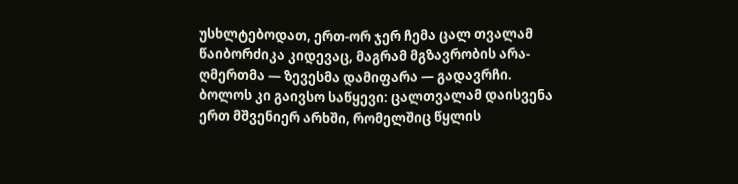უსხლტებოდათ, ერთ-ორ ჯერ ჩემა ცალ თვალამ წაიბორძიკა კიდევაც, მაგრამ მგზავრობის არა-ღმერთმა — ზევესმა დამიფარა — გადავრჩი. ბოლოს კი გაივსო საწყევი: ცალთვალამ დაისვენა ერთ მშვენიერ არხში, რომელშიც წყლის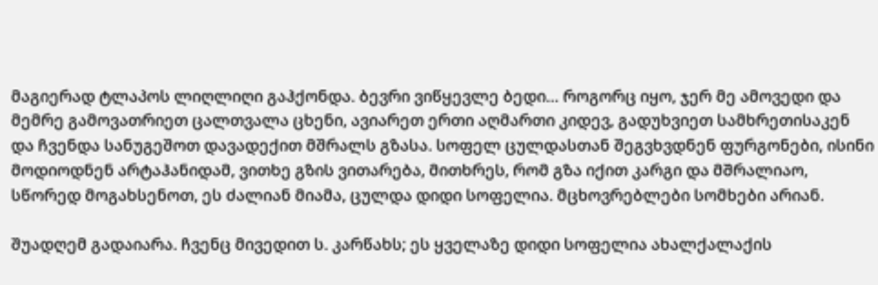მაგიერად ტლაპოს ლიღლიღი გაჰქონდა. ბევრი ვიწყევლე ბედი… როგორც იყო, ჯერ მე ამოვედი და მემრე გამოვათრიეთ ცალთვალა ცხენი, ავიარეთ ერთი აღმართი კიდევ, გადუხვიეთ სამხრეთისაკენ და ჩვენდა სანუგეშოთ დავადექით მშრალს გზასა. სოფელ ცულდასთან შეგვხვდნენ ფურგონები, ისინი მოდიოდნენ არტაჰანიდამ, ვითხე გზის ვითარება, მითხრეს, რომ გზა იქით კარგი და მშრალიაო, სწორედ მოგახსენოთ, ეს ძალიან მიამა, ცულდა დიდი სოფელია. მცხოვრებლები სომხები არიან.

შუადღემ გადაიარა. ჩვენც მივედით ს. კარწახს; ეს ყველაზე დიდი სოფელია ახალქალაქის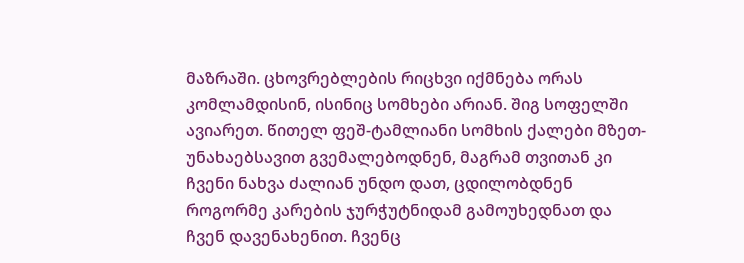მაზრაში. ცხოვრებლების რიცხვი იქმნება ორას კომლამდისინ, ისინიც სომხები არიან. შიგ სოფელში ავიარეთ. წითელ ფეშ-ტამლიანი სომხის ქალები მზეთ-უნახაებსავით გვემალებოდნენ, მაგრამ თვითან კი ჩვენი ნახვა ძალიან უნდო დათ, ცდილობდნენ როგორმე კარების ჯურჭუტნიდამ გამოუხედნათ და ჩვენ დავენახენით. ჩვენც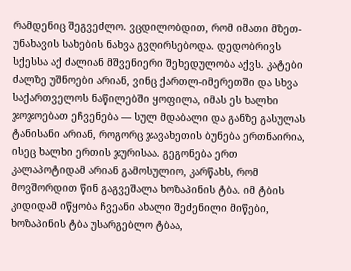რამდენიც შეგვეძლო. ვცდილობდით, რომ იმათი მზეთ-უნახავის სახების ნახვა გვღირსებოდა. დედობრივს სქესსა აქ ძალიან მშვენიერი შეხედულობა აქვს. კატები ძალზე უშნოები არიან, ვინც ქართლ-იმერეთში და სხვა საქართველოს ნაწილებში ყოფილა, იმას ეს ხალხი ჯოჯოებათ ეჩვენება — სულ მდაბალი და განზე გასულას ტანისანი არიან, როგორც ჯავახეთის ბუნება ერთნაირია, ისეც ხალხი ერთის ჯურისაა. გეგონება ერთ კალაპოტიდამ არიან გამოსულიო, კარწახს, რომ მოვშორდით წინ გაგვეშალა ხოზაპინის ტბა. იმ ტბის კიდიდამ იწყობა ჩვეანი ახალი შეძენილი მიწები, ხოზაპინის ტბა უსარგებლო ტბაა,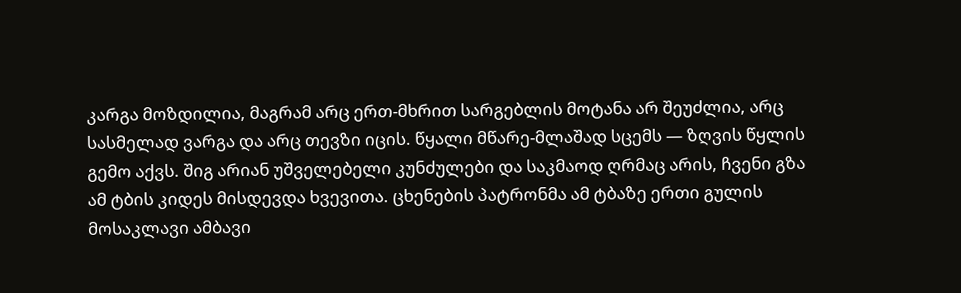კარგა მოზდილია, მაგრამ არც ერთ-მხრით სარგებლის მოტანა არ შეუძლია, არც სასმელად ვარგა და არც თევზი იცის. წყალი მწარე-მლაშად სცემს — ზღვის წყლის გემო აქვს. შიგ არიან უშველებელი კუნძულები და საკმაოდ ღრმაც არის, ჩვენი გზა ამ ტბის კიდეს მისდევდა ხვევითა. ცხენების პატრონმა ამ ტბაზე ერთი გულის მოსაკლავი ამბავი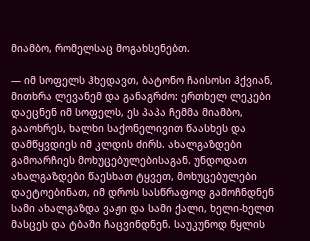მიამბო, რომელსაც მოგახსენებთ.

— იმ სოფელს ჰხედავთ, ბატონო ჩაისოსი ჰქვიან, მითხრა ლევანემ და განაგრძო: ერთხელ ლეკები დაეცნენ იმ სოფელს, ეს პაპა ჩემმა მიამბო, გააოხრეს, ხალხი საქონელივით წაასხეს და დამწყვდიეს იმ კლდის ძირს. ახალგაზდები გამოარჩიეს მოხუცებულებისაგან. უნდოდათ ახალგაზდები წაესხათ ტყვეთ, მოხუცებულები დაეტოებინათ, იმ დროს სასწრაფოდ გამოჩნდნენ სამი ახალგაზდა ვაჟი და სამი ქალი, ხელი-ხელთ მასცეს და ტბაში ჩაცვინდნენ. საუკუნოდ წყლის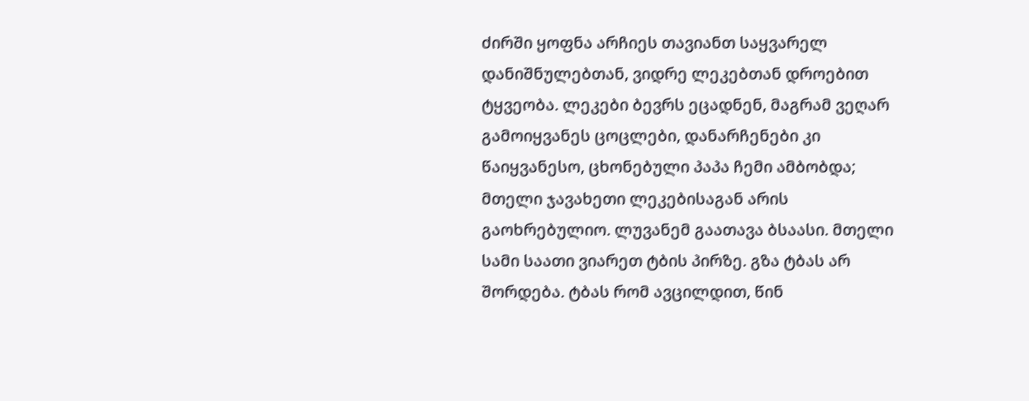ძირში ყოფნა არჩიეს თავიანთ საყვარელ დანიშნულებთან, ვიდრე ლეკებთან დროებით ტყვეობა. ლეკები ბევრს ეცადნენ, მაგრამ ვეღარ გამოიყვანეს ცოცლები, დანარჩენები კი წაიყვანესო, ცხონებული პაპა ჩემი ამბობდა; მთელი ჯავახეთი ლეკებისაგან არის გაოხრებულიო. ლუვანემ გაათავა ბსაასი. მთელი სამი საათი ვიარეთ ტბის პირზე. გზა ტბას არ შორდება. ტბას რომ ავცილდით, წინ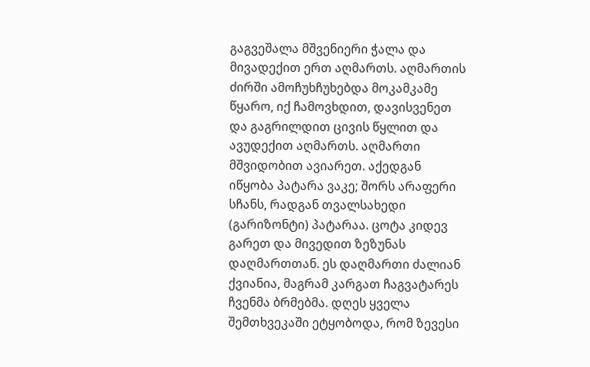გაგვეშალა მშვენიერი ჭალა და მივადექით ერთ აღმართს. აღმართის ძირში ამოჩუხჩუხებდა მოკამკამე წყარო, იქ ჩამოვხდით, დავისვენეთ და გაგრილდით ცივის წყლით და ავუდექით აღმართს. აღმართი მშვიდობით ავიარეთ. აქედგან იწყობა პატარა ვაკე; შორს არაფერი სჩანს, რადგან თვალსახედი (გარიზონტი) პატარაა. ცოტა კიდევ გარეთ და მივედით ზეზუნას დაღმართთან. ეს დაღმართი ძალიან ქვიანია, მაგრამ კარგათ ჩაგვატარეს ჩვენმა ბრმებმა. დღეს ყველა შემთხვეკაში ეტყობოდა, რომ ზევესი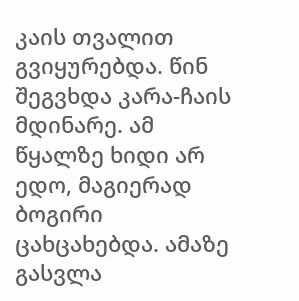კაის თვალით გვიყურებდა. წინ შეგვხდა კარა-ჩაის მდინარე. ამ წყალზე ხიდი არ ედო, მაგიერად ბოგირი ცახცახებდა. ამაზე გასვლა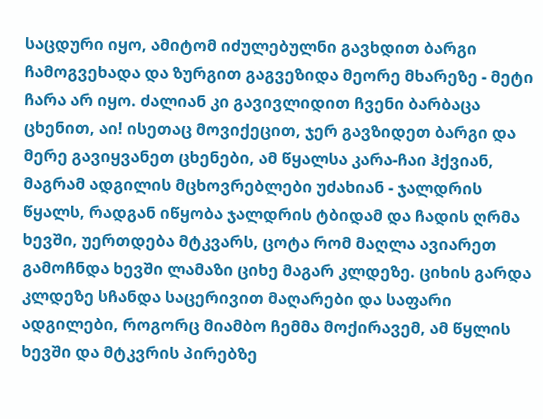საცდური იყო, ამიტომ იძულებულნი გავხდით ბარგი ჩამოგვეხადა და ზურგით გაგვეზიდა მეორე მხარეზე - მეტი ჩარა არ იყო. ძალიან კი გავივლიდით ჩვენი ბარბაცა ცხენით, აი! ისეთაც მოვიქეცით, ჯერ გავზიდეთ ბარგი და მერე გავიყვანეთ ცხენები, ამ წყალსა კარა-ჩაი ჰქვიან, მაგრამ ადგილის მცხოვრებლები უძახიან - ჯალდრის წყალს, რადგან იწყობა ჯალდრის ტბიდამ და ჩადის ღრმა ხევში, უერთდება მტკვარს, ცოტა რომ მაღლა ავიარეთ გამოჩნდა ხევში ლამაზი ციხე მაგარ კლდეზე. ციხის გარდა კლდეზე სჩანდა საცერივით მაღარები და საფარი ადგილები, როგორც მიამბო ჩემმა მოქირავემ, ამ წყლის ხევში და მტკვრის პირებზე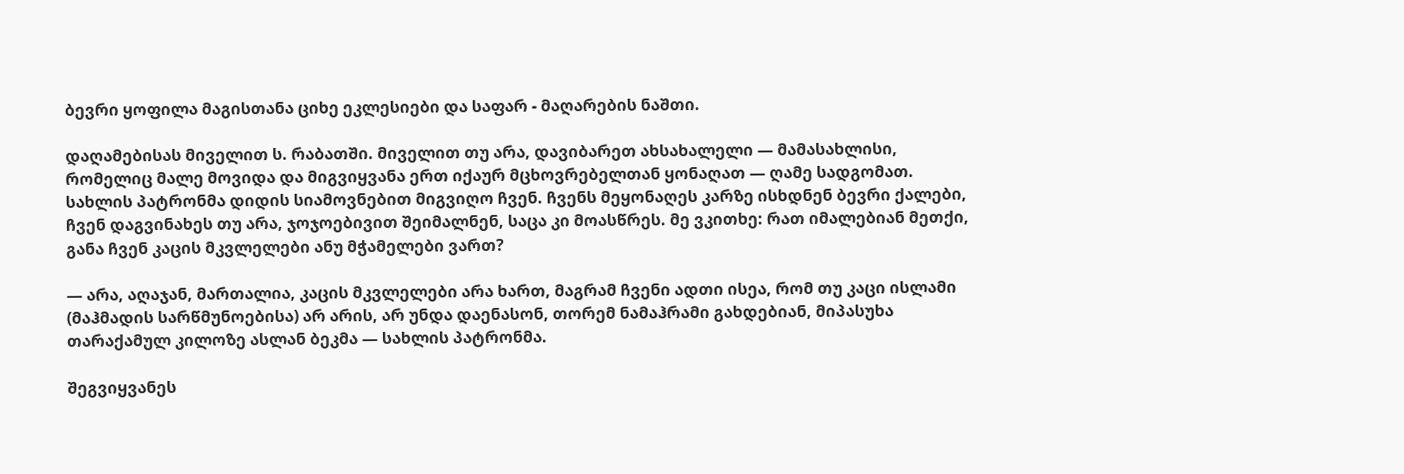ბევრი ყოფილა მაგისთანა ციხე ეკლესიები და საფარ - მაღარების ნაშთი.

დაღამებისას მიველით ს. რაბათში. მიველით თუ არა, დავიბარეთ ახსახალელი — მამასახლისი, რომელიც მალე მოვიდა და მიგვიყვანა ერთ იქაურ მცხოვრებელთან ყონაღათ — ღამე სადგომათ. სახლის პატრონმა დიდის სიამოვნებით მიგვიღო ჩვენ. ჩვენს მეყონაღეს კარზე ისხდნენ ბევრი ქალები, ჩვენ დაგვინახეს თუ არა, ჯოჯოებივით შეიმალნენ, საცა კი მოასწრეს. მე ვკითხე: რათ იმალებიან მეთქი, განა ჩვენ კაცის მკვლელები ანუ მჭამელები ვართ?

— არა, აღაჯან, მართალია, კაცის მკვლელები არა ხართ, მაგრამ ჩვენი ადთი ისეა, რომ თუ კაცი ისლამი (მაჰმადის სარწმუნოებისა) არ არის, არ უნდა დაენასონ, თორემ ნამაჰრამი გახდებიან, მიპასუხა თარაქამულ კილოზე ასლან ბეკმა — სახლის პატრონმა.

შეგვიყვანეს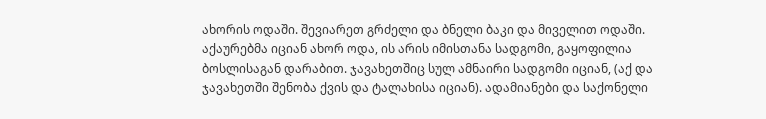ახორის ოდაში. შევიარეთ გრძელი და ბნელი ბაკი და მიველით ოდაში. აქაურებმა იციან ახორ ოდა, ის არის იმისთანა სადგომი, გაყოფილია ბოსლისაგან დარაბით. ჯავახეთშიც სულ ამნაირი სადგომი იციან, (აქ და ჯავახეთში შენობა ქვის და ტალახისა იციან). ადამიანები და საქონელი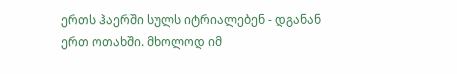ერთს ჰაერში სულს იტრიალებენ - დგანან ერთ ოთახში. მხოლოდ იმ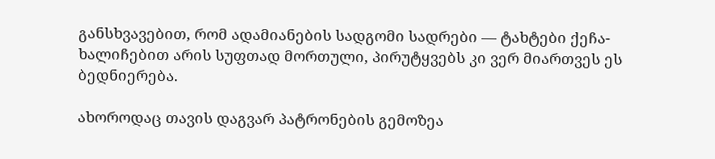განსხვავებით, რომ ადამიანების სადგომი სადრები — ტახტები ქეჩა-ხალიჩებით არის სუფთად მორთული, პირუტყვებს კი ვერ მიართვეს ეს ბედნიერება.

ახოროდაც თავის დაგვარ პატრონების გემოზეა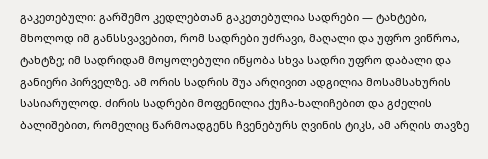გაკეთებული: გარშემო კედლებთან გაკეთებულია სადრები — ტახტები, მხოლოდ იმ განსსვავებით, რომ სადრები უძრავი, მაღალი და უფრო ვიწროა, ტახტზე; იმ სადრიდამ მოყოლებული იწყობა სხვა სადრი უფრო დაბალი და განიერი პირველზე. ამ ორის სადრის შუა არღივით ადგილია მოსამსახურის სასიარულოდ. ძირის სადრები მოფენილია ქუჩა-ხალიჩებით და გძელის ბალიშებით, რომელიც წარმოადგენს ჩვენებურს ღვინის ტიკს, ამ არღის თავზე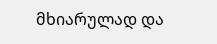მხიარულად და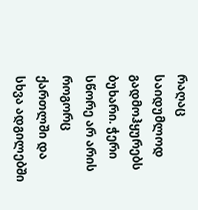რაღაც საიდუმლოდ გადმოჰყურებს ბუხარი. ჭერი სწორე არ არის როგორც ქართლში და სხვა ადგილებში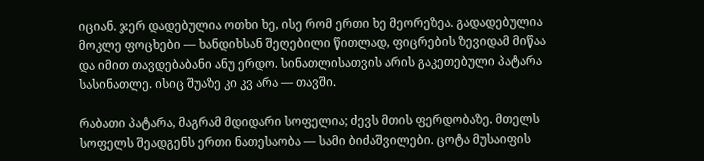იციან. ჯერ დადებულია ოთხი ხე, ისე რომ ერთი ხე მეორეზეა. გადადებულია მოკლე ფოცხები — ხანდიხსან შეღებილი წითლად, ფიცრების ზევიდამ მიწაა და იმით თავდებაბანი ანუ ერდო. სინათლისათვის არის გაკეთებული პატარა სასინათლე. ისიც შუაზე კი კვ არა — თავში.

რაბათი პატარა, მაგრამ მდიდარი სოფელია; ძევს მთის ფერდობაზე. მთელს სოფელს შეადგენს ერთი ნათესაობა — სამი ბიძაშვილები. ცოტა მუსაიფის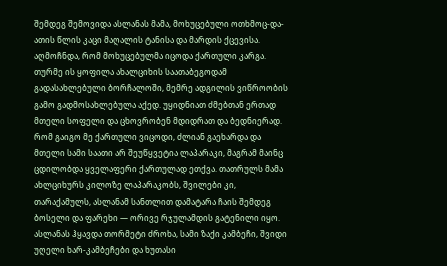შემდეგ შემოვიდა ასლანას მამა, მოხუცებული ოთხმოც-და-ათის წლის კაცი მაღალის ტანისა და მარდის ქცევისა. აღმოჩნდა, რომ მოხუცებულმა იცოდა ქართული კარგა. თურმე ის ყოფილა ახალციხის საათაბეგოდამ გადასახლებული ბორჩალოში, მემრე ადგილის ვიწროობის გამო გადმოსახლებულა აქედ. უყიდნიათ ძმებთან ერთად მთელი სოფელი და ცხოვრობენ მდიდრათ და ბედნიერად. რომ გაიგო მე ქართული ვიცოდი, ძლიან გაეხარდა და მთელი სამი საათი არ შეუწყვეტია ლაპარაკი, მაგრამ მაინც ცდილობდა ყველაფერი ქართულად ეთქვა. თათრულს მამა ახლციხურს კილოზე ლაპარაკობს, შვილები კი, თარაქამულს, ასლანამ სანთლით დამატარა ჩაის შემდეგ ბოსელი და ფარეხი — ორივე რჯულამდის გატენილი იყო. ასლანას ჰყავდა თორმეტი ძროხა, სამი ზაქი კამბეჩი, შვიდი უღელი ხარ-კამბეჩები და ხუთასი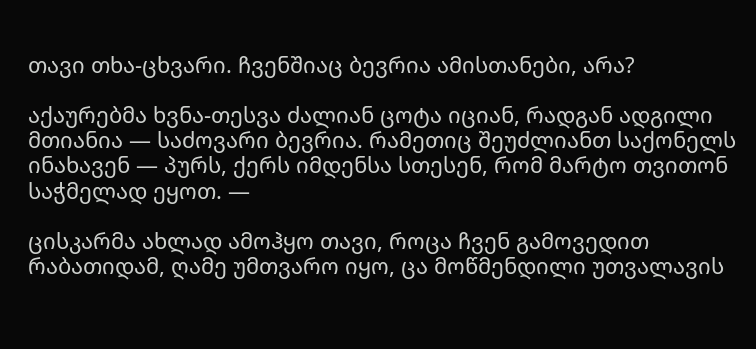თავი თხა-ცხვარი. ჩვენშიაც ბევრია ამისთანები, არა?

აქაურებმა ხვნა-თესვა ძალიან ცოტა იციან, რადგან ადგილი მთიანია — საძოვარი ბევრია. რამეთიც შეუძლიანთ საქონელს ინახავენ — პურს, ქერს იმდენსა სთესენ, რომ მარტო თვითონ საჭმელად ეყოთ. —

ცისკარმა ახლად ამოჰყო თავი, როცა ჩვენ გამოვედით რაბათიდამ, ღამე უმთვარო იყო, ცა მოწმენდილი უთვალავის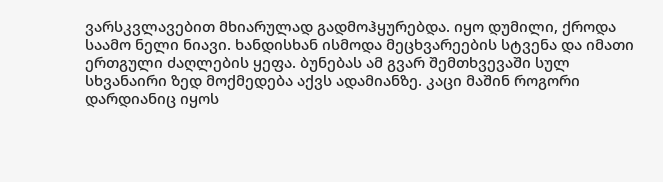ვარსკვლავებით მხიარულად გადმოჰყურებდა. იყო დუმილი, ქროდა საამო ნელი ნიავი. ხანდისხან ისმოდა მეცხვარეების სტვენა და იმათი ერთგული ძაღლების ყეფა. ბუნებას ამ გვარ შემთხვევაში სულ სხვანაირი ზედ მოქმედება აქვს ადამიანზე. კაცი მაშინ როგორი დარდიანიც იყოს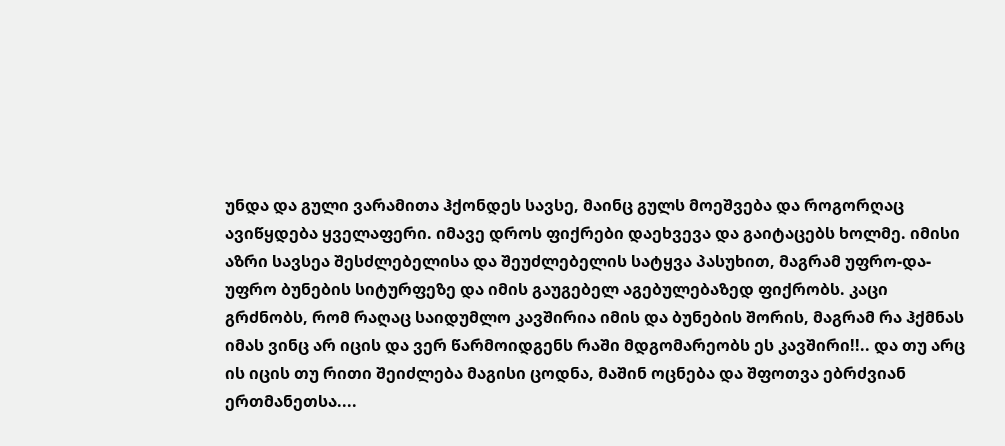უნდა და გული ვარამითა ჰქონდეს სავსე, მაინც გულს მოეშვება და როგორღაც ავიწყდება ყველაფერი. იმავე დროს ფიქრები დაეხვევა და გაიტაცებს ხოლმე. იმისი აზრი სავსეა შესძლებელისა და შეუძლებელის სატყვა პასუხით, მაგრამ უფრო-და-უფრო ბუნების სიტურფეზე და იმის გაუგებელ აგებულებაზედ ფიქრობს. კაცი გრძნობს, რომ რაღაც საიდუმლო კავშირია იმის და ბუნების შორის, მაგრამ რა ჰქმნას იმას ვინც არ იცის და ვერ წარმოიდგენს რაში მდგომარეობს ეს კავშირი!!.. და თუ არც ის იცის თუ რითი შეიძლება მაგისი ცოდნა, მაშინ ოცნება და შფოთვა ებრძვიან ერთმანეთსა....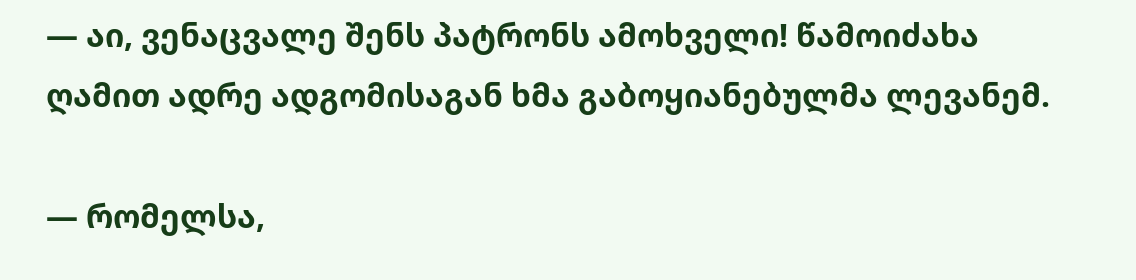— აი, ვენაცვალე შენს პატრონს ამოხველი! წამოიძახა ღამით ადრე ადგომისაგან ხმა გაბოყიანებულმა ლევანემ.

— რომელსა,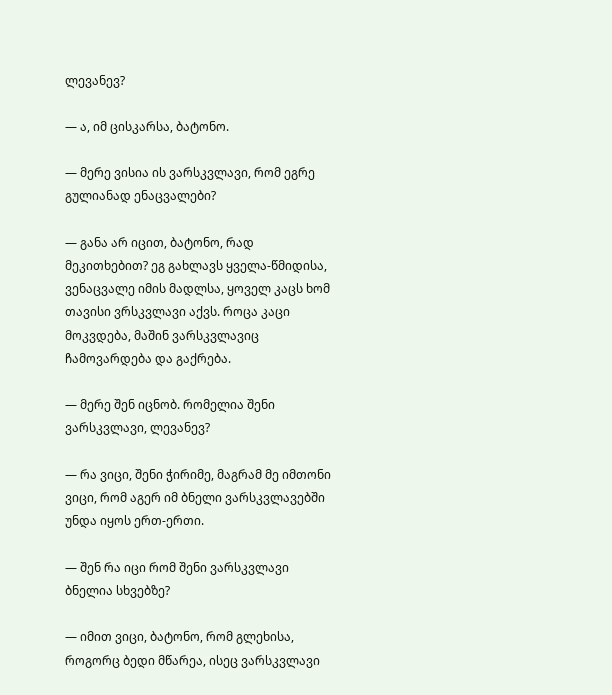ლევანევ?

— ა, იმ ცისკარსა, ბატონო.

— მერე ვისია ის ვარსკვლავი, რომ ეგრე გულიანად ენაცვალები?

— განა არ იცით, ბატონო, რად მეკითხებით? ეგ გახლავს ყველა-წმიდისა, ვენაცვალე იმის მადლსა, ყოველ კაცს ხომ თავისი ვრსკვლავი აქვს. როცა კაცი მოკვდება, მაშინ ვარსკვლავიც ჩამოვარდება და გაქრება.

— მერე შენ იცნობ. რომელია შენი ვარსკვლავი, ლევანევ?

— რა ვიცი, შენი ჭირიმე, მაგრამ მე იმთონი ვიცი, რომ აგერ იმ ბნელი ვარსკვლავებში უნდა იყოს ერთ-ერთი.

— შენ რა იცი რომ შენი ვარსკვლავი ბნელია სხვებზე?

— იმით ვიცი, ბატონო, რომ გლეხისა, როგორც ბედი მწარეა, ისეც ვარსკვლავი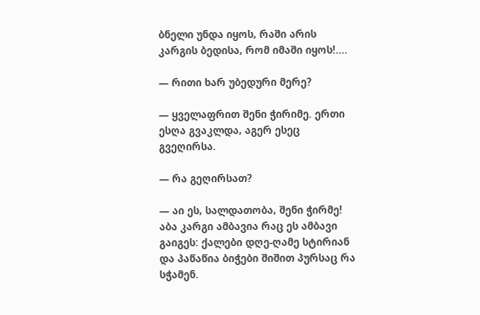ბნელი უნდა იყოს, რაში არის კარგის ბედისა, რომ იმაში იყოს!....

— რითი ხარ უბედური მერე?

— ყველაფრით შენი ჭირიმე. ერთი ესღა გვაკლდა, აგერ ესეც გვეღირსა.

— რა გეღირსათ?

— აი ეს, სალდათობა, შენი ჭირმე! აბა კარგი ამბავია რაც ეს ამბავი გაიგეს: ქალები დღე-ღამე სტირიან და პაწაწია ბიჭები შიშით პურსაც რა სჭამენ.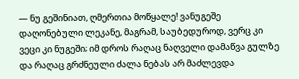— ნუ გეშინიათ, ღმერთია მოწყალე! ვანუგეშე დაღონებული ლეკანე, მაგრამ, საუბედუროდ, ვერც კი ვეცი კი ნუგეში; იმ დროს რაღაც ნაღველი დამაწვა გულზე და რაღაც გრძნეული ძალა ნებას არ მაძლევდა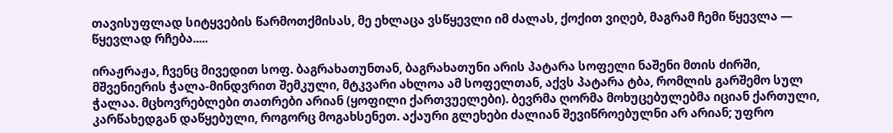თავისუფლად სიტყვების წარმოთქმისას, მე ეხლაცა ვსწყევლი იმ ძალას, ქოქით ვიღებ, მაგრამ ჩემი წყევლა — წყევლად რჩება.....

ირაჟრაჟა, ჩვენც მივედით სოფ. ბაგრახათუნთან, ბაგრახათუნი არის პატარა სოფელი ნაშენი მთის ძირში, მშვენიერის ჭალა-მინდვრით შემკული, მტკვარი ახლოა ამ სოფელთან, აქვს პატარა ტბა, რომლის გარშემო სულ ჭალაა. მცხოვრებლები თათრები არიან (ყოფილი ქართვუელები). ბევრმა ღორმა მოხუცებულებმა იციან ქართული, კარწახედგან დაწყებული, როგორც მოგახსენეთ. აქაური გლეხები ძალიან შევიწროებულნი არ არიან; უფრო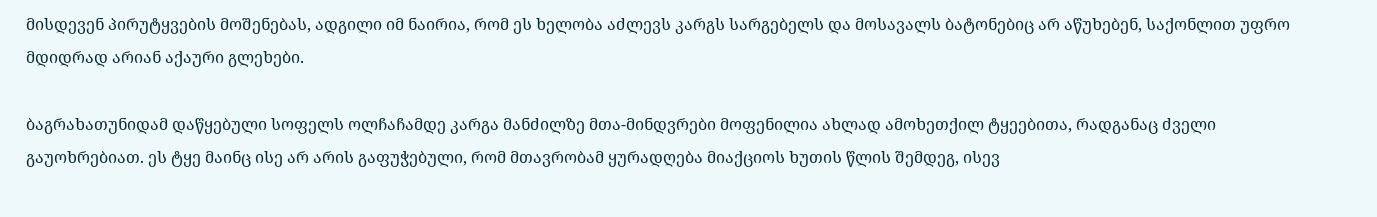მისდევენ პირუტყვების მოშენებას, ადგილი იმ ნაირია, რომ ეს ხელობა აძლევს კარგს სარგებელს და მოსავალს ბატონებიც არ აწუხებენ, საქონლით უფრო მდიდრად არიან აქაური გლეხები.

ბაგრახათუნიდამ დაწყებული სოფელს ოლჩაჩამდე კარგა მანძილზე მთა-მინდვრები მოფენილია ახლად ამოხეთქილ ტყეებითა, რადგანაც ძველი გაუოხრებიათ. ეს ტყე მაინც ისე არ არის გაფუჭებული, რომ მთავრობამ ყურადღება მიაქციოს ხუთის წლის შემდეგ, ისევ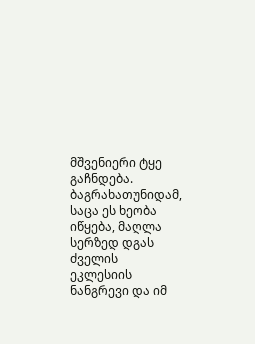მშვენიერი ტყე გაჩნდება. ბაგრახათუნიდამ, საცა ეს ხეობა იწყება, მაღლა სერზედ დგას ძველის ეკლესიის ნანგრევი და იმ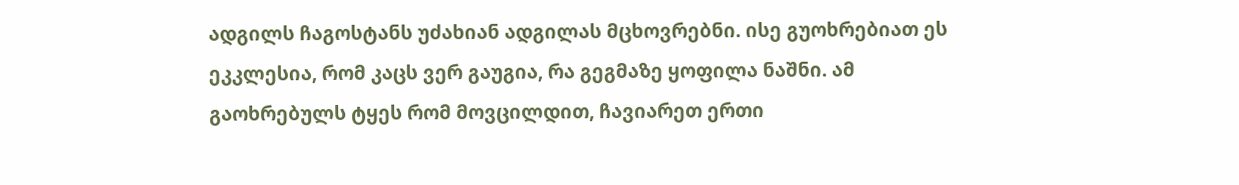ადგილს ჩაგოსტანს უძახიან ადგილას მცხოვრებნი. ისე გუოხრებიათ ეს ეკკლესია, რომ კაცს ვერ გაუგია, რა გეგმაზე ყოფილა ნაშნი. ამ გაოხრებულს ტყეს რომ მოვცილდით, ჩავიარეთ ერთი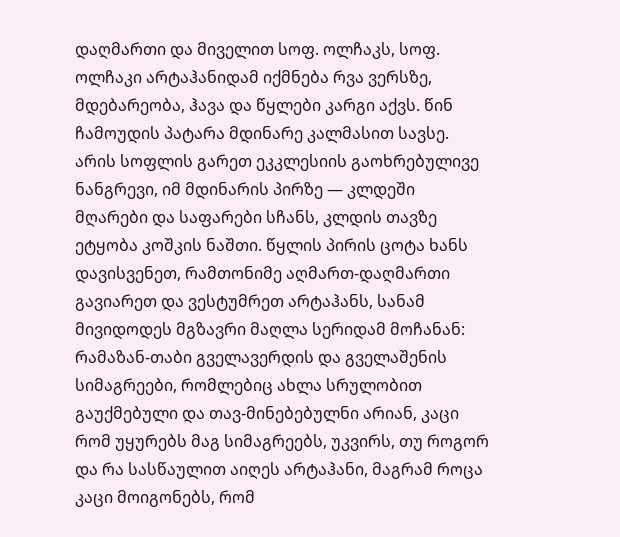დაღმართი და მიველით სოფ. ოლჩაკს, სოფ. ოლჩაკი არტაჰანიდამ იქმნება რვა ვერსზე, მდებარეობა, ჰავა და წყლები კარგი აქვს. წინ ჩამოუდის პატარა მდინარე კალმასით სავსე. არის სოფლის გარეთ ეკკლესიის გაოხრებულივე ნანგრევი, იმ მდინარის პირზე — კლდეში მღარები და საფარები სჩანს, კლდის თავზე ეტყობა კოშკის ნაშთი. წყლის პირის ცოტა ხანს დავისვენეთ, რამთონიმე აღმართ-დაღმართი გავიარეთ და ვესტუმრეთ არტაჰანს, სანამ მივიდოდეს მგზავრი მაღლა სერიდამ მოჩანან: რამაზან-თაბი გველავერდის და გველაშენის სიმაგრეები, რომლებიც ახლა სრულობით გაუქმებული და თავ-მინებებულნი არიან, კაცი რომ უყურებს მაგ სიმაგრეებს, უკვირს, თუ როგორ და რა სასწაულით აიღეს არტაჰანი, მაგრამ როცა კაცი მოიგონებს, რომ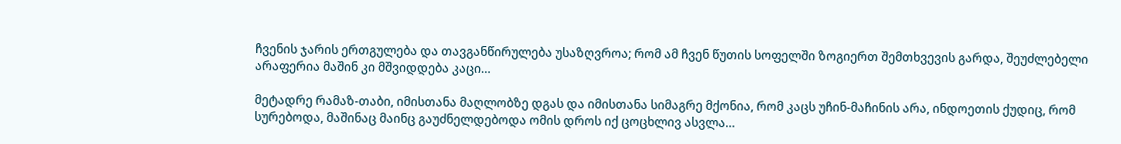ჩვენის ჯარის ერთგულება და თავგანწირულება უსაზღვროა; რომ ამ ჩვენ წუთის სოფელში ზოგიერთ შემთხვევის გარდა, შეუძლებელი არაფერია მაშინ კი მშვიდდება კაცი…

მეტადრე რამაზ-თაბი, იმისთანა მაღლობზე დგას და იმისთანა სიმაგრე მქონია, რომ კაცს უჩინ-მაჩინის არა, ინდოეთის ქუდიც, რომ სურებოდა, მაშინაც მაინც გაუძნელდებოდა ომის დროს იქ ცოცხლივ ასვლა…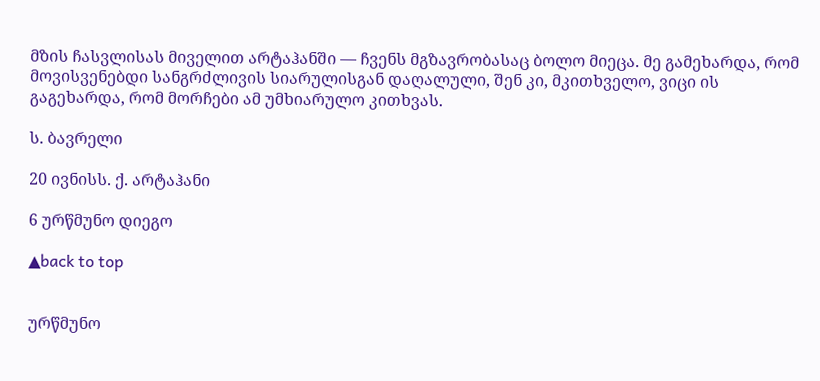მზის ჩასვლისას მიველით არტაჰანში — ჩვენს მგზავრობასაც ბოლო მიეცა. მე გამეხარდა, რომ მოვისვენებდი სანგრძლივის სიარულისგან დაღალული, შენ კი, მკითხველო, ვიცი ის გაგეხარდა, რომ მორჩები ამ უმხიარულო კითხვას.

ს. ბავრელი

20 ივნისს. ქ. არტაჰანი

6 ურწმუნო დიეგო

▲back to top


ურწმუნო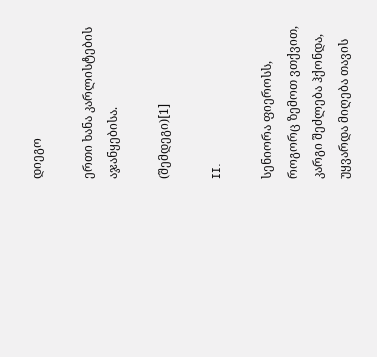დიეგო

ერთი ხანა კარლისტების აჯანყებისა.

(შემდეგი)[1]

II.

სენიორა ფიეროსს, როგორც ზემოთ ვთქვით, კარგი შეძლება ჰქონდა, უყვარდა მიღება თავის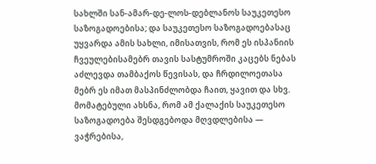სახლში სან-ამარ-დე-ლოს-დებლანოს საუკეთესო საზოგადოებისა; და საუკეთესო საზოგადოებასაც უყვარდა ამის სახლი, იმისათვის, რომ ეს ისპანიის ჩვეულებისამებრ თავის სასტუმროში კაცებს ნებას აძლევდა თამბაქოს წევისას, და ჩრდილოეთასა მებრ ეს იმათ მასპინძლობდა ჩაით, ყავით და სხვ. მომატებული ახსნა, რომ ამ ქალაქის საუკეთესო საზოგადოება შესდგებოდა მღვდლებისა — ვაჭრებისა,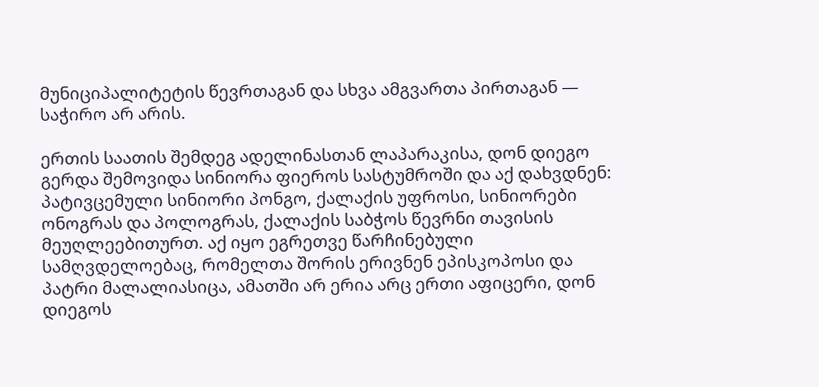მუნიციპალიტეტის წევრთაგან და სხვა ამგვართა პირთაგან — საჭირო არ არის.

ერთის საათის შემდეგ ადელინასთან ლაპარაკისა, დონ დიეგო გერდა შემოვიდა სინიორა ფიეროს სასტუმროში და აქ დახვდნენ: პატივცემული სინიორი პონგო, ქალაქის უფროსი, სინიორები ონოგრას და პოლოგრას, ქალაქის საბჭოს წევრნი თავისის მეუღლეებითურთ. აქ იყო ეგრეთვე წარჩინებული სამღვდელოებაც, რომელთა შორის ერივნენ ეპისკოპოსი და პატრი მალალიასიცა, ამათში არ ერია არც ერთი აფიცერი, დონ დიეგოს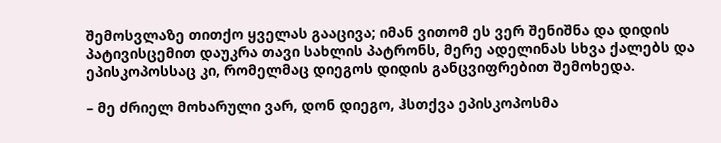შემოსვლაზე თითქო ყველას გააცივა; იმან ვითომ ეს ვერ შენიშნა და დიდის პატივისცემით დაუკრა თავი სახლის პატრონს, მერე ადელინას სხვა ქალებს და ეპისკოპოსსაც კი, რომელმაც დიეგოს დიდის განცვიფრებით შემოხედა.

– მე ძრიელ მოხარული ვარ, დონ დიეგო, ჰსთქვა ეპისკოპოსმა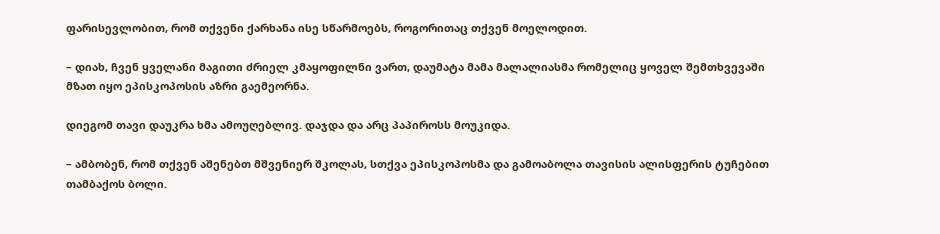ფარისევლობით, რომ თქვენი ქარხანა ისე სწარმოებს, როგორითაც თქვენ მოელოდით.

– დიახ, ჩვენ ყველანი მაგითი ძრიელ კმაყოფილნი ვართ, დაუმატა მამა მალალიასმა რომელიც ყოველ შემთხვევაში მზათ იყო ეპისკოპოსის აზრი გაემეორნა.

დიეგომ თავი დაუკრა ხმა ამოუღებლივ. დაჯდა და არც პაპიროსს მოუკიდა.

– ამბობენ, რომ თქვენ აშენებთ მშვენიერ შკოლას, სთქვა ეპისკოპოსმა და გამოაბოლა თავისის ალისფერის ტუჩებით თამბაქოს ბოლი.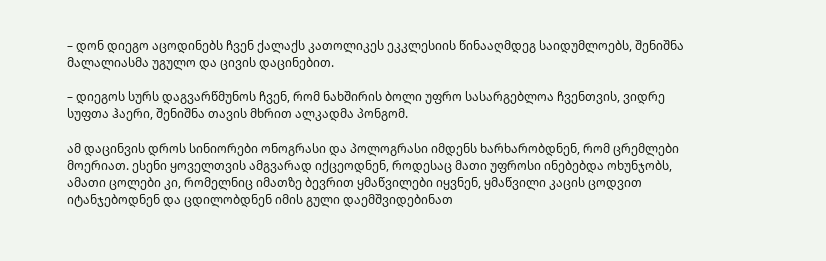– დონ დიეგო აცოდინებს ჩვენ ქალაქს კათოლიკეს ეკკლესიის წინააღმდეგ საიდუმლოებს, შენიშნა მალალიასმა უგულო და ცივის დაცინებით.

– დიეგოს სურს დაგვარწმუნოს ჩვენ, რომ ნახშირის ბოლი უფრო სასარგებლოა ჩვენთვის, ვიდრე სუფთა ჰაერი, შენიშნა თავის მხრით ალკადმა პონგომ.

ამ დაცინვის დროს სინიორები ონოგრასი და პოლოგრასი იმდენს ხარხარობდნენ, რომ ცრემლები მოერიათ. ესენი ყოველთვის ამგვარად იქცეოდნენ, როდესაც მათი უფროსი ინებებდა ოხუნჯობს, ამათი ცოლები კი, რომელნიც იმათზე ბევრით ყმაწვილები იყვნენ, ყმაწვილი კაცის ცოდვით იტანჯებოდნენ და ცდილობდნენ იმის გული დაემშვიდებინათ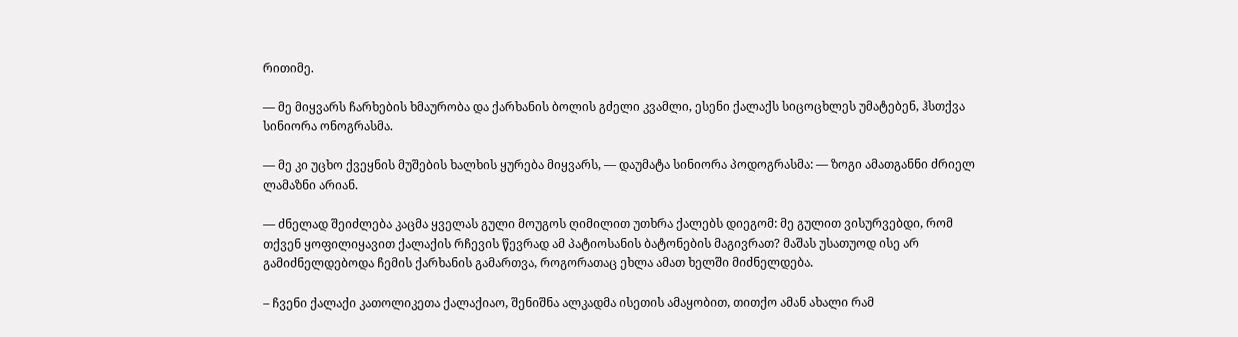რითიმე.

— მე მიყვარს ჩარხების ხმაურობა და ქარხანის ბოლის გძელი კვამლი, ესენი ქალაქს სიცოცხლეს უმატებენ, ჰსთქვა სინიორა ონოგრასმა.

— მე კი უცხო ქვეყნის მუშების ხალხის ყურება მიყვარს, — დაუმატა სინიორა პოდოგრასმა: — ზოგი ამათგანნი ძრიელ ლამაზნი არიან.

— ძნელად შეიძლება კაცმა ყველას გული მოუგოს ღიმილით უთხრა ქალებს დიეგომ: მე გულით ვისურვებდი, რომ თქვენ ყოფილიყავით ქალაქის რჩევის წევრად ამ პატიოსანის ბატონების მაგივრათ? მაშას უსათუოდ ისე არ გამიძნელდებოდა ჩემის ქარხანის გამართვა, როგორათაც ეხლა ამათ ხელში მიძნელდება.

– ჩვენი ქალაქი კათოლიკეთა ქალაქიაო, შენიშნა ალკადმა ისეთის ამაყობით, თითქო ამან ახალი რამ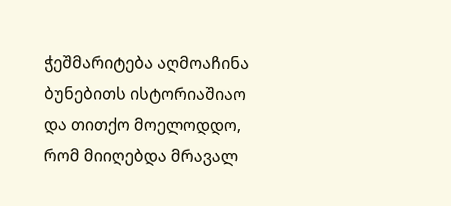ჭეშმარიტება აღმოაჩინა ბუნებითს ისტორიაშიაო და თითქო მოელოდდო, რომ მიიღებდა მრავალ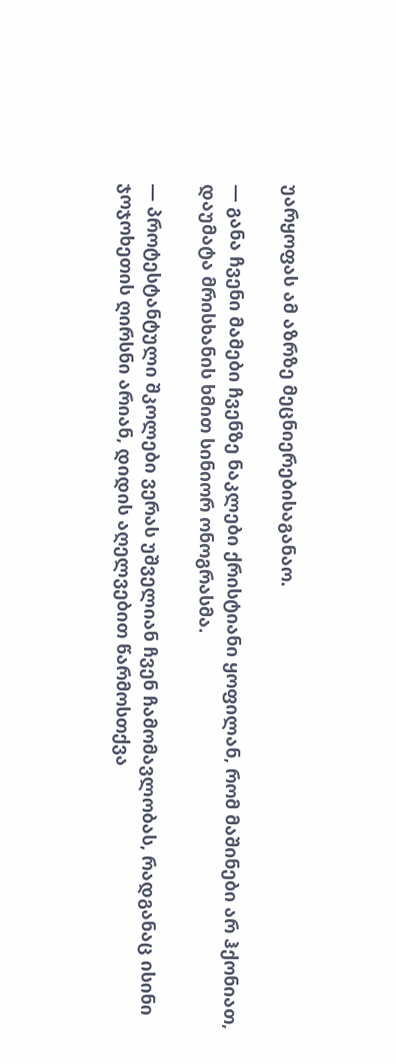უარყოფას ამ აზრზე მეცნიერებისაგანაო.

— განა ჩვენი მამები ჩვენზე ნაკლები ქრისტიანი ყოფილან, რომ მაშინები არ ჰქონიათ, დაუმატა მრისხანის ხმით სინიორ ონოგრასმა.

— პროტესტანტული შკოლები ვერას უშველიან ჩვენ ჩამომავლობას, რადგანაც ისინი ჯოჯოხეთის ღირსნი არიან, დიდის აღელვებით წარმოსთქვა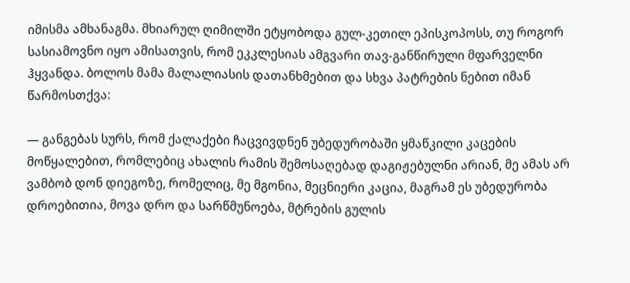იმისმა ამხანაგმა. მხიარულ ღიმილში ეტყობოდა გულ-კეთილ ეპისკოპოსს, თუ როგორ სასიამოვნო იყო ამისათვის, რომ ეკკლესიას ამგვარი თავ-განწირული მფარველნი ჰყვანდა. ბოლოს მამა მალალიასის დათანხმებით და სხვა პატრების ნებით იმან წარმოსთქვა:

— განგებას სურს, რომ ქალაქები ჩაცვივდნენ უბედურობაში ყმაწკილი კაცების მოწყალებით, რომლებიც ახალის რამის შემოსაღებად დაგიჟებულნი არიან, მე ამას არ ვამბობ დონ დიეგოზე, რომელიც, მე მგონია, მეცნიერი კაცია, მაგრამ ეს უბედურობა დროებითია, მოვა დრო და სარწმუნოება, მტრების გულის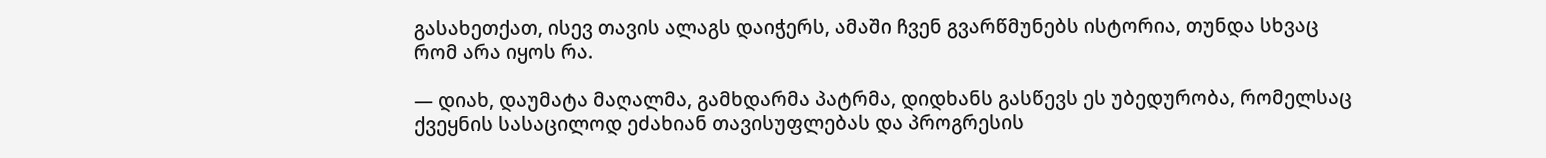გასახეთქათ, ისევ თავის ალაგს დაიჭერს, ამაში ჩვენ გვარწმუნებს ისტორია, თუნდა სხვაც რომ არა იყოს რა.

— დიახ, დაუმატა მაღალმა, გამხდარმა პატრმა, დიდხანს გასწევს ეს უბედურობა, რომელსაც ქვეყნის სასაცილოდ ეძახიან თავისუფლებას და პროგრესის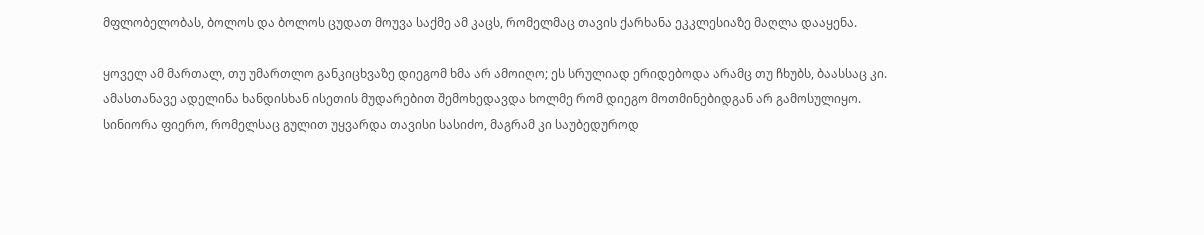მფლობელობას, ბოლოს და ბოლოს ცუდათ მოუვა საქმე ამ კაცს, რომელმაც თავის ქარხანა ეკკლესიაზე მაღლა დააყენა.

ყოველ ამ მართალ, თუ უმართლო განკიცხვაზე დიეგომ ხმა არ ამოიღო; ეს სრულიად ერიდებოდა არამც თუ ჩხუბს, ბაასსაც კი. ამასთანავე ადელინა ხანდისხან ისეთის მუდარებით შემოხედავდა ხოლმე რომ დიეგო მოთმინებიდგან არ გამოსულიყო. სინიორა ფიერო, რომელსაც გულით უყვარდა თავისი სასიძო, მაგრამ კი საუბედუროდ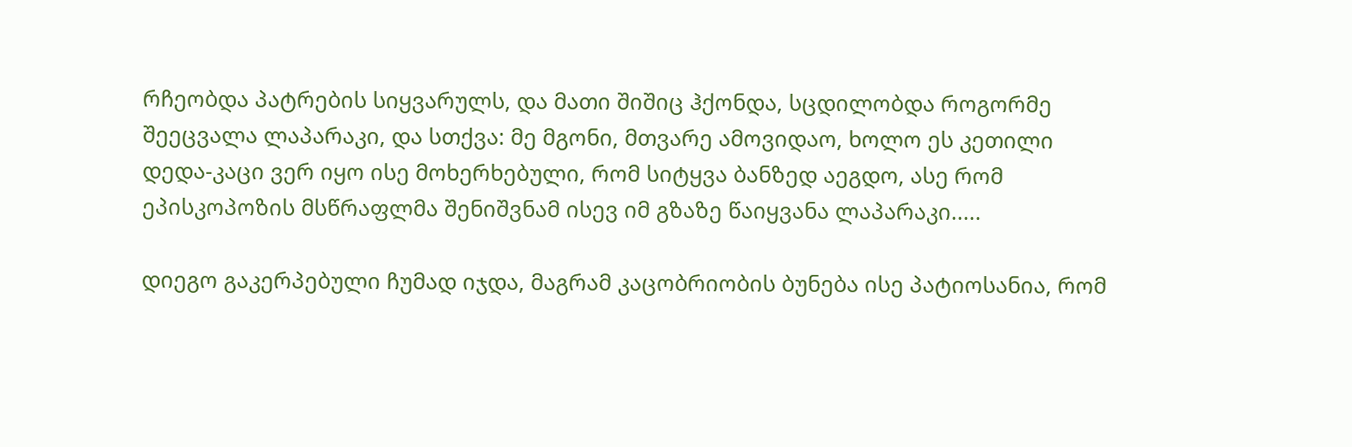რჩეობდა პატრების სიყვარულს, და მათი შიშიც ჰქონდა, სცდილობდა როგორმე შეეცვალა ლაპარაკი, და სთქვა: მე მგონი, მთვარე ამოვიდაო, ხოლო ეს კეთილი დედა-კაცი ვერ იყო ისე მოხერხებული, რომ სიტყვა ბანზედ აეგდო, ასე რომ ეპისკოპოზის მსწრაფლმა შენიშვნამ ისევ იმ გზაზე წაიყვანა ლაპარაკი.....

დიეგო გაკერპებული ჩუმად იჯდა, მაგრამ კაცობრიობის ბუნება ისე პატიოსანია, რომ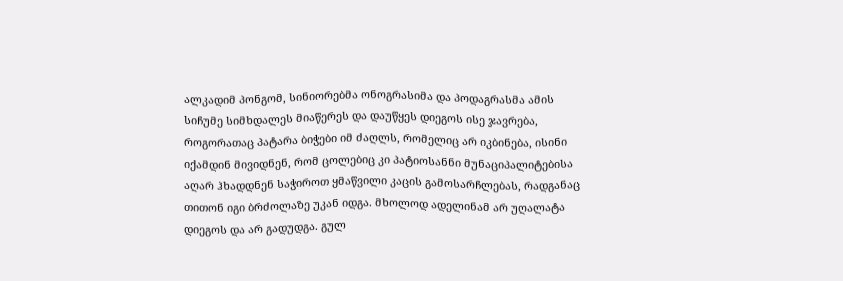ალკადიმ პონგომ, სინიორებმა ონოგრასიმა და პოდაგრასმა ამის სიჩუმე სიმხდალეს მიაწერეს და დაუწყეს დიეგოს ისე ჯავრება, როგორათაც პატარა ბიჭები იმ ძაღლს, რომელიც არ იკბინება, ისინი იქამდინ მივიდნენ, რომ ცოლებიც კი პატიოსანნი მუნაციპალიტებისა აღარ ჰხადდნენ საჭიროთ ყმაწვილი კაცის გამოსარჩლებას, რადგანაც თითონ იგი ბრძოლაზე უკან იდგა. მხოლოდ ადელინამ არ უღალატა დიეგოს და არ გადუდგა. გულ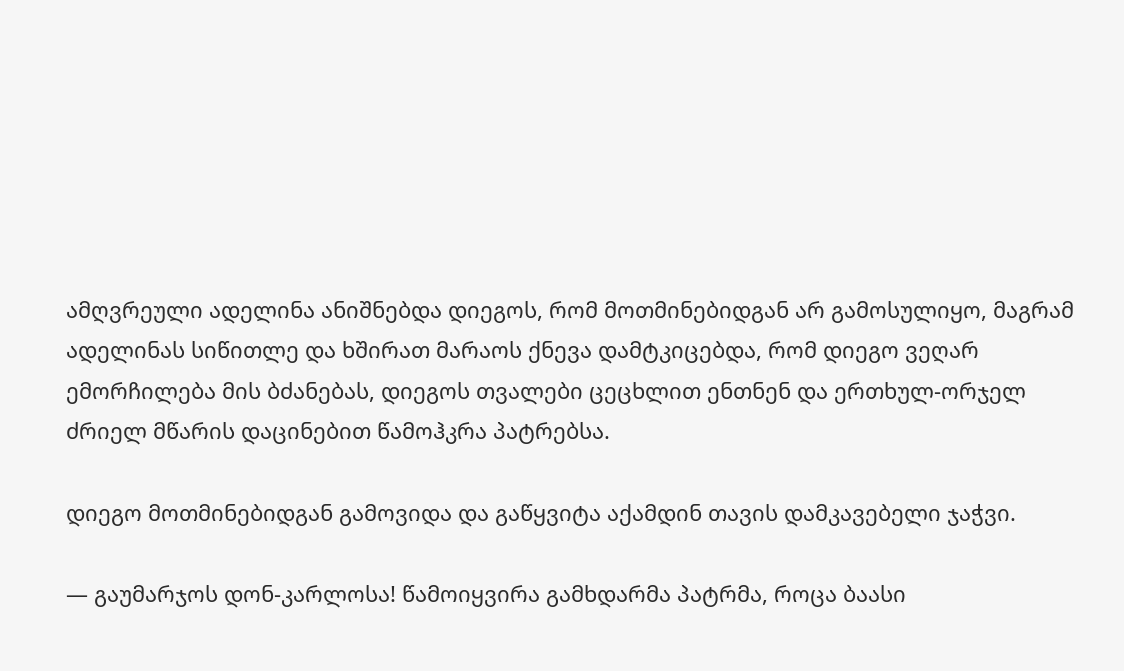ამღვრეული ადელინა ანიშნებდა დიეგოს, რომ მოთმინებიდგან არ გამოსულიყო, მაგრამ ადელინას სიწითლე და ხშირათ მარაოს ქნევა დამტკიცებდა, რომ დიეგო ვეღარ ემორჩილება მის ბძანებას, დიეგოს თვალები ცეცხლით ენთნენ და ერთხულ-ორჯელ ძრიელ მწარის დაცინებით წამოჰკრა პატრებსა.

დიეგო მოთმინებიდგან გამოვიდა და გაწყვიტა აქამდინ თავის დამკავებელი ჯაჭვი.

— გაუმარჯოს დონ-კარლოსა! წამოიყვირა გამხდარმა პატრმა, როცა ბაასი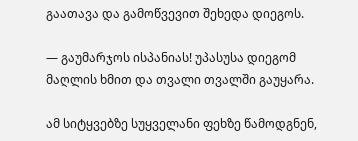გაათავა და გამოწვევით შეხედა დიეგოს.

— გაუმარჯოს ისპანიას! უპასუსა დიეგომ მაღლის ხმით და თვალი თვალში გაუყარა.

ამ სიტყვებზე სუყველანი ფეხზე წამოდგნენ,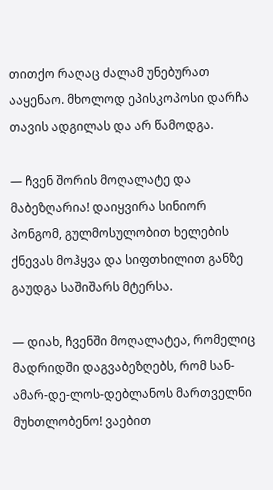თითქო რაღაც ძალამ უნებურათ ააყენაო. მხოლოდ ეპისკოპოსი დარჩა თავის ადგილას და არ წამოდგა.

— ჩვენ შორის მოღალატე და მაბეზღარია! დაიყვირა სინიორ პონგომ, გულმოსულობით ხელების ქნევას მოჰყვა და სიფთხილით განზე გაუდგა საშიშარს მტერსა.

— დიახ, ჩვენში მოღალატეა, რომელიც მადრიდში დაგვაბეზღებს, რომ სან-ამარ-დე-ლოს-დებლანოს მართველნი მუხთლობენო! ვაებით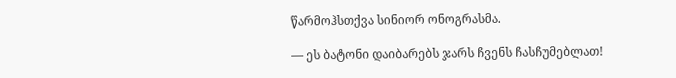წარმოჰსთქვა სინიორ ონოგრასმა.

— ეს ბატონი დაიბარებს ჯარს ჩვენს ჩასჩუმებლათ!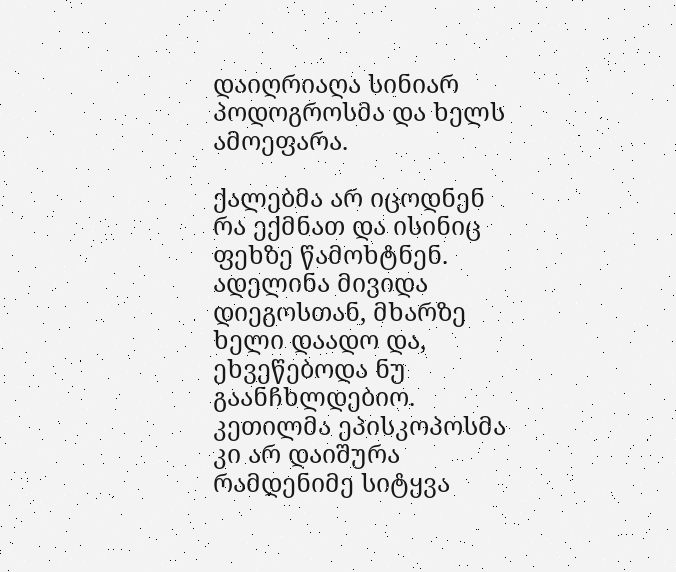დაიღრიაღა სინიარ პოდოგროსმა და ხელს ამოეფარა.

ქალებმა არ იცოდნენ რა ექმნათ და ისინიც ფეხზე წამოხტნენ. ადელინა მივიდა დიეგოსთან, მხარზე ხელი დაადო და, ეხვეწებოდა ნუ გაანჩხლდებიო. კეთილმა ეპისკოპოსმა კი არ დაიშურა რამდენიმე სიტყვა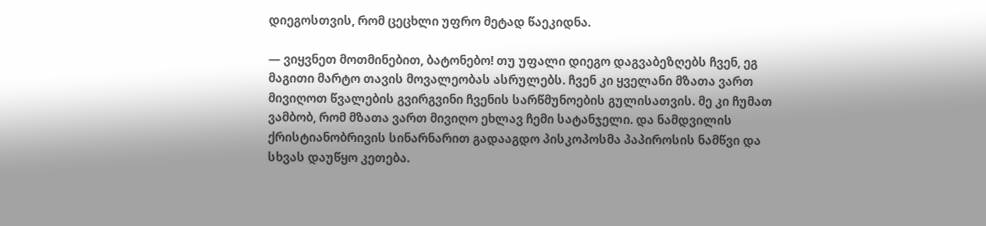დიეგოსთვის, რომ ცეცხლი უფრო მეტად წაეკიდნა.

— ვიყვნეთ მოთმინებით, ბატონებო! თუ უფალი დიეგო დაგვაბეზღებს ჩვენ, ეგ მაგითი მარტო თავის მოვალეობას ასრულებს. ჩვენ კი ყველანი მზათა ვართ მივიღოთ წვალების გვირგვინი ჩვენის სარწმუნოების გულისათვის. მე კი ჩუმათ ვამბობ, რომ მზათა ვართ მივიღო ეხლავ ჩემი სატანჯელი. და ნამდვილის ქრისტიანობრივის სინარნარით გადააგდო პისკოპოსმა პაპიროსის ნამწვი და სხვას დაუწყო კეთება.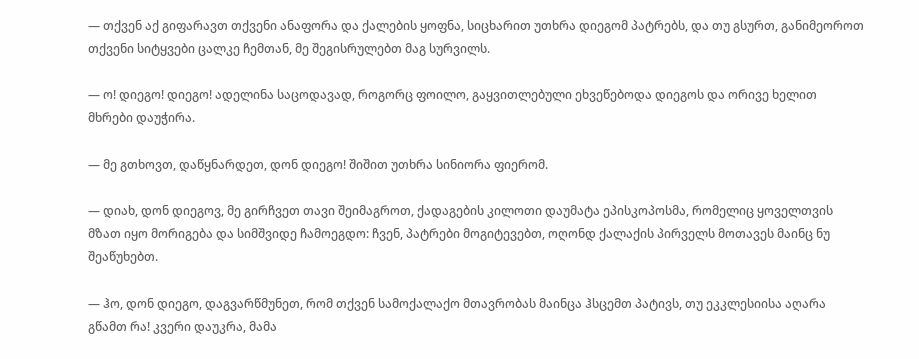— თქვენ აქ გიფარავთ თქვენი ანაფორა და ქალების ყოფნა, სიცხარით უთხრა დიეგომ პატრებს, და თუ გსურთ, განიმეოროთ თქვენი სიტყვები ცალკე ჩემთან, მე შეგისრულებთ მაგ სურვილს.

— ო! დიეგო! დიეგო! ადელინა საცოდავად, როგორც ფოილო, გაყვითლებული ეხვეწებოდა დიეგოს და ორივე ხელით მხრები დაუჭირა.

— მე გთხოვთ, დაწყნარდეთ, დონ დიეგო! შიშით უთხრა სინიორა ფიერომ.

— დიახ, დონ დიეგოვ, მე გირჩვეთ თავი შეიმაგროთ, ქადაგების კილოთი დაუმატა ეპისკოპოსმა, რომელიც ყოველთვის მზათ იყო მორიგება და სიმშვიდე ჩამოეგდო: ჩვენ, პატრები მოგიტევებთ, ოღონდ ქალაქის პირველს მოთავეს მაინც ნუ შეაწუხებთ.

— ჰო, დონ დიეგო, დაგვარწმუნეთ, რომ თქვენ სამოქალაქო მთავრობას მაინცა ჰსცემთ პატივს, თუ ეკკლესიისა აღარა გწამთ რა! კვერი დაუკრა, მამა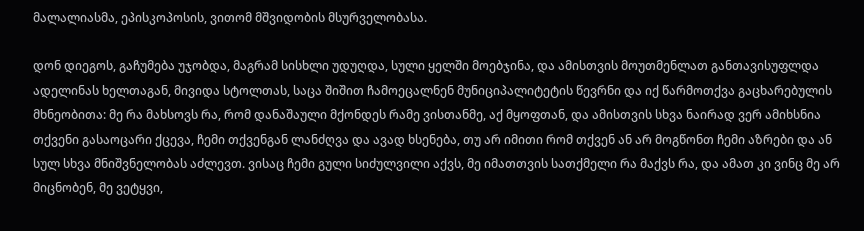მალალიასმა, ეპისკოპოსის, ვითომ მშვიდობის მსურველობასა.

დონ დიეგოს, გაჩუმება უჯობდა, მაგრამ სისხლი უდუღდა, სული ყელში მოებჯინა, და ამისთვის მოუთმენლათ განთავისუფლდა ადელინას ხელთაგან, მივიდა სტოლთას, საცა შიშით ჩამოეცალნენ მუნიციპალიტეტის წევრნი და იქ წარმოთქვა გაცხარებულის მხნეობითა: მე რა მახსოვს რა, რომ დანაშაული მქონდეს რამე ვისთანმე, აქ მყოფთან, და ამისთვის სხვა ნაირად ვერ ამიხსნია თქვენი გასაოცარი ქცევა, ჩემი თქვენგან ლანძღვა და ავად ხსენება, თუ არ იმითი რომ თქვენ ან არ მოგწონთ ჩემი აზრები და ან სულ სხვა მნიშვნელობას აძლევთ. ვისაც ჩემი გული სიძულვილი აქვს, მე იმათთვის სათქმელი რა მაქვს რა, და ამათ კი ვინც მე არ მიცნობენ, მე ვეტყვი,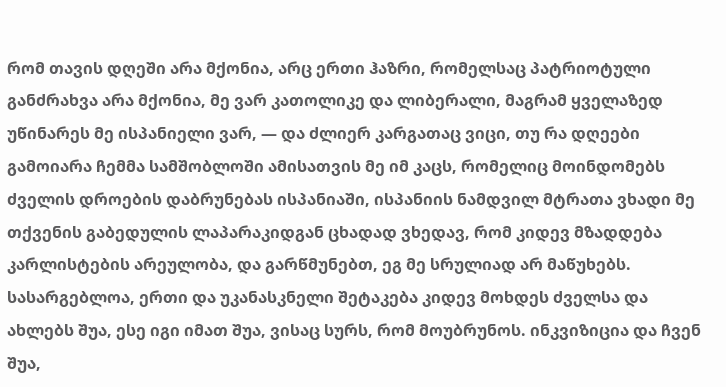რომ თავის დღეში არა მქონია, არც ერთი ჰაზრი, რომელსაც პატრიოტული განძრახვა არა მქონია, მე ვარ კათოლიკე და ლიბერალი, მაგრამ ყველაზედ უწინარეს მე ისპანიელი ვარ, — და ძლიერ კარგათაც ვიცი, თუ რა დღეები გამოიარა ჩემმა სამშობლოში ამისათვის მე იმ კაცს, რომელიც მოინდომებს ძველის დროების დაბრუნებას ისპანიაში, ისპანიის ნამდვილ მტრათა ვხადი მე თქვენის გაბედულის ლაპარაკიდგან ცხადად ვხედავ, რომ კიდევ მზადდება კარლისტების არეულობა, და გარწმუნებთ, ეგ მე სრულიად არ მაწუხებს. სასარგებლოა, ერთი და უკანასკნელი შეტაკება კიდევ მოხდეს ძველსა და ახლებს შუა, ესე იგი იმათ შუა, ვისაც სურს, რომ მოუბრუნოს. ინკვიზიცია და ჩვენ შუა,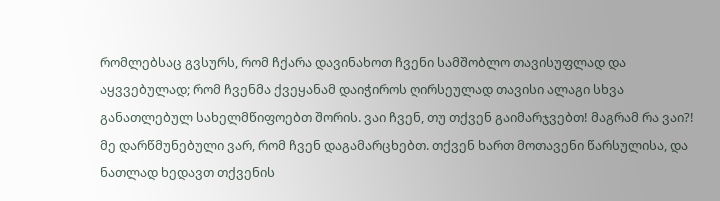რომლებსაც გვსურს, რომ ჩქარა დავინახოთ ჩვენი სამშობლო თავისუფლად და აყვვებულად; რომ ჩვენმა ქვეყანამ დაიჭიროს ღირსეულად თავისი ალაგი სხვა განათლებულ სახელმწიფოებთ შორის. ვაი ჩვენ, თუ თქვენ გაიმარჯვებთ! მაგრამ რა ვაი?! მე დარწმუნებული ვარ, რომ ჩვენ დაგამარცხებთ. თქვენ ხართ მოთავენი წარსულისა, და ნათლად ხედავთ თქვენის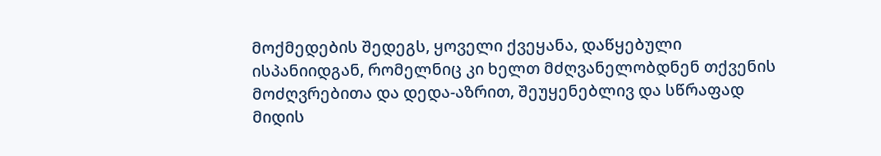მოქმედების შედეგს, ყოველი ქვეყანა, დაწყებული ისპანიიდგან, რომელნიც კი ხელთ მძღვანელობდნენ თქვენის მოძღვრებითა და დედა-აზრით, შეუყენებლივ და სწრაფად მიდის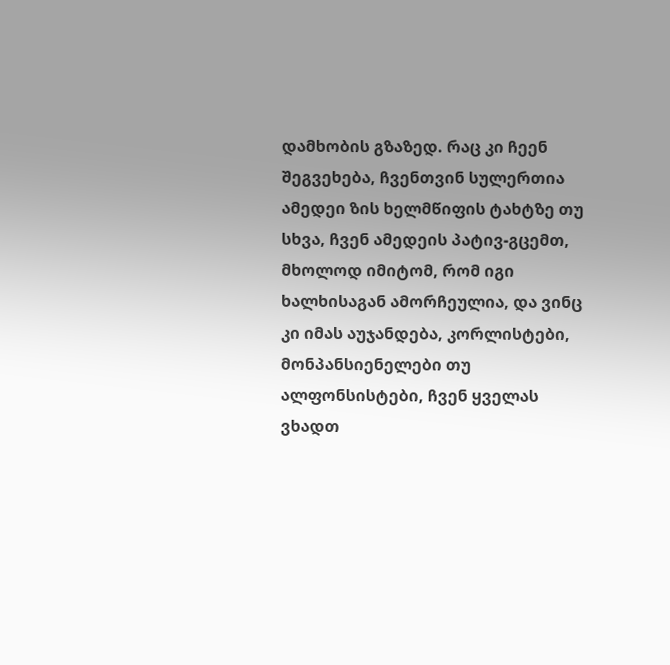დამხობის გზაზედ. რაც კი ჩეენ შეგვეხება, ჩვენთვინ სულერთია ამედეი ზის ხელმწიფის ტახტზე თუ სხვა, ჩვენ ამედეის პატივ-გცემთ, მხოლოდ იმიტომ, რომ იგი ხალხისაგან ამორჩეულია, და ვინც კი იმას აუჯანდება, კორლისტები, მონპანსიენელები თუ ალფონსისტები, ჩვენ ყველას ვხადთ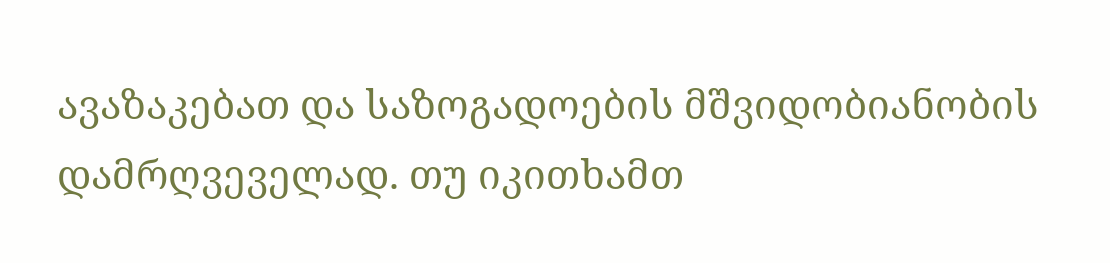ავაზაკებათ და საზოგადოების მშვიდობიანობის დამრღვეველად. თუ იკითხამთ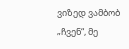ვიზედ ვამბობ „ჩვენ“, მე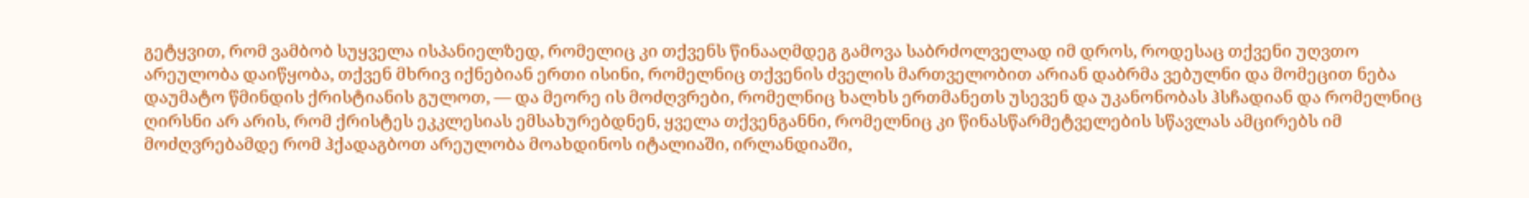გეტყვით, რომ ვამბობ სუყველა ისპანიელზედ, რომელიც კი თქვენს წინააღმდეგ გამოვა საბრძოლველად იმ დროს, როდესაც თქვენი უღვთო არეულობა დაიწყობა, თქვენ მხრივ იქნებიან ერთი ისინი, რომელნიც თქვენის ძველის მართველობით არიან დაბრმა ვებულნი და მომეცით ნება დაუმატო წმინდის ქრისტიანის გულოთ, — და მეორე ის მოძღვრები, რომელნიც ხალხს ერთმანეთს უსევენ და უკანონობას ჰსჩადიან და რომელნიც ღირსნი არ არის, რომ ქრისტეს ეკკლესიას ემსახურებდნენ, ყველა თქვენგანნი, რომელნიც კი წინასწარმეტველების სწავლას ამცირებს იმ მოძღვრებამდე რომ ჰქადაგბოთ არეულობა მოახდინოს იტალიაში, ირლანდიაში,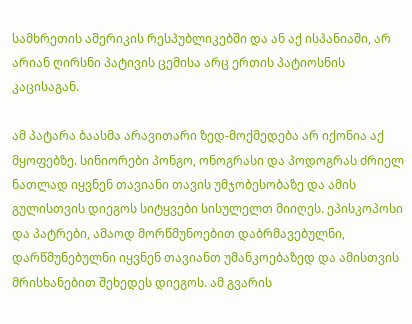სამხრეთის ამერიკის რესპუბლიკებში და ან აქ ისპანიაში, არ არიან ღირსნი პატივის ცემისა არც ერთის პატიოსნის კაცისაგან.

ამ პატარა ბაასმა არავითარი ზედ-მოქმედება არ იქონია აქ მყოფებზე. სინიორები პონგო, ონოგრასი და პოდოგრას ძრიელ ნათლად იყვნენ თავიანი თავის უმჯობესობაზე და ამის გულისთვის დიეგოს სიტყვები სისულელთ მიიღეს. ეპისკოპოსი და პატრები, ამაოდ მორწმუნოებით დაბრმავებულნი, დარწმუნებულნი იყვნენ თავიანთ უმანკოებაზედ და ამისთვის მრისხანებით შეხედეს დიეგოს. ამ გვარის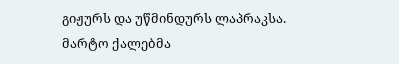გიჟურს და უწმინდურს ლაპრაკსა. მარტო ქალებმა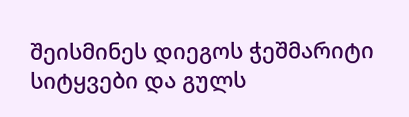შეისმინეს დიეგოს ჭეშმარიტი სიტყვები და გულს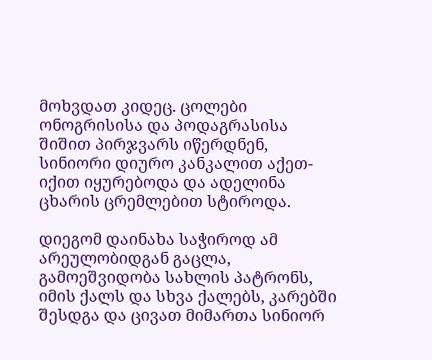მოხვდათ კიდეც. ცოლები ონოგრისისა და პოდაგრასისა შიშით პირჯვარს იწერდნენ, სინიორი დიურო კანკალით აქეთ-იქით იყურებოდა და ადელინა ცხარის ცრემლებით სტიროდა.

დიეგომ დაინახა საჭიროდ ამ არეულობიდგან გაცლა, გამოეშვიდობა სახლის პატრონს, იმის ქალს და სხვა ქალებს, კარებში შესდგა და ცივათ მიმართა სინიორ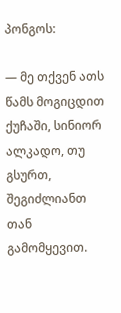პონგოს:

— მე თქვენ ათს წამს მოგიცდით ქუჩაში, სინიორ ალკადო, თუ გსურთ, შეგიძლიანთ თან გამომყევით.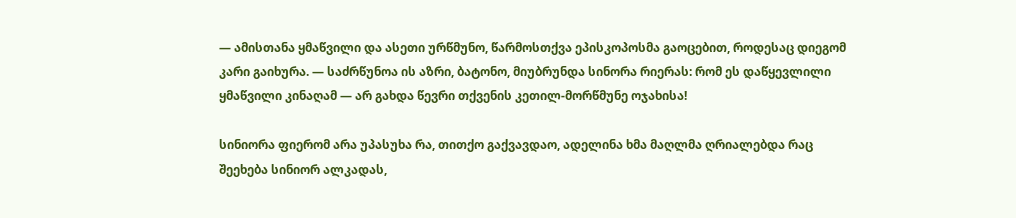— ამისთანა ყმაწვილი და ასეთი ურწმუნო, წარმოსთქვა ეპისკოპოსმა გაოცებით, როდესაც დიეგომ კარი გაიხურა. — საძრწუნოა ის აზრი, ბატონო, მიუბრუნდა სინორა რიერას: რომ ეს დაწყევლილი ყმაწვილი კინაღამ — არ გახდა წევრი თქვენის კეთილ-მორწმუნე ოჯახისა!

სინიორა ფიერომ არა უპასუხა რა, თითქო გაქვავდაო, ადელინა ხმა მაღლმა ღრიალებდა რაც შეეხება სინიორ ალკადას,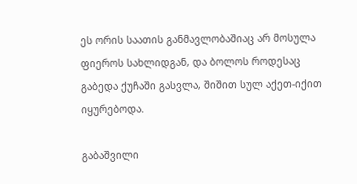ეს ორის საათის განმავლობაშიაც არ მოსულა ფიეროს სახლიდგან, და ბოლოს როდესაც გაბედა ქუჩაში გასვლა, შიშით სულ აქეთ-იქით იყურებოდა.

გაბაშვილი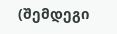(შემდეგი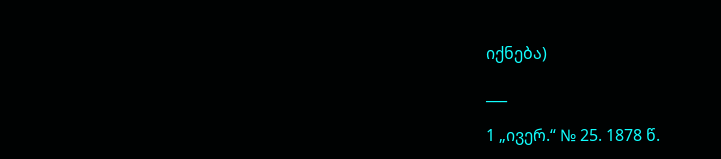იქნება)

___

1 „ივერ.“ № 25. 1878 წ.